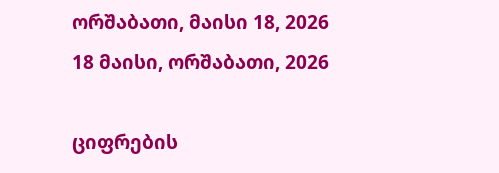ორშაბათი, მაისი 18, 2026
18 მაისი, ორშაბათი, 2026

ციფრების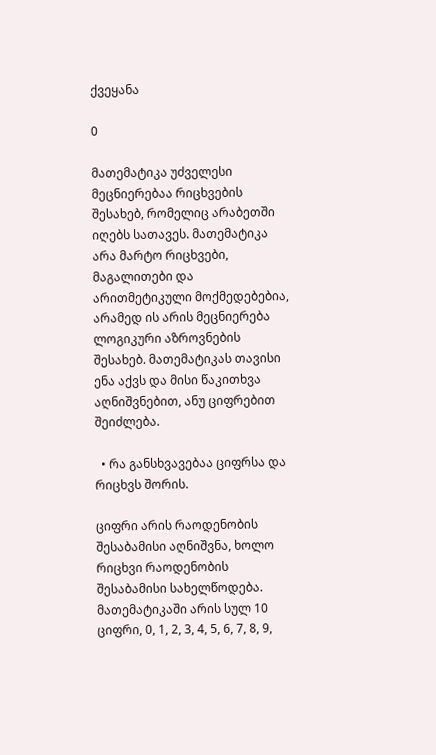ქვეყანა

0

მათემატიკა უძველესი მეცნიერებაა რიცხვების შესახებ, რომელიც არაბეთში იღებს სათავეს. მათემატიკა არა მარტო რიცხვები, მაგალითები და არითმეტიკული მოქმედებებია, არამედ ის არის მეცნიერება ლოგიკური აზროვნების შესახებ. მათემატიკას თავისი ენა აქვს და მისი წაკითხვა აღნიშვნებით, ანუ ციფრებით შეიძლება.

  • რა განსხვავებაა ციფრსა და რიცხვს შორის.

ციფრი არის რაოდენობის შესაბამისი აღნიშვნა, ხოლო რიცხვი რაოდენობის შესაბამისი სახელწოდება. მათემატიკაში არის სულ 10 ციფრი, 0, 1, 2, 3, 4, 5, 6, 7, 8, 9,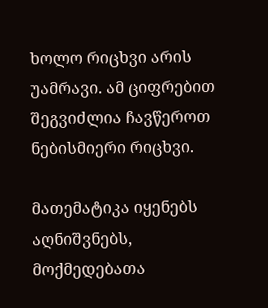ხოლო რიცხვი არის უამრავი. ამ ციფრებით შეგვიძლია ჩავწეროთ ნებისმიერი რიცხვი.

მათემატიკა იყენებს აღნიშვნებს, მოქმედებათა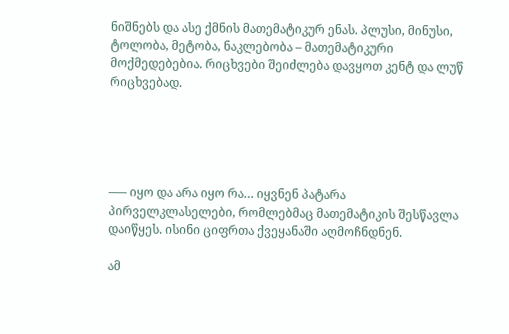ნიშნებს და ასე ქმნის მათემატიკურ ენას. პლუსი, მინუსი, ტოლობა, მეტობა, ნაკლებობა – მათემატიკური მოქმედებებია. რიცხვები შეიძლება დავყოთ კენტ და ლუწ რიცხვებად.





—– იყო და არა იყო რა… იყვნენ პატარა პირველკლასელები, რომლებმაც მათემატიკის შესწავლა დაიწყეს. ისინი ციფრთა ქვეყანაში აღმოჩნდნენ.

ამ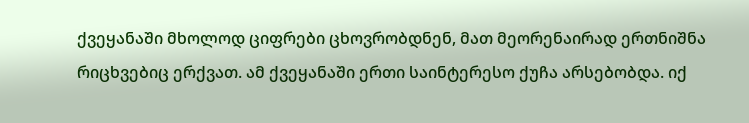ქვეყანაში მხოლოდ ციფრები ცხოვრობდნენ, მათ მეორენაირად ერთნიშნა რიცხვებიც ერქვათ. ამ ქვეყანაში ერთი საინტერესო ქუჩა არსებობდა. იქ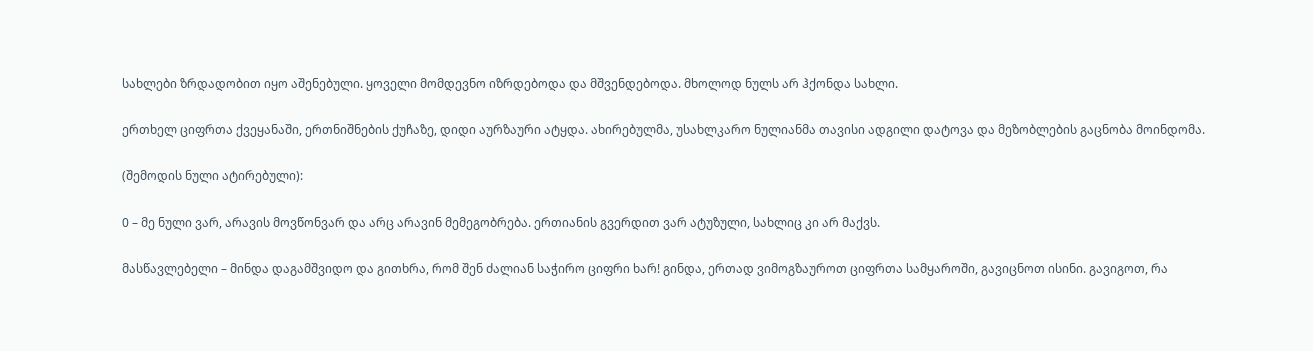სახლები ზრდადობით იყო აშენებული. ყოველი მომდევნო იზრდებოდა და მშვენდებოდა. მხოლოდ ნულს არ ჰქონდა სახლი.

ერთხელ ციფრთა ქვეყანაში, ერთნიშნების ქუჩაზე, დიდი აურზაური ატყდა. ახირებულმა, უსახლკარო ნულიანმა თავისი ადგილი დატოვა და მეზობლების გაცნობა მოინდომა.

(შემოდის ნული ატირებული):

0 – მე ნული ვარ, არავის მოვწონვარ და არც არავინ მემეგობრება. ერთიანის გვერდით ვარ ატუზული, სახლიც კი არ მაქვს.

მასწავლებელი – მინდა დაგამშვიდო და გითხრა, რომ შენ ძალიან საჭირო ციფრი ხარ! გინდა, ერთად ვიმოგზაუროთ ციფრთა სამყაროში, გავიცნოთ ისინი. გავიგოთ, რა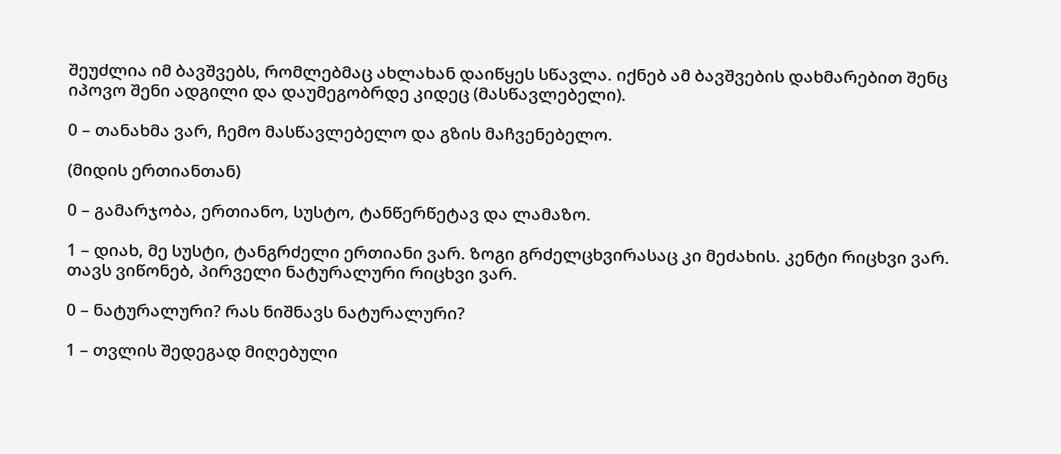შეუძლია იმ ბავშვებს, რომლებმაც ახლახან დაიწყეს სწავლა. იქნებ ამ ბავშვების დახმარებით შენც იპოვო შენი ადგილი და დაუმეგობრდე კიდეც (მასწავლებელი).

0 – თანახმა ვარ, ჩემო მასწავლებელო და გზის მაჩვენებელო.

(მიდის ერთიანთან)

0 – გამარჯობა, ერთიანო, სუსტო, ტანწერწეტავ და ლამაზო.

1 – დიახ, მე სუსტი, ტანგრძელი ერთიანი ვარ. ზოგი გრძელცხვირასაც კი მეძახის. კენტი რიცხვი ვარ. თავს ვიწონებ, პირველი ნატურალური რიცხვი ვარ.

0 – ნატურალური? რას ნიშნავს ნატურალური?

1 – თვლის შედეგად მიღებული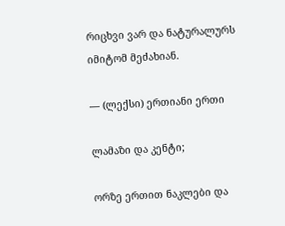რიცხვი ვარ და ნატურალურს იმიტომ მეძახიან.

— (ლექსი) ერთიანი ერთი

ლამაზი და კენტი;

ორზე ერთით ნაკლები და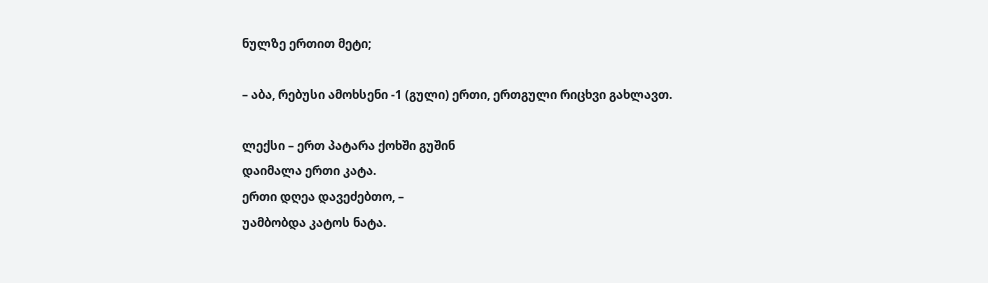ნულზე ერთით მეტი;

– აბა, რებუსი ამოხსენი -1 (გული) ერთი, ერთგული რიცხვი გახლავთ.

ლექსი – ერთ პატარა ქოხში გუშინ
დაიმალა ერთი კატა.
ერთი დღეა დავეძებთო, –
უამბობდა კატოს ნატა.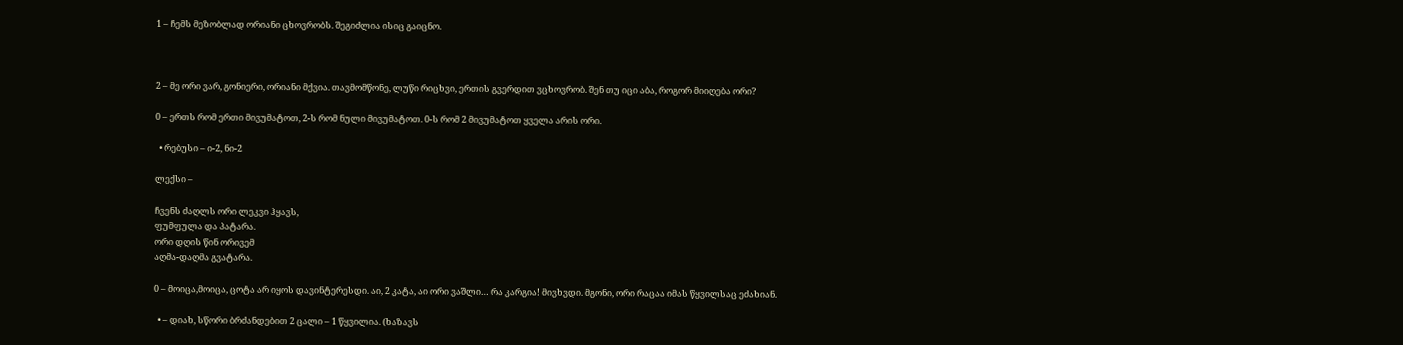1 – ჩემს მეზობლად ორიანი ცხოვრობს. შეგიძლია ისიც გაიცნო.



2 – მე ორი ვარ, გონიერი, ორიანი მქვია. თავმომწონე, ლუწი რიცხვი, ერთის გვერდით ვცხოვრობ. შენ თუ იცი აბა, როგორ მიიღება ორი?

0 – ერთს რომ ერთი მივუმატოთ, 2-ს რომ ნული მივუმატოთ. 0-ს რომ 2 მივუმატოთ ყველა არის ორი.

  • რებუსი – ი-2, ნი-2

ლექსი –

ჩვენს ძაღლს ორი ლეკვი ჰყავს,
ფუმფულა და პატარა.
ორი დღის წინ ორივემ
აღმა-დაღმა გვატარა.

0 – მოიცა,მოიცა, ცოტა არ იყოს დავინტერესდი. აი, 2 კატა, აი ორი ვაშლი… რა კარგია! მივხვდი. მგონი, ორი რაცაა იმას წყვილსაც ეძახიან.

  • – დიახ, სწორი ბრძანდებით 2 ცალი – 1 წყვილია. (ხაზავს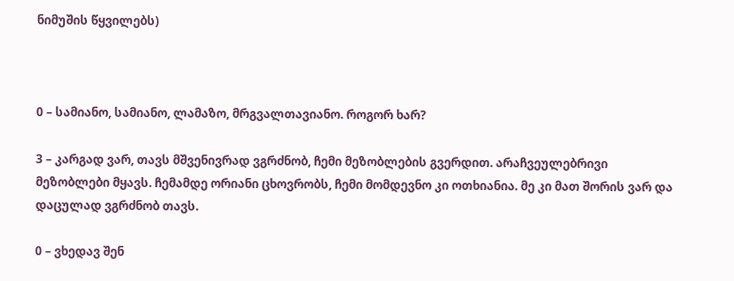ნიმუშის წყვილებს)



0 – სამიანო, სამიანო, ლამაზო, მრგვალთავიანო. როგორ ხარ?

3 – კარგად ვარ, თავს მშვენივრად ვგრძნობ, ჩემი მეზობლების გვერდით. არაჩვეულებრივი მეზობლები მყავს. ჩემამდე ორიანი ცხოვრობს, ჩემი მომდევნო კი ოთხიანია. მე კი მათ შორის ვარ და დაცულად ვგრძნობ თავს.

0 – ვხედავ შენ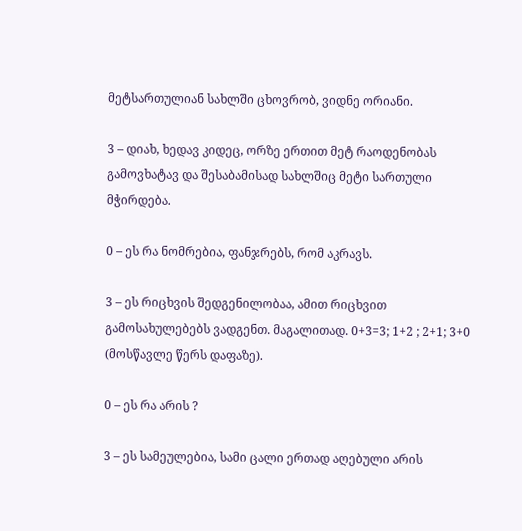მეტსართულიან სახლში ცხოვრობ, ვიდნე ორიანი.

3 – დიახ, ხედავ კიდეც, ორზე ერთით მეტ რაოდენობას გამოვხატავ და შესაბამისად სახლშიც მეტი სართული მჭირდება.

0 – ეს რა ნომრებია, ფანჯრებს, რომ აკრავს.

3 – ეს რიცხვის შედგენილობაა, ამით რიცხვით გამოსახულებებს ვადგენთ. მაგალითად. 0+3=3; 1+2 ; 2+1; 3+0 (მოსწავლე წერს დაფაზე).

0 – ეს რა არის ?

3 – ეს სამეულებია, სამი ცალი ერთად აღებული არის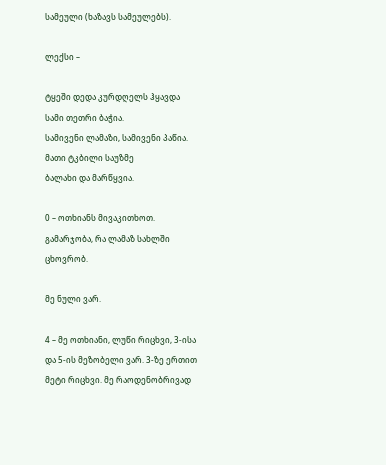სამეული (ხაზავს სამეულებს).

ლექსი –

ტყეში დედა კურდღელს ჰყავდა
სამი თეთრი ბაჭია.
სამივენი ლამაზი, სამივენი პაწია.
მათი ტკბილი საუზმე
ბალახი და მარწყვია.

0 – ოთხიანს მივაკითხოთ. გამარჯობა, რა ლამაზ სახლში ცხოვრობ.

მე ნული ვარ.

4 – მე ოთხიანი, ლუწი რიცხვი, 3-ისა და 5-ის მეზობელი ვარ. 3-ზე ერთით მეტი რიცხვი. მე რაოდენობრივად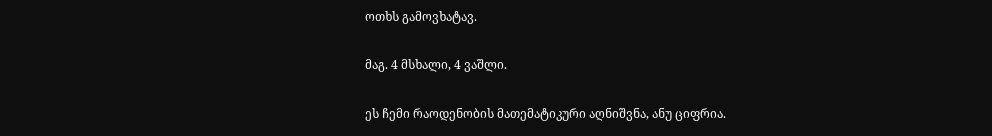ოთხს გამოვხატავ.

მაგ. 4 მსხალი, 4 ვაშლი.

ეს ჩემი რაოდენობის მათემატიკური აღნიშვნა, ანუ ციფრია.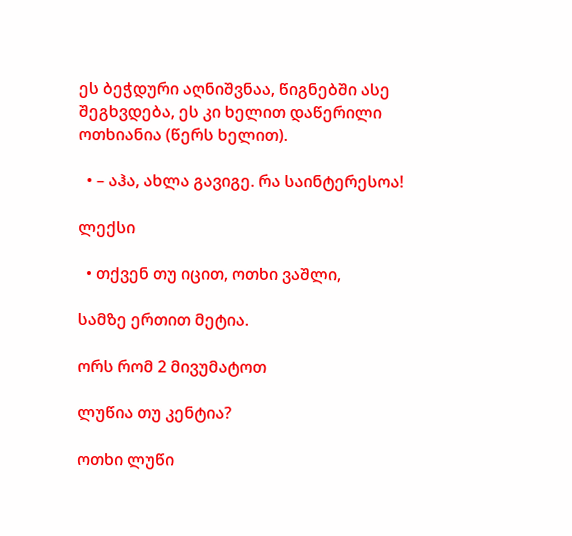ეს ბეჭდური აღნიშვნაა, წიგნებში ასე შეგხვდება, ეს კი ხელით დაწერილი ოთხიანია (წერს ხელით).

  • – აჰა, ახლა გავიგე. რა საინტერესოა!

ლექსი

  • თქვენ თუ იცით, ოთხი ვაშლი,

სამზე ერთით მეტია.

ორს რომ 2 მივუმატოთ

ლუწია თუ კენტია?

ოთხი ლუწი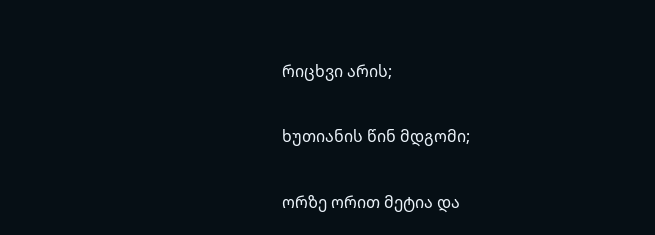რიცხვი არის;

ხუთიანის წინ მდგომი;

ორზე ორით მეტია და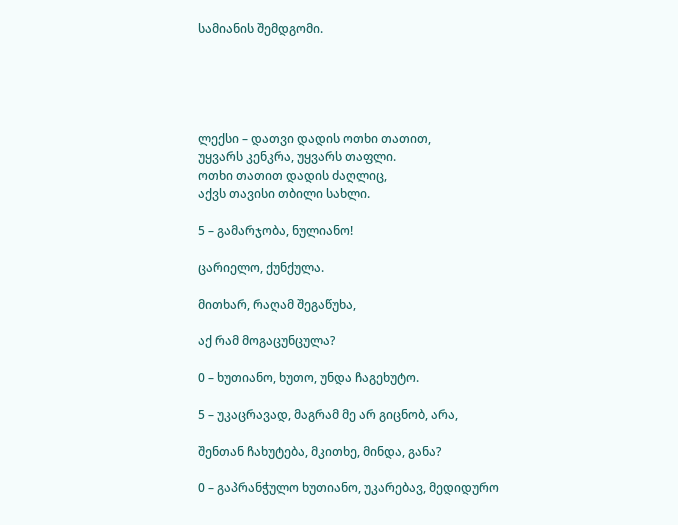სამიანის შემდგომი.





ლექსი – დათვი დადის ოთხი თათით,
უყვარს კენკრა, უყვარს თაფლი.
ოთხი თათით დადის ძაღლიც,
აქვს თავისი თბილი სახლი.

5 – გამარჯობა, ნულიანო!

ცარიელო, ქუნქულა.

მითხარ, რაღამ შეგაწუხა,

აქ რამ მოგაცუნცულა?

0 – ხუთიანო, ხუთო, უნდა ჩაგეხუტო.

5 – უკაცრავად, მაგრამ მე არ გიცნობ, არა,

შენთან ჩახუტება, მკითხე, მინდა, განა?

0 – გაპრანჭულო ხუთიანო, უკარებავ, მედიდურო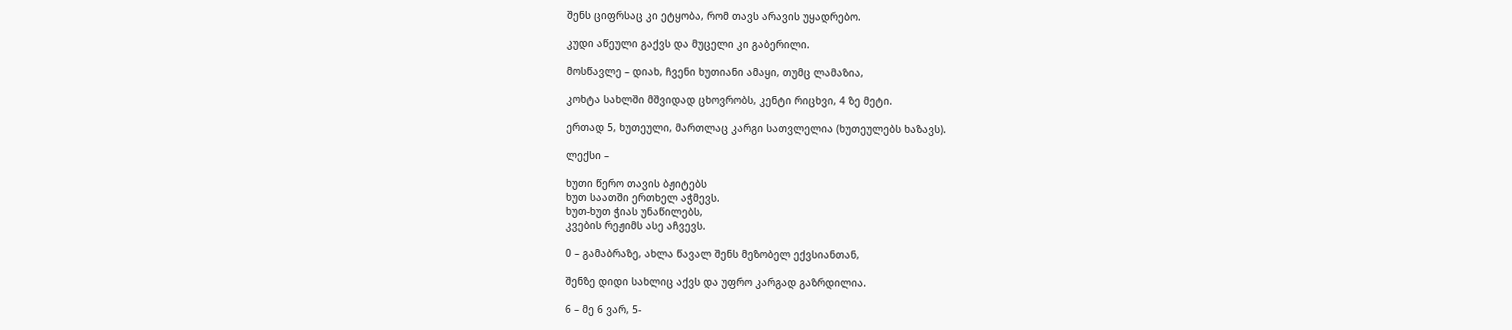შენს ციფრსაც კი ეტყობა, რომ თავს არავის უყადრებო.

კუდი აწეული გაქვს და მუცელი კი გაბერილი.

მოსწავლე – დიახ, ჩვენი ხუთიანი ამაყი, თუმც ლამაზია,

კოხტა სახლში მშვიდად ცხოვრობს, კენტი რიცხვი, 4 ზე მეტი.

ერთად 5, ხუთეული, მართლაც კარგი სათვლელია (ხუთეულებს ხაზავს).

ლექსი –

ხუთი წერო თავის ბჟიტებს
ხუთ საათში ერთხელ აჭმევს.
ხუთ-ხუთ ჭიას უნაწილებს,
კვების რეჟიმს ასე აჩვევს.

0 – გამაბრაზე, ახლა წავალ შენს მეზობელ ექვსიანთან,

შენზე დიდი სახლიც აქვს და უფრო კარგად გაზრდილია.

6 – მე 6 ვარ, 5-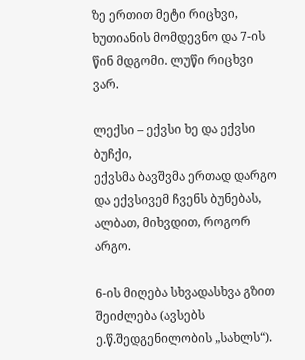ზე ერთით მეტი რიცხვი, ხუთიანის მომდევნო და 7-ის წინ მდგომი. ლუწი რიცხვი ვარ.

ლექსი – ექვსი ხე და ექვსი ბუჩქი,
ექვსმა ბავშვმა ერთად დარგო
და ექვსივემ ჩვენს ბუნებას,
ალბათ, მიხვდით, როგორ არგო.

6-ის მიღება სხვადასხვა გზით შეიძლება (ავსებს ე.წ.შედგენილობის „სახლს“).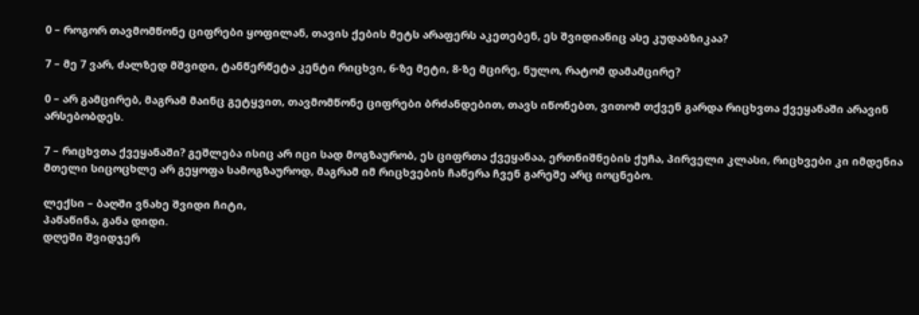0 – როგორ თავმომწონე ციფრები ყოფილან, თავის ქების მეტს არაფერს აკეთებენ, ეს შვიდიანიც ასე კუდაბზიკაა?

7 – მე 7 ვარ, ძალზედ მშვიდი, ტანწერწეტა კენტი რიცხვი, 6-ზე მეტი, 8-ზე მცირე, ნულო, რატომ დამამცირე?

0 – არ გამცირებ, მაგრამ მაინც გეტყვით, თავმომწონე ციფრები ბრძანდებით, თავს იწონებთ, ვითომ თქვენ გარდა რიცხვთა ქვეყანაში არავინ არსებობდეს.

7 – რიცხვთა ქვეყანაში? გეშლება ისიც არ იცი სად მოგზაურობ, ეს ციფრთა ქვეყანაა, ერთნიშნების ქუჩა, პირველი კლასი, რიცხვები კი იმდენია მთელი სიცოცხლე არ გეყოფა სამოგზაუროდ, მაგრამ იმ რიცხვების ჩაწერა ჩვენ გარეშე არც იოცნებო.

ლექსი – ბაღში ვნახე შვიდი ჩიტი,
პაწაწინა, განა დიდი.
დღეში შვიდჯერ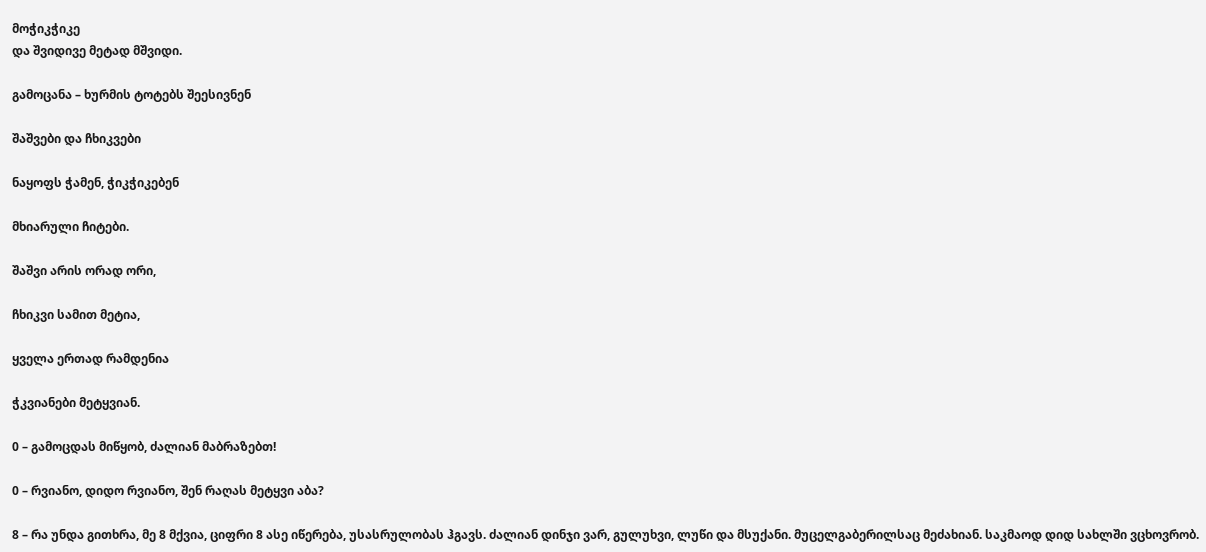მოჭიკჭიკე
და შვიდივე მეტად მშვიდი.

გამოცანა – ხურმის ტოტებს შეესივნენ

შაშვები და ჩხიკვები

ნაყოფს ჭამენ, ჭიკჭიკებენ

მხიარული ჩიტები.

შაშვი არის ორად ორი,

ჩხიკვი სამით მეტია,

ყველა ერთად რამდენია

ჭკვიანები მეტყვიან.

0 – გამოცდას მიწყობ, ძალიან მაბრაზებთ!

0 – რვიანო, დიდო რვიანო, შენ რაღას მეტყვი აბა?

8 – რა უნდა გითხრა, მე 8 მქვია, ციფრი 8 ასე იწერება, უსასრულობას ჰგავს. ძალიან დინჯი ვარ, გულუხვი, ლუწი და მსუქანი. მუცელგაბერილსაც მეძახიან. საკმაოდ დიდ სახლში ვცხოვრობ.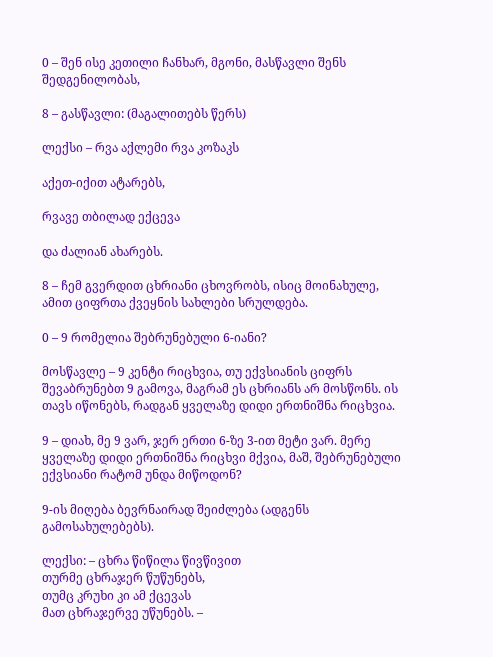0 – შენ ისე კეთილი ჩანხარ, მგონი, მასწავლი შენს შედგენილობას,

8 – გასწავლი: (მაგალითებს წერს)

ლექსი – რვა აქლემი რვა კოზაკს

აქეთ-იქით ატარებს,

რვავე თბილად ექცევა

და ძალიან ახარებს.

8 – ჩემ გვერდით ცხრიანი ცხოვრობს, ისიც მოინახულე, ამით ციფრთა ქვეყნის სახლები სრულდება.

0 – 9 რომელია შებრუნებული 6-იანი?

მოსწავლე – 9 კენტი რიცხვია, თუ ექვსიანის ციფრს შევაბრუნებთ 9 გამოვა, მაგრამ ეს ცხრიანს არ მოსწონს. ის თავს იწონებს, რადგან ყველაზე დიდი ერთნიშნა რიცხვია.

9 – დიახ, მე 9 ვარ, ჯერ ერთი 6-ზე 3-ით მეტი ვარ. მერე ყველაზე დიდი ერთნიშნა რიცხვი მქვია, მაშ, შებრუნებული ექვსიანი რატომ უნდა მიწოდონ?

9-ის მიღება ბევრნაირად შეიძლება (ადგენს გამოსახულებებს).

ლექსი: – ცხრა წიწილა წივწივით
თურმე ცხრაჯერ წუწუნებს,
თუმც კრუხი კი ამ ქცევას
მათ ცხრაჯერვე უწუნებს. –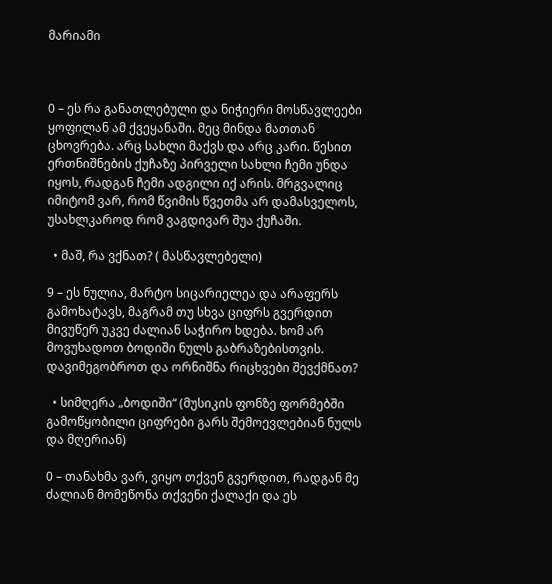მარიამი



0 – ეს რა განათლებული და ნიჭიერი მოსწავლეები ყოფილან ამ ქვეყანაში. მეც მინდა მათთან ცხოვრება. არც სახლი მაქვს და არც კარი. წესით ერთნიშნების ქუჩაზე პირველი სახლი ჩემი უნდა იყოს, რადგან ჩემი ადგილი იქ არის. მრგვალიც იმიტომ ვარ, რომ წვიმის წვეთმა არ დამასველოს, უსახლკაროდ რომ ვაგდივარ შუა ქუჩაში.

  • მაშ, რა ვქნათ? ( მასწავლებელი)

9 – ეს ნულია, მარტო სიცარიელეა და არაფერს გამოხატავს, მაგრამ თუ სხვა ციფრს გვერდით მივუწერ უკვე ძალიან საჭირო ხდება. ხომ არ მოვუხადოთ ბოდიში ნულს გაბრაზებისთვის. დავიმეგობროთ და ორნიშნა რიცხვები შევქმნათ?

  • სიმღერა „ბოდიში“ (მუსიკის ფონზე ფორმებში გამოწყობილი ციფრები გარს შემოევლებიან ნულს და მღერიან)

0 – თანახმა ვარ, ვიყო თქვენ გვერდით, რადგან მე ძალიან მომეწონა თქვენი ქალაქი და ეს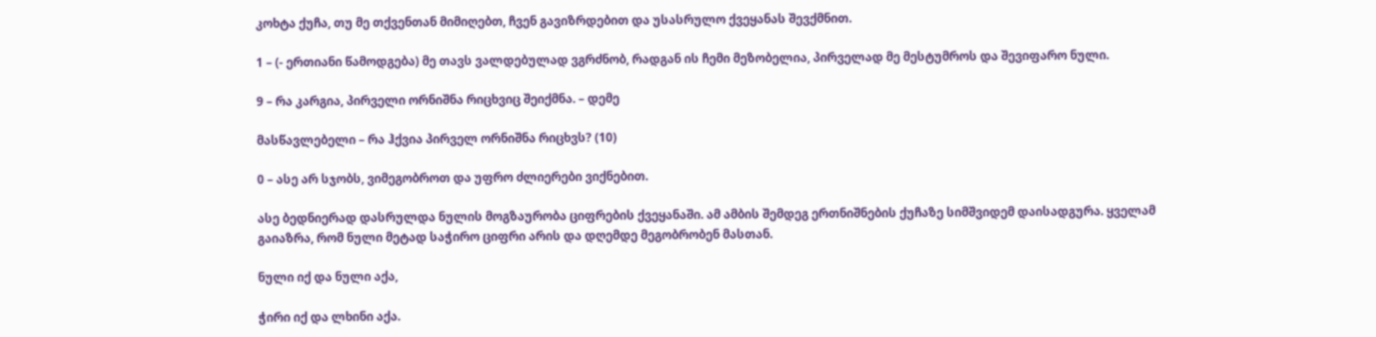კოხტა ქუჩა, თუ მე თქვენთან მიმიღებთ, ჩვენ გავიზრდებით და უსასრულო ქვეყანას შევქმნით.

1 – (- ერთიანი წამოდგება) მე თავს ვალდებულად ვგრძნობ, რადგან ის ჩემი მეზობელია, პირველად მე მესტუმროს და შევიფარო ნული.

9 – რა კარგია, პირველი ორნიშნა რიცხვიც შეიქმნა. – დემე

მასწავლებელი – რა ჰქვია პირველ ორნიშნა რიცხვს? (10)

0 – ასე არ სჯობს, ვიმეგობროთ და უფრო ძლიერები ვიქნებით.

ასე ბედნიერად დასრულდა ნულის მოგზაურობა ციფრების ქვეყანაში. ამ ამბის შემდეგ ერთნიშნების ქუჩაზე სიმშვიდემ დაისადგურა. ყველამ გაიაზრა, რომ ნული მეტად საჭირო ციფრი არის და დღემდე მეგობრობენ მასთან.

ნული იქ და ნული აქა,

ჭირი იქ და ლხინი აქა.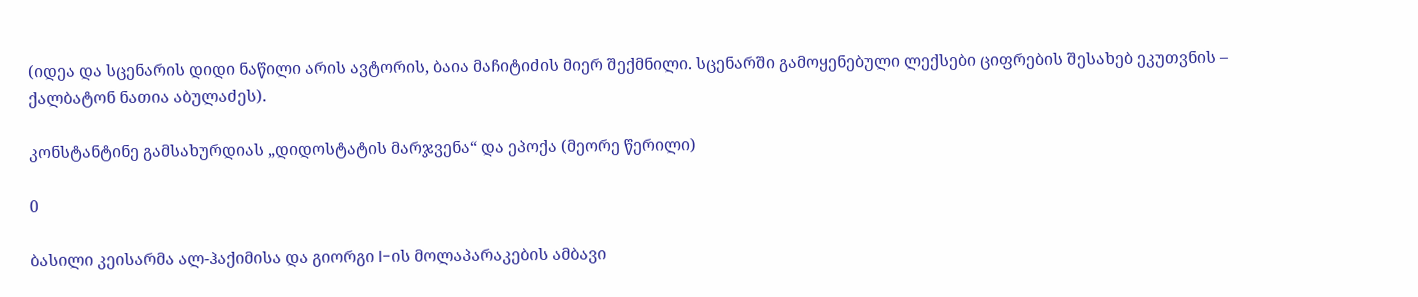(იდეა და სცენარის დიდი ნაწილი არის ავტორის, ბაია მაჩიტიძის მიერ შექმნილი. სცენარში გამოყენებული ლექსები ციფრების შესახებ ეკუთვნის – ქალბატონ ნათია აბულაძეს).

კონსტანტინე გამსახურდიას „დიდოსტატის მარჯვენა“ და ეპოქა (მეორე წერილი)

0

ბასილი კეისარმა ალ-ჰაქიმისა და გიორგი I-ის მოლაპარაკების ამბავი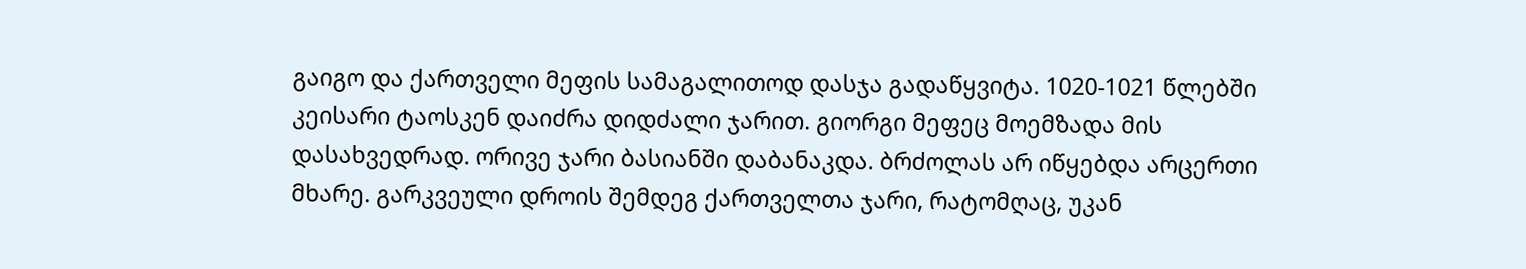გაიგო და ქართველი მეფის სამაგალითოდ დასჯა გადაწყვიტა. 1020-1021 წლებში კეისარი ტაოსკენ დაიძრა დიდძალი ჯარით. გიორგი მეფეც მოემზადა მის დასახვედრად. ორივე ჯარი ბასიანში დაბანაკდა. ბრძოლას არ იწყებდა არცერთი მხარე. გარკვეული დროის შემდეგ ქართველთა ჯარი, რატომღაც, უკან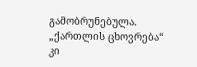გამობრუნებულა. „ქართლის ცხოვრება“ კი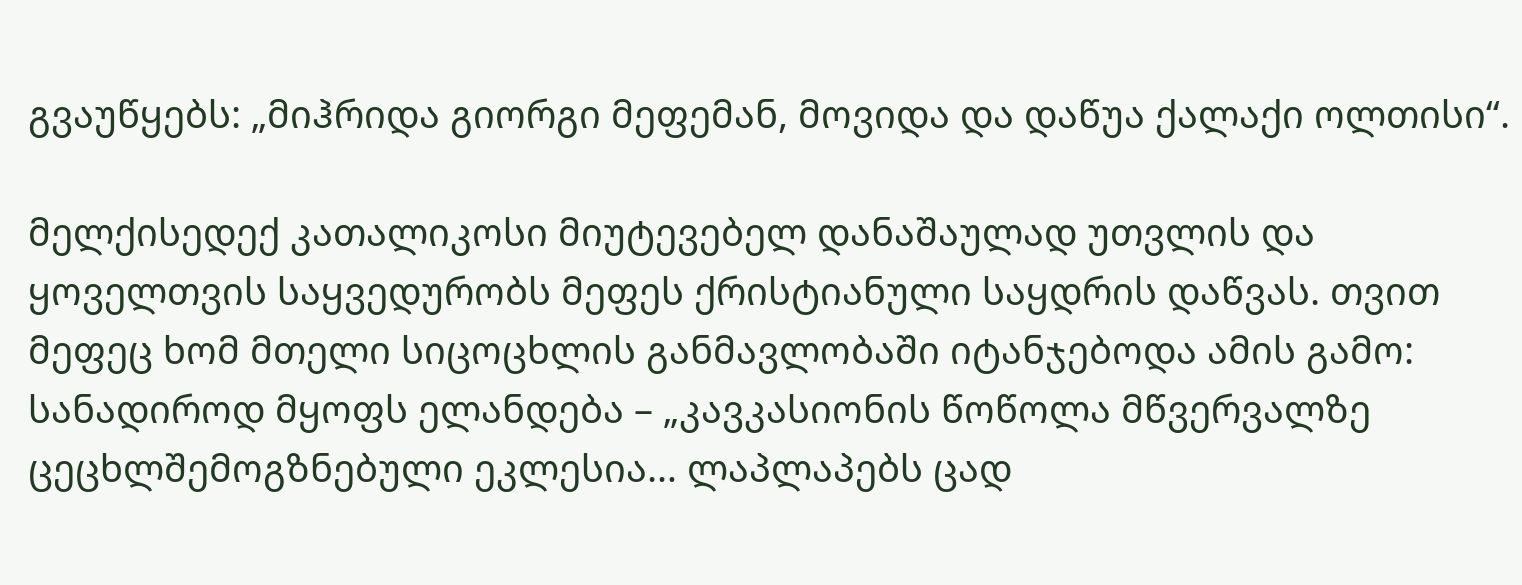გვაუწყებს: „მიჰრიდა გიორგი მეფემან, მოვიდა და დაწუა ქალაქი ოლთისი“.

მელქისედექ კათალიკოსი მიუტევებელ დანაშაულად უთვლის და ყოველთვის საყვედურობს მეფეს ქრისტიანული საყდრის დაწვას. თვით მეფეც ხომ მთელი სიცოცხლის განმავლობაში იტანჯებოდა ამის გამო: სანადიროდ მყოფს ელანდება – „კავკასიონის წოწოლა მწვერვალზე ცეცხლშემოგზნებული ეკლესია… ლაპლაპებს ცად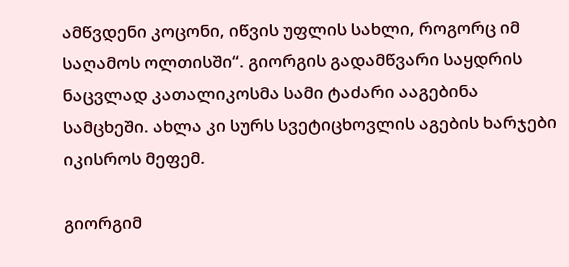ამწვდენი კოცონი, იწვის უფლის სახლი, როგორც იმ საღამოს ოლთისში“. გიორგის გადამწვარი საყდრის ნაცვლად კათალიკოსმა სამი ტაძარი ააგებინა სამცხეში. ახლა კი სურს სვეტიცხოვლის აგების ხარჯები იკისროს მეფემ.

გიორგიმ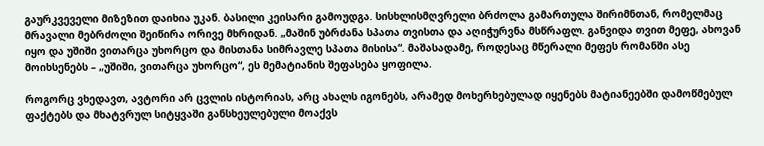გაურკვეველი მიზეზით დაიხია უკან. ბასილი კეისარი გამოუდგა. სისხლისმღვრელი ბრძოლა გამართულა შირიმნთან, რომელმაც მრავალი მებრძოლი შეიწირა ორივე მხრიდან. „მაშინ უბრძანა სპათა თვისთა და აღიჭურვნა მსწრაფლ. განვიდა თვით მეფე, ახოვან იყო და უშიში ვითარცა უხორცო და მისთანა სიმრავლე სპათა მისისა“. მაშასადამე, როდესაც მწერალი მეფეს რომანში ასე მოიხსენებს – „უშიში, ვითარცა უხორცო“, ეს მემატიანის შეფასება ყოფილა.

როგორც ვხედავთ, ავტორი არ ცვლის ისტორიას, არც ახალს იგონებს, არამედ მოხერხებულად იყენებს მატიანეებში დამოწმებულ ფაქტებს და მხატვრულ სიტყვაში განსხეულებული მოაქვს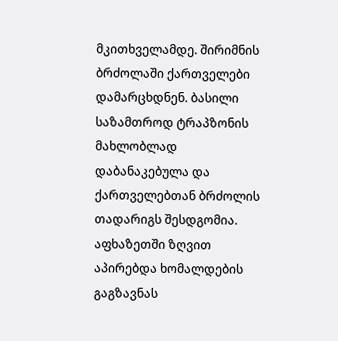მკითხველამდე. შირიმნის ბრძოლაში ქართველები დამარცხდნენ. ბასილი საზამთროდ ტრაპზონის მახლობლად დაბანაკებულა და ქართველებთან ბრძოლის თადარიგს შესდგომია. აფხაზეთში ზღვით აპირებდა ხომალდების გაგზავნას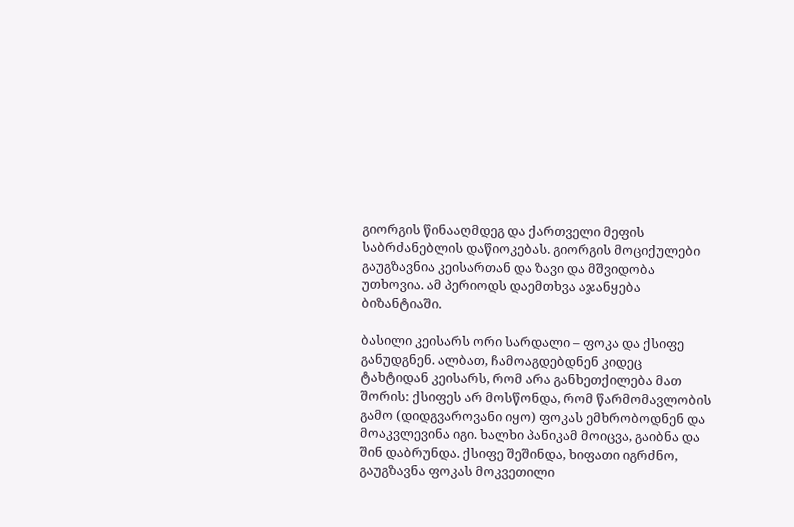გიორგის წინააღმდეგ და ქართველი მეფის საბრძანებლის დაწიოკებას. გიორგის მოციქულები გაუგზავნია კეისართან და ზავი და მშვიდობა უთხოვია. ამ პერიოდს დაემთხვა აჯანყება ბიზანტიაში.

ბასილი კეისარს ორი სარდალი – ფოკა და ქსიფე განუდგნენ. ალბათ, ჩამოაგდებდნენ კიდეც ტახტიდან კეისარს, რომ არა განხეთქილება მათ შორის: ქსიფეს არ მოსწონდა, რომ წარმომავლობის გამო (დიდგვაროვანი იყო) ფოკას ემხრობოდნენ და მოაკვლევინა იგი. ხალხი პანიკამ მოიცვა, გაიბნა და შინ დაბრუნდა. ქსიფე შეშინდა, ხიფათი იგრძნო, გაუგზავნა ფოკას მოკვეთილი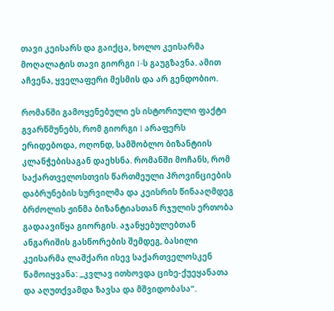თავი კეისარს და გაიქცა, ხოლო კეისარმა მოღალატის თავი გიორგი I-ს გაუგზავნა. ამით აჩვენა, ყველაფერი მესმის და არ გენდობიო.

რომანში გამოყენებული ეს ისტორიული ფაქტი გვარწმუნებს, რომ გიორგი I არაფერს ერიდებოდა, ოღონდ, სამშობლო ბიზანტიის კლანჭებისაგან დაეხსნა. რომანში მოჩანს, რომ საქართველოსთვის წართმეული პროვინციების დაბრუნების სურვილმა და კეისრის წინააღმდეგ ბრძოლის ჟინმა ბიზანტიასთან რჯულის ერთობა გადაავიწყა გიორგის. აჯანყებულებთან ანგარიშის გასწორების შემდეგ, ბასილი კეისარმა ლაშქარი ისევ საქართველოსკენ წამოიყვანა: „კვლავ ითხოვდა ციხე-ქუეყანათა და აღუთქვამდა ზავსა და მშვიდობასა“.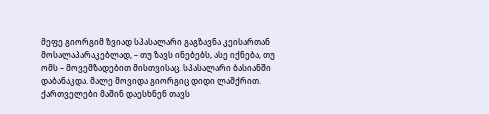მეფე გიორგიმ ზვიად სპასალარი გაგზავნა კეისართან მოსალაპარაკებლად, – თუ ზავს ინებებს, ასე იქნება, თუ ომს – მოვემზადებით მისთვისაც. სპასალარი ბასიანში დაბანაკდა. მალე მოვიდა გიორგიც დიდი ლაშქრით. ქართველები მაშინ დაესხნენ თავს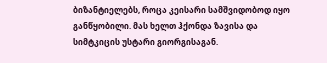ბიზანტიელებს, როცა კეისარი სამშვიდობოდ იყო განწყობილი. მას ხელთ ჰქონდა ზავისა და სიმტკიცის უსტარი გიორგისაგან.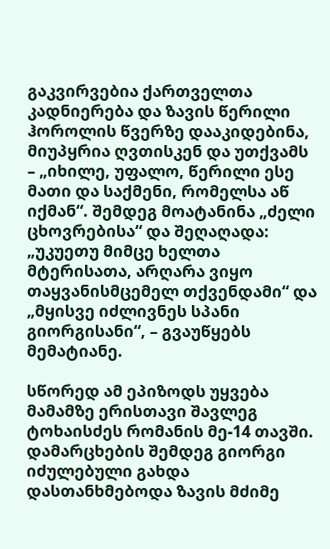გაკვირვებია ქართველთა კადნიერება და ზავის წერილი ჰოროლის წვერზე დააკიდებინა, მიუპყრია ღვთისკენ და უთქვამს – „იხილე, უფალო, წერილი ესე მათი და საქმენი, რომელსა აწ იქმან“. შემდეგ მოატანინა „ძელი ცხოვრებისა“ და შეღაღადა: „უკუეთუ მიმცე ხელთა მტერისათა, არღარა ვიყო თაყვანისმცემელ თქვენდამი“ და „მყისვე იძლივნეს სპანი გიორგისანი“, – გვაუწყებს მემატიანე.

სწორედ ამ ეპიზოდს უყვება მამამზე ერისთავი შავლეგ ტოხაისძეს რომანის მე-14 თავში. დამარცხების შემდეგ გიორგი იძულებული გახდა დასთანხმებოდა ზავის მძიმე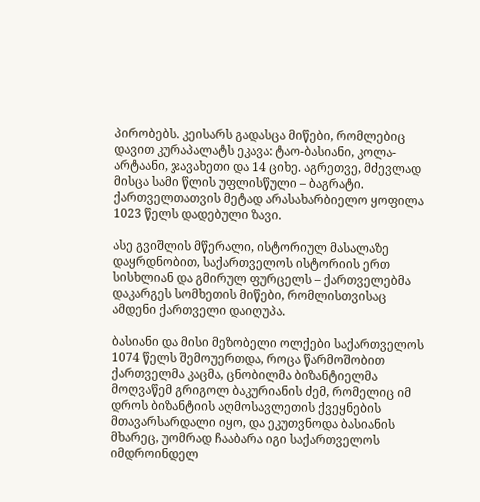პირობებს. კეისარს გადასცა მიწები, რომლებიც დავით კურაპალატს ეკავა: ტაო-ბასიანი, კოლა-არტაანი, ჯავახეთი და 14 ციხე. აგრეთვე, მძევლად მისცა სამი წლის უფლისწული – ბაგრატი. ქართველთათვის მეტად არასახარბიელო ყოფილა 1023 წელს დადებული ზავი.

ასე გვიშლის მწერალი, ისტორიულ მასალაზე დაყრდნობით, საქართველოს ისტორიის ერთ სისხლიან და გმირულ ფურცელს – ქართველებმა დაკარგეს სომხეთის მიწები, რომლისთვისაც ამდენი ქართველი დაიღუპა.

ბასიანი და მისი მეზობელი ოლქები საქართველოს 1074 წელს შემოუერთდა, როცა წარმოშობით ქართველმა კაცმა, ცნობილმა ბიზანტიელმა მოღვაწემ გრიგოლ ბაკურიანის ძემ, რომელიც იმ დროს ბიზანტიის აღმოსავლეთის ქვეყნების მთავარსარდალი იყო, და ეკუთვნოდა ბასიანის მხარეც, უომრად ჩააბარა იგი საქართველოს იმდროინდელ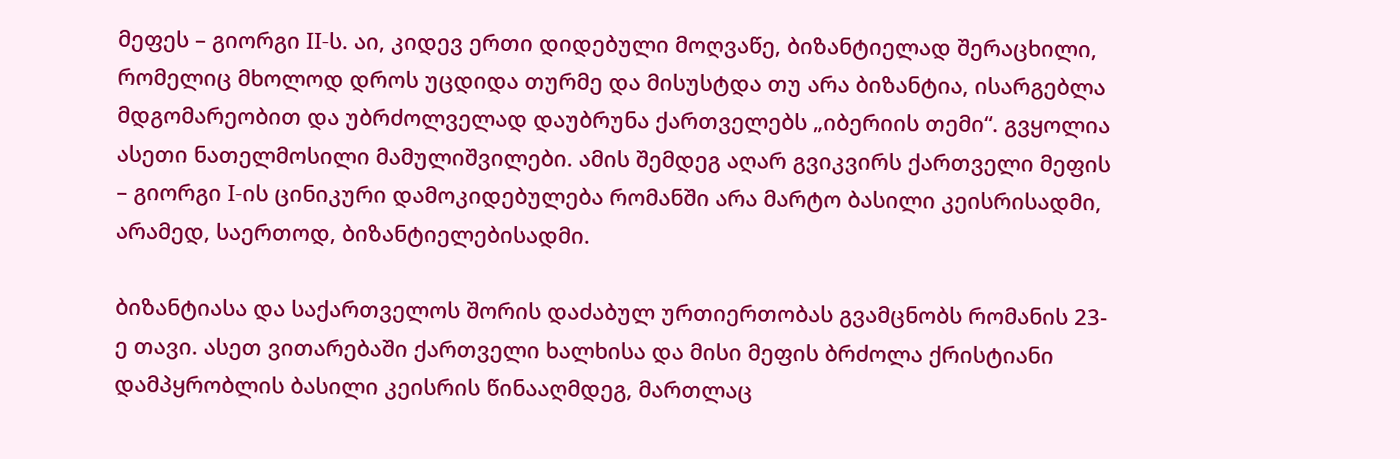მეფეს – გიორგი II-ს. აი, კიდევ ერთი დიდებული მოღვაწე, ბიზანტიელად შერაცხილი, რომელიც მხოლოდ დროს უცდიდა თურმე და მისუსტდა თუ არა ბიზანტია, ისარგებლა მდგომარეობით და უბრძოლველად დაუბრუნა ქართველებს „იბერიის თემი“. გვყოლია ასეთი ნათელმოსილი მამულიშვილები. ამის შემდეგ აღარ გვიკვირს ქართველი მეფის – გიორგი I-ის ცინიკური დამოკიდებულება რომანში არა მარტო ბასილი კეისრისადმი, არამედ, საერთოდ, ბიზანტიელებისადმი.

ბიზანტიასა და საქართველოს შორის დაძაბულ ურთიერთობას გვამცნობს რომანის 23-ე თავი. ასეთ ვითარებაში ქართველი ხალხისა და მისი მეფის ბრძოლა ქრისტიანი დამპყრობლის ბასილი კეისრის წინააღმდეგ, მართლაც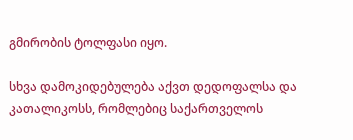გმირობის ტოლფასი იყო.

სხვა დამოკიდებულება აქვთ დედოფალსა და კათალიკოსს, რომლებიც საქართველოს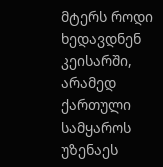მტერს როდი ხედავდნენ კეისარში, არამედ ქართული სამყაროს უზენაეს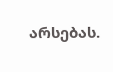არსებას.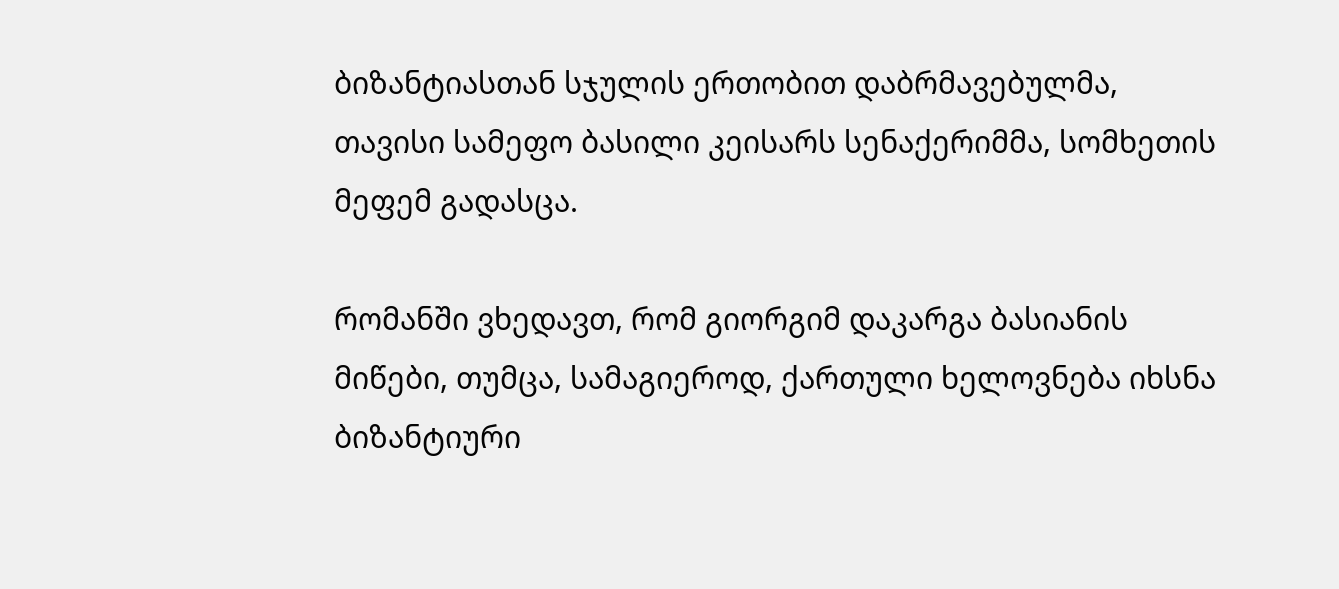ბიზანტიასთან სჯულის ერთობით დაბრმავებულმა, თავისი სამეფო ბასილი კეისარს სენაქერიმმა, სომხეთის მეფემ გადასცა.

რომანში ვხედავთ, რომ გიორგიმ დაკარგა ბასიანის მიწები, თუმცა, სამაგიეროდ, ქართული ხელოვნება იხსნა ბიზანტიური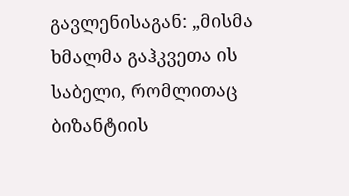გავლენისაგან: „მისმა ხმალმა გაჰკვეთა ის საბელი, რომლითაც ბიზანტიის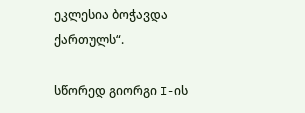ეკლესია ბოჭავდა ქართულს“.

სწორედ გიორგი I-ის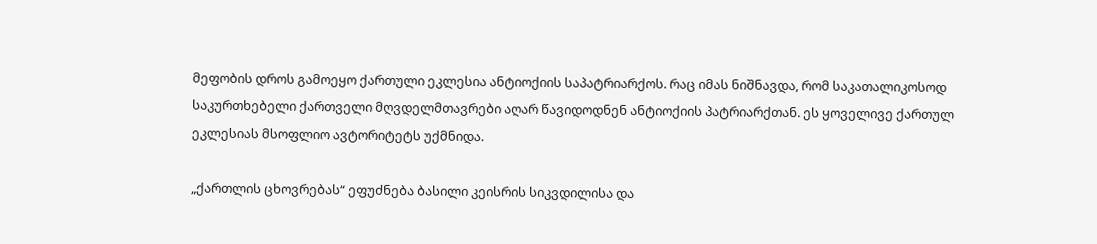მეფობის დროს გამოეყო ქართული ეკლესია ანტიოქიის საპატრიარქოს. რაც იმას ნიშნავდა, რომ საკათალიკოსოდ საკურთხებელი ქართველი მღვდელმთავრები აღარ წავიდოდნენ ანტიოქიის პატრიარქთან. ეს ყოველივე ქართულ ეკლესიას მსოფლიო ავტორიტეტს უქმნიდა.

„ქართლის ცხოვრებას“ ეფუძნება ბასილი კეისრის სიკვდილისა და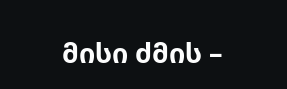მისი ძმის –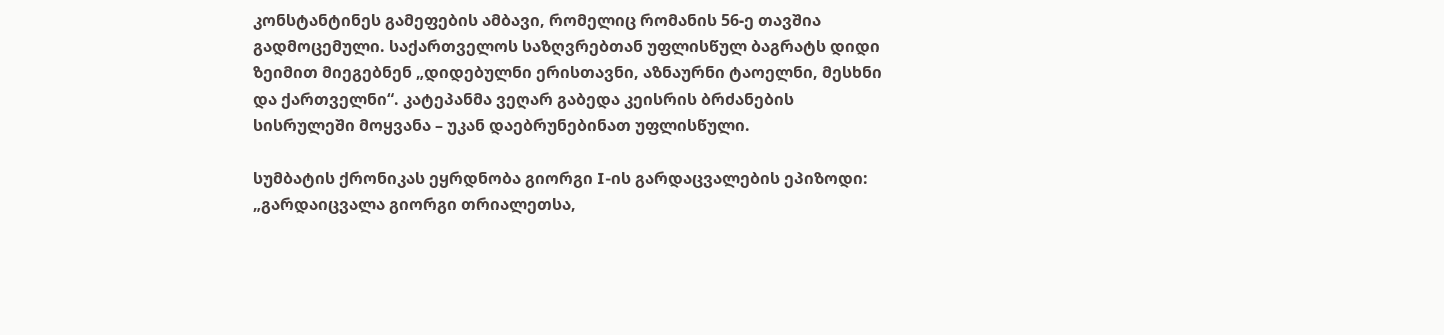კონსტანტინეს გამეფების ამბავი, რომელიც რომანის 56-ე თავშია გადმოცემული. საქართველოს საზღვრებთან უფლისწულ ბაგრატს დიდი ზეიმით მიეგებნენ „დიდებულნი ერისთავნი, აზნაურნი ტაოელნი, მესხნი და ქართველნი“. კატეპანმა ვეღარ გაბედა კეისრის ბრძანების სისრულეში მოყვანა – უკან დაებრუნებინათ უფლისწული.

სუმბატის ქრონიკას ეყრდნობა გიორგი I-ის გარდაცვალების ეპიზოდი: „გარდაიცვალა გიორგი თრიალეთსა,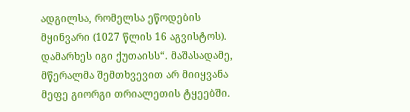ადგილსა, რომელსა ეწოდების მყინვარი (1027 წლის 16 აგვისტოს). დამარხეს იგი ქუთაისს“. მაშასადამე, მწერალმა შემთხვევით არ მიიყვანა მეფე გიორგი თრიალეთის ტყეებში.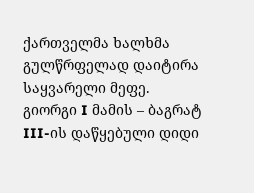ქართველმა ხალხმა გულწრფელად დაიტირა საყვარელი მეფე. გიორგი I მამის – ბაგრატ III-ის დაწყებული დიდი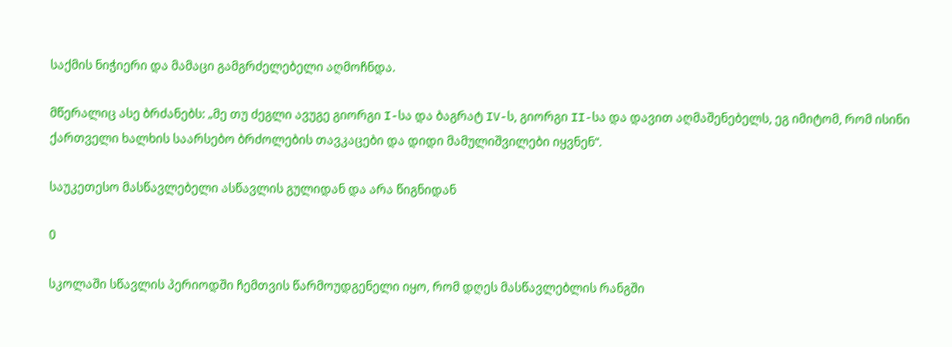საქმის ნიჭიერი და მამაცი გამგრძელებელი აღმოჩნდა.

მწერალიც ასე ბრძანებს: „მე თუ ძეგლი ავუგე გიორგი I-სა და ბაგრატ IV-ს, გიორგი II-სა და დავით აღმაშენებელს, ეგ იმიტომ, რომ ისინი ქართველი ხალხის საარსებო ბრძოლების თავკაცები და დიდი მამულიშვილები იყვნენ“.

საუკეთესო მასწავლებელი ასწავლის გულიდან და არა წიგნიდან

0

სკოლაში სწავლის პერიოდში ჩემთვის წარმოუდგენელი იყო, რომ დღეს მასწავლებლის რანგში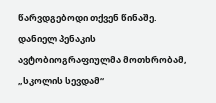წარვდგებოდი თქვენ წინაშე. დანიელ პენაკის ავტობიოგრაფიულმა მოთხრობამ, „სკოლის სევდამ“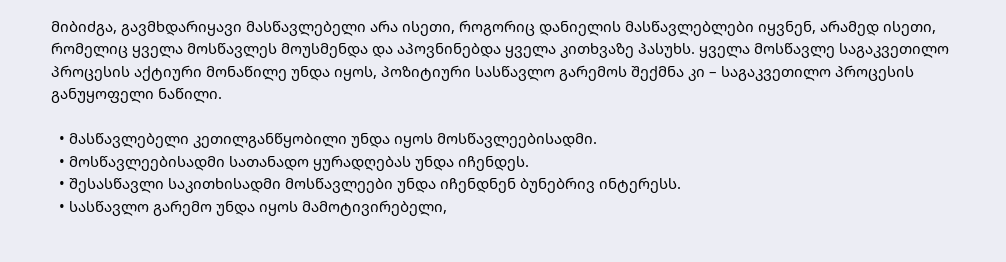მიბიძგა, გავმხდარიყავი მასწავლებელი არა ისეთი, როგორიც დანიელის მასწავლებლები იყვნენ, არამედ ისეთი, რომელიც ყველა მოსწავლეს მოუსმენდა და აპოვნინებდა ყველა კითხვაზე პასუხს. ყველა მოსწავლე საგაკვეთილო პროცესის აქტიური მონაწილე უნდა იყოს, პოზიტიური სასწავლო გარემოს შექმნა კი – საგაკვეთილო პროცესის განუყოფელი ნაწილი.

  • მასწავლებელი კეთილგანწყობილი უნდა იყოს მოსწავლეებისადმი.
  • მოსწავლეებისადმი სათანადო ყურადღებას უნდა იჩენდეს.
  • შესასწავლი საკითხისადმი მოსწავლეები უნდა იჩენდნენ ბუნებრივ ინტერესს.
  • სასწავლო გარემო უნდა იყოს მამოტივირებელი,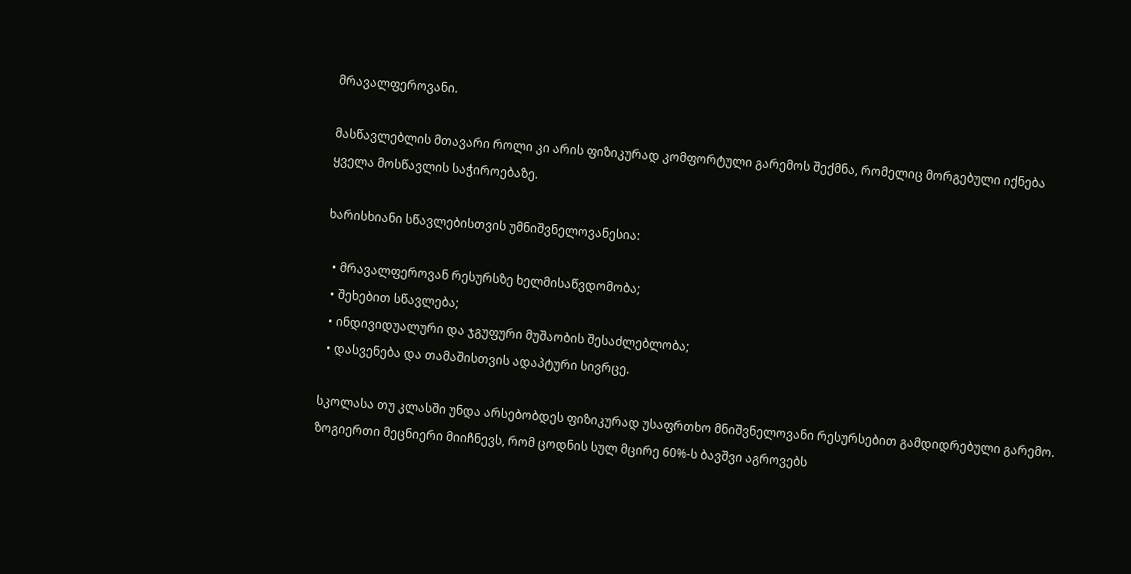მრავალფეროვანი.

მასწავლებლის მთავარი როლი კი არის ფიზიკურად კომფორტული გარემოს შექმნა, რომელიც მორგებული იქნება ყველა მოსწავლის საჭიროებაზე.

ხარისხიანი სწავლებისთვის უმნიშვნელოვანესია:

  • მრავალფეროვან რესურსზე ხელმისაწვდომობა;
  • შეხებით სწავლება;
  • ინდივიდუალური და ჯგუფური მუშაობის შესაძლებლობა;
  • დასვენება და თამაშისთვის ადაპტური სივრცე.

სკოლასა თუ კლასში უნდა არსებობდეს ფიზიკურად უსაფრთხო მნიშვნელოვანი რესურსებით გამდიდრებული გარემო. ზოგიერთი მეცნიერი მიიჩნევს, რომ ცოდნის სულ მცირე 60%-ს ბავშვი აგროვებს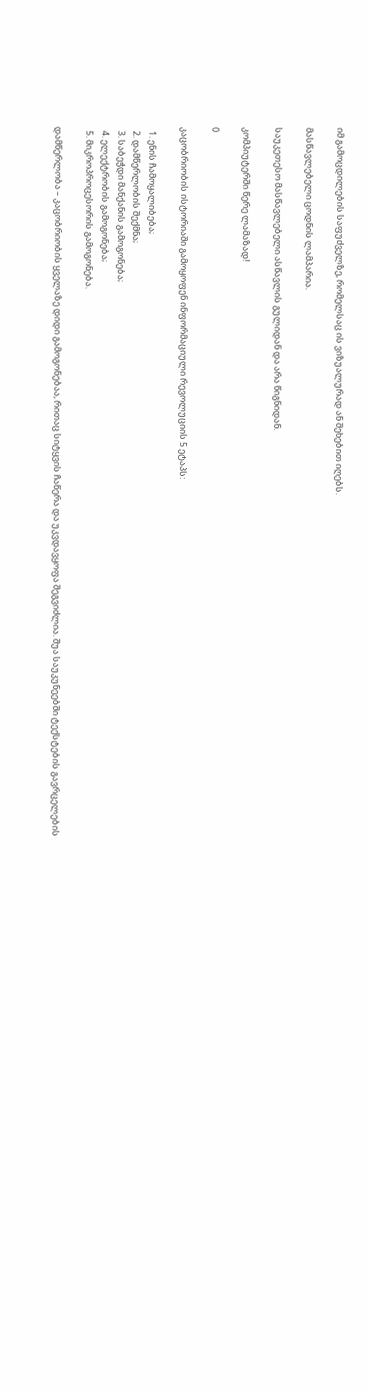იმ გამოცდილების საფუძველზე, რომელსაც ის ვიზუალურად ან შეხებით იღებს.

მასწავლებელი ცოდნის ლამპარია.

საუკეთესო მასწავლებელი ასწავლის გულიდან და არა წიგნიდან.

კომპიუტერში წერე ლამაზად!

0

კაცობრიობის ისტორიაში გამოყოფენ ინფორმაციული რევოლუციის 5 ეტაპს:

  1. ენის ჩამოყალიბება;
  2. დამწერლობის შექმნა;
  3. საბეჭდი მანქანის გამოგონება;
  4. ელექტრობის გამოგონება;
  5. მიკროპროცესორის გამოგონება.

დამწერლობა – კაცობრიობის ყველაზე დიდი გამოგონებაა, რითაც სიტყვის ჩაწერა და უკვდავყოფა შეგვიძლია. შუა საუკუნეებში ტექსტების გავრცელების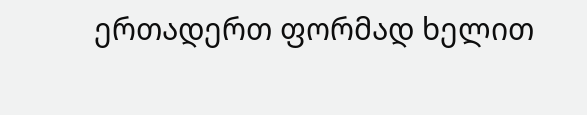ერთადერთ ფორმად ხელით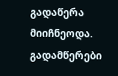გადაწერა მიიჩნეოდა. გადამწერები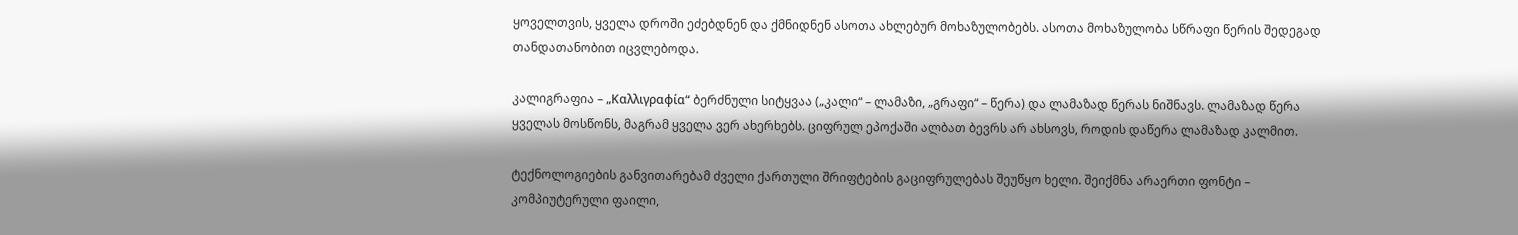ყოველთვის, ყველა დროში ეძებდნენ და ქმნიდნენ ასოთა ახლებურ მოხაზულობებს. ასოთა მოხაზულობა სწრაფი წერის შედეგად თანდათანობით იცვლებოდა.

კალიგრაფია – „Καλλιγραφία“ ბერძნული სიტყვაა („კალი“ – ლამაზი, „გრაფი“ – წერა) და ლამაზად წერას ნიშნავს. ლამაზად წერა ყველას მოსწონს, მაგრამ ყველა ვერ ახერხებს. ციფრულ ეპოქაში ალბათ ბევრს არ ახსოვს, როდის დაწერა ლამაზად კალმით.

ტექნოლოგიების განვითარებამ ძველი ქართული შრიფტების გაციფრულებას შეუწყო ხელი. შეიქმნა არაერთი ფონტი – კომპიუტერული ფაილი,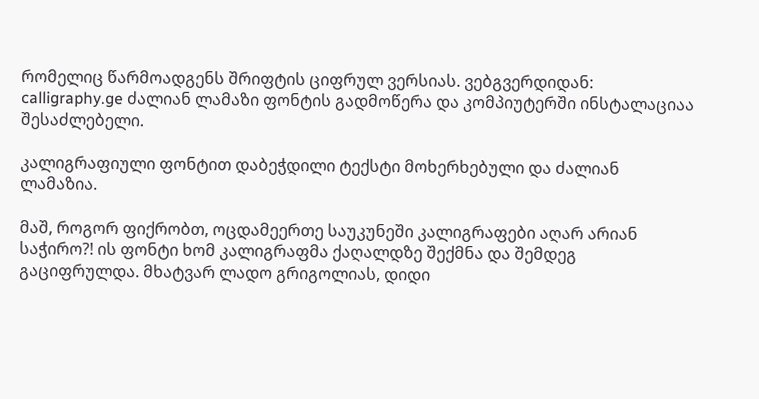რომელიც წარმოადგენს შრიფტის ციფრულ ვერსიას. ვებგვერდიდან: calligraphy.ge ძალიან ლამაზი ფონტის გადმოწერა და კომპიუტერში ინსტალაციაა შესაძლებელი.

კალიგრაფიული ფონტით დაბეჭდილი ტექსტი მოხერხებული და ძალიან ლამაზია.

მაშ, როგორ ფიქრობთ, ოცდამეერთე საუკუნეში კალიგრაფები აღარ არიან საჭირო?! ის ფონტი ხომ კალიგრაფმა ქაღალდზე შექმნა და შემდეგ გაციფრულდა. მხატვარ ლადო გრიგოლიას, დიდი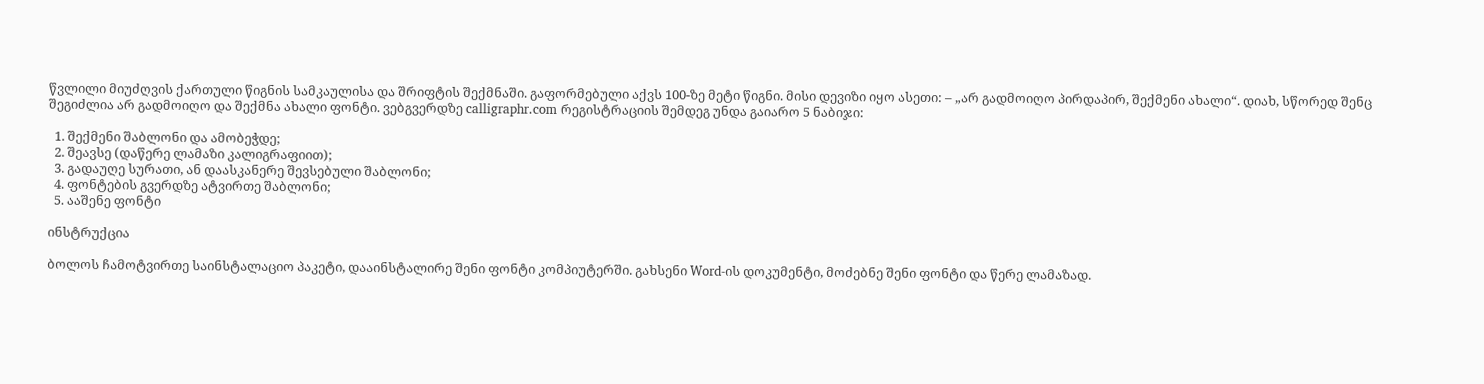წვლილი მიუძღვის ქართული წიგნის სამკაულისა და შრიფტის შექმნაში. გაფორმებული აქვს 100-ზე მეტი წიგნი. მისი დევიზი იყო ასეთი: – „არ გადმოიღო პირდაპირ, შექმენი ახალი“. დიახ, სწორედ შენც შეგიძლია არ გადმოიღო და შექმნა ახალი ფონტი. ვებგვერდზე calligraphr.com რეგისტრაციის შემდეგ უნდა გაიარო 5 ნაბიჯი:

  1. შექმენი შაბლონი და ამობეჭდე;
  2. შეავსე (დაწერე ლამაზი კალიგრაფიით);
  3. გადაუღე სურათი, ან დაასკანერე შევსებული შაბლონი;
  4. ფონტების გვერდზე ატვირთე შაბლონი;
  5. ააშენე ფონტი

ინსტრუქცია

ბოლოს ჩამოტვირთე საინსტალაციო პაკეტი, დააინსტალირე შენი ფონტი კომპიუტერში. გახსენი Word-ის დოკუმენტი, მოძებნე შენი ფონტი და წერე ლამაზად.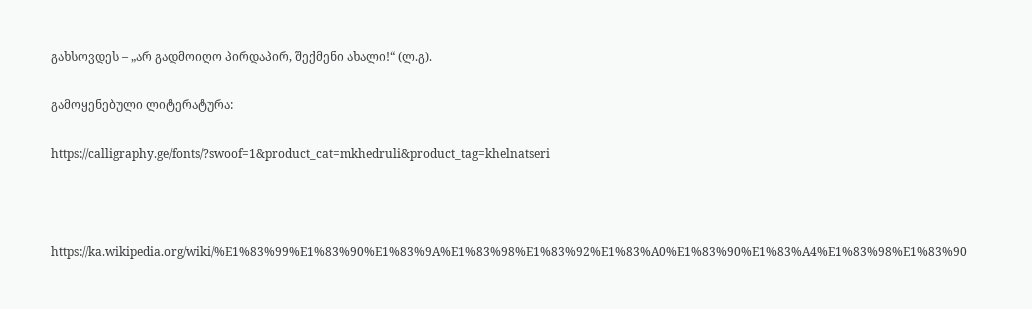გახსოვდეს – „არ გადმოიღო პირდაპირ, შექმენი ახალი!“ (ლ.გ).

გამოყენებული ლიტერატურა:

https://calligraphy.ge/fonts/?swoof=1&product_cat=mkhedruli&product_tag=khelnatseri



https://ka.wikipedia.org/wiki/%E1%83%99%E1%83%90%E1%83%9A%E1%83%98%E1%83%92%E1%83%A0%E1%83%90%E1%83%A4%E1%83%98%E1%83%90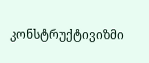კონსტრუქტივიზმი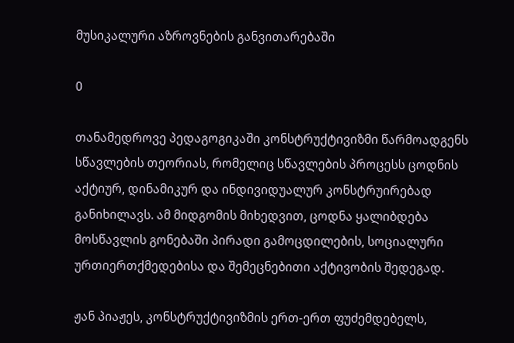მუსიკალური აზროვნების განვითარებაში

0

თანამედროვე პედაგოგიკაში კონსტრუქტივიზმი წარმოადგენს სწავლების თეორიას, რომელიც სწავლების პროცესს ცოდნის აქტიურ, დინამიკურ და ინდივიდუალურ კონსტრუირებად განიხილავს. ამ მიდგომის მიხედვით, ცოდნა ყალიბდება მოსწავლის გონებაში პირადი გამოცდილების, სოციალური ურთიერთქმედებისა და შემეცნებითი აქტივობის შედეგად.

ჟან პიაჟეს, კონსტრუქტივიზმის ერთ-ერთ ფუძემდებელს,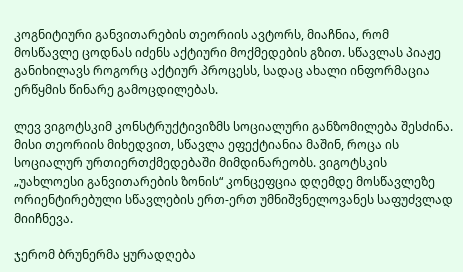კოგნიტიური განვითარების თეორიის ავტორს, მიაჩნია, რომ მოსწავლე ცოდნას იძენს აქტიური მოქმედების გზით. სწავლას პიაჟე განიხილავს როგორც აქტიურ პროცესს, სადაც ახალი ინფორმაცია ერწყმის წინარე გამოცდილებას.

ლევ ვიგოტსკიმ კონსტრუქტივიზმს სოციალური განზომილება შესძინა. მისი თეორიის მიხედვით, სწავლა ეფექტიანია მაშინ, როცა ის სოციალურ ურთიერთქმედებაში მიმდინარეობს. ვიგოტსკის „უახლოესი განვითარების ზონის“ კონცეფცია დღემდე მოსწავლეზე ორიენტირებული სწავლების ერთ-ერთ უმნიშვნელოვანეს საფუძვლად მიიჩნევა.

ჯერომ ბრუნერმა ყურადღება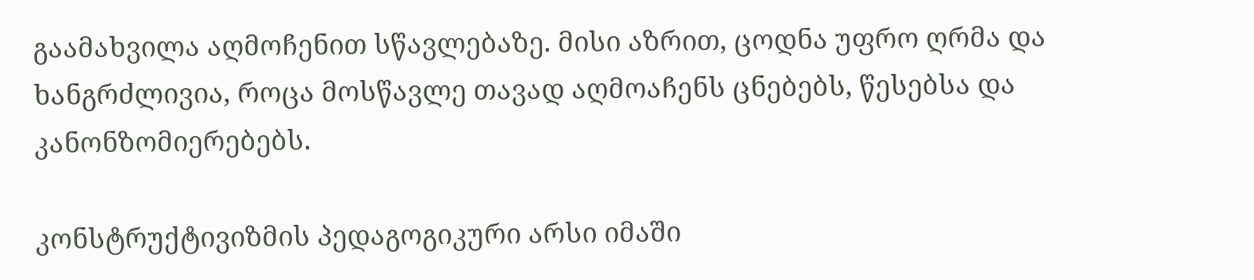გაამახვილა აღმოჩენით სწავლებაზე. მისი აზრით, ცოდნა უფრო ღრმა და ხანგრძლივია, როცა მოსწავლე თავად აღმოაჩენს ცნებებს, წესებსა და კანონზომიერებებს.

კონსტრუქტივიზმის პედაგოგიკური არსი იმაში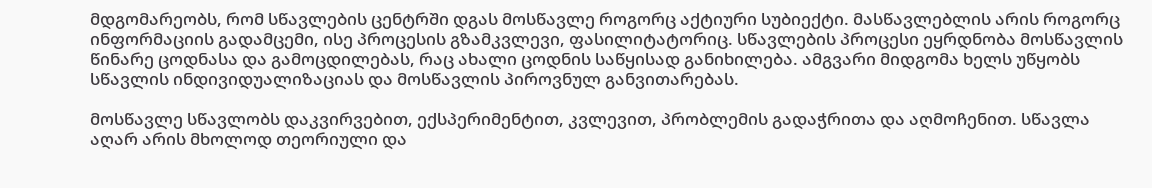მდგომარეობს, რომ სწავლების ცენტრში დგას მოსწავლე როგორც აქტიური სუბიექტი. მასწავლებლის არის როგორც ინფორმაციის გადამცემი, ისე პროცესის გზამკვლევი, ფასილიტატორიც. სწავლების პროცესი ეყრდნობა მოსწავლის წინარე ცოდნასა და გამოცდილებას, რაც ახალი ცოდნის საწყისად განიხილება. ამგვარი მიდგომა ხელს უწყობს სწავლის ინდივიდუალიზაციას და მოსწავლის პიროვნულ განვითარებას.

მოსწავლე სწავლობს დაკვირვებით, ექსპერიმენტით, კვლევით, პრობლემის გადაჭრითა და აღმოჩენით. სწავლა აღარ არის მხოლოდ თეორიული და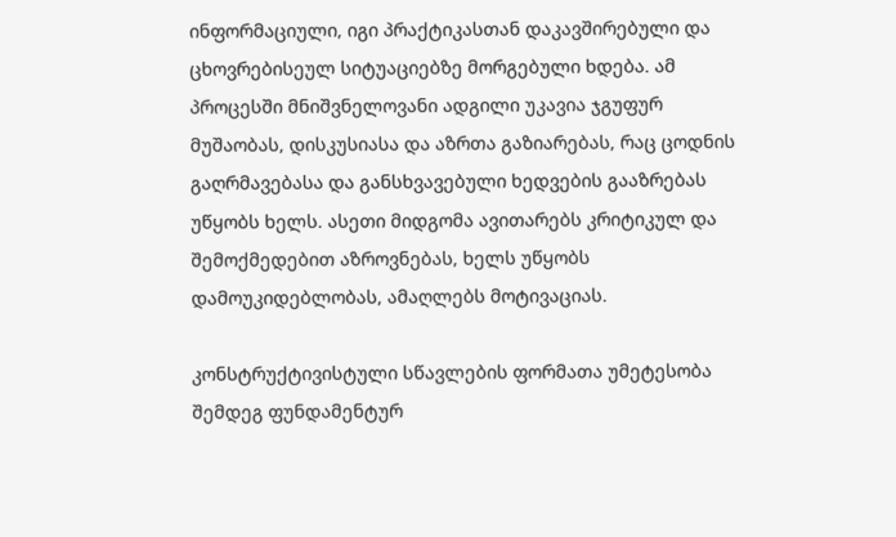ინფორმაციული, იგი პრაქტიკასთან დაკავშირებული და ცხოვრებისეულ სიტუაციებზე მორგებული ხდება. ამ პროცესში მნიშვნელოვანი ადგილი უკავია ჯგუფურ მუშაობას, დისკუსიასა და აზრთა გაზიარებას, რაც ცოდნის გაღრმავებასა და განსხვავებული ხედვების გააზრებას უწყობს ხელს. ასეთი მიდგომა ავითარებს კრიტიკულ და შემოქმედებით აზროვნებას, ხელს უწყობს დამოუკიდებლობას, ამაღლებს მოტივაციას.

კონსტრუქტივისტული სწავლების ფორმათა უმეტესობა შემდეგ ფუნდამენტურ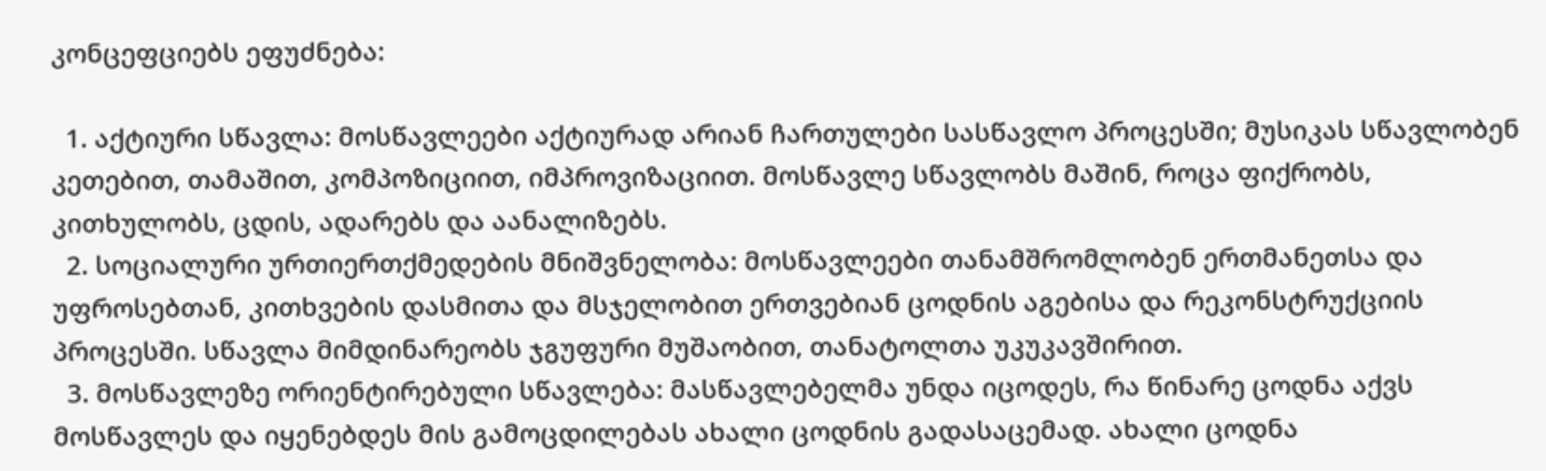კონცეფციებს ეფუძნება:

  1. აქტიური სწავლა: მოსწავლეები აქტიურად არიან ჩართულები სასწავლო პროცესში; მუსიკას სწავლობენ კეთებით, თამაშით, კომპოზიციით, იმპროვიზაციით. მოსწავლე სწავლობს მაშინ, როცა ფიქრობს, კითხულობს, ცდის, ადარებს და აანალიზებს.
  2. სოციალური ურთიერთქმედების მნიშვნელობა: მოსწავლეები თანამშრომლობენ ერთმანეთსა და უფროსებთან, კითხვების დასმითა და მსჯელობით ერთვებიან ცოდნის აგებისა და რეკონსტრუქციის პროცესში. სწავლა მიმდინარეობს ჯგუფური მუშაობით, თანატოლთა უკუკავშირით.
  3. მოსწავლეზე ორიენტირებული სწავლება: მასწავლებელმა უნდა იცოდეს, რა წინარე ცოდნა აქვს მოსწავლეს და იყენებდეს მის გამოცდილებას ახალი ცოდნის გადასაცემად. ახალი ცოდნა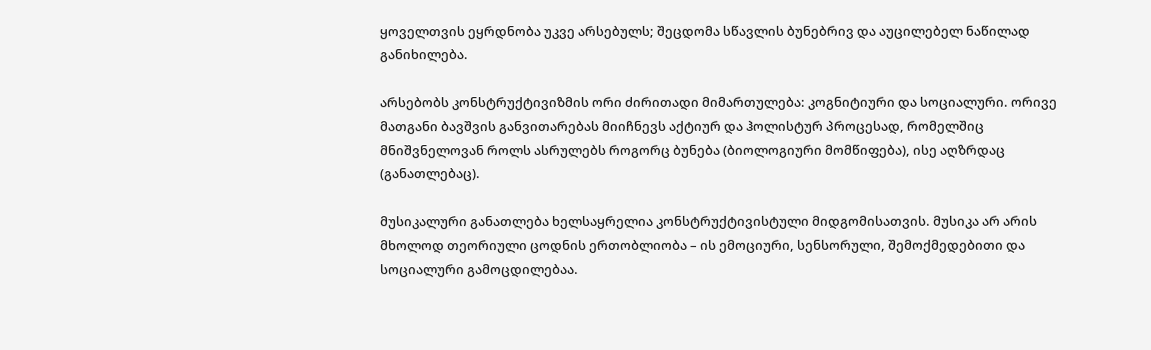ყოველთვის ეყრდნობა უკვე არსებულს; შეცდომა სწავლის ბუნებრივ და აუცილებელ ნაწილად განიხილება.

არსებობს კონსტრუქტივიზმის ორი ძირითადი მიმართულება: კოგნიტიური და სოციალური. ორივე მათგანი ბავშვის განვითარებას მიიჩნევს აქტიურ და ჰოლისტურ პროცესად, რომელშიც მნიშვნელოვან როლს ასრულებს როგორც ბუნება (ბიოლოგიური მომწიფება), ისე აღზრდაც (განათლებაც).

მუსიკალური განათლება ხელსაყრელია კონსტრუქტივისტული მიდგომისათვის. მუსიკა არ არის მხოლოდ თეორიული ცოდნის ერთობლიობა – ის ემოციური, სენსორული, შემოქმედებითი და სოციალური გამოცდილებაა.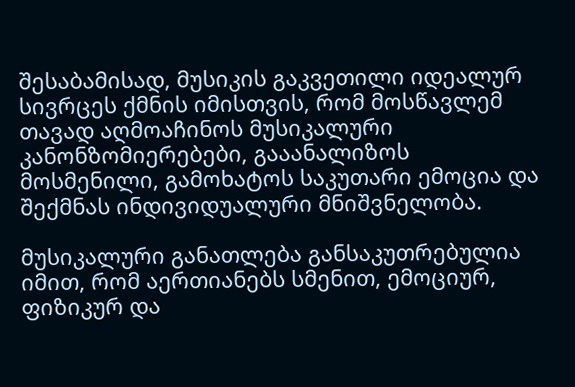შესაბამისად, მუსიკის გაკვეთილი იდეალურ სივრცეს ქმნის იმისთვის, რომ მოსწავლემ თავად აღმოაჩინოს მუსიკალური კანონზომიერებები, გააანალიზოს მოსმენილი, გამოხატოს საკუთარი ემოცია და შექმნას ინდივიდუალური მნიშვნელობა.

მუსიკალური განათლება განსაკუთრებულია იმით, რომ აერთიანებს სმენით, ემოციურ, ფიზიკურ და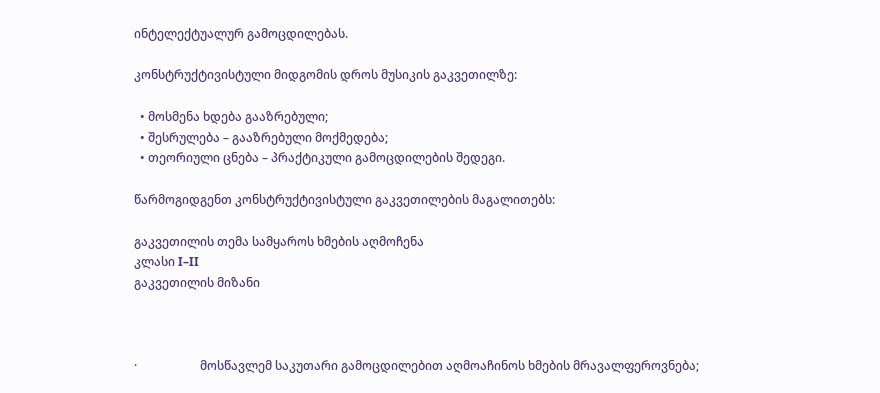ინტელექტუალურ გამოცდილებას.

კონსტრუქტივისტული მიდგომის დროს მუსიკის გაკვეთილზე:

  • მოსმენა ხდება გააზრებული;
  • შესრულება – გააზრებული მოქმედება;
  • თეორიული ცნება – პრაქტიკული გამოცდილების შედეგი.

წარმოგიდგენთ კონსტრუქტივისტული გაკვეთილების მაგალითებს:

გაკვეთილის თემა სამყაროს ხმების აღმოჩენა
კლასი I–II
გაკვეთილის მიზანი



·                     მოსწავლემ საკუთარი გამოცდილებით აღმოაჩინოს ხმების მრავალფეროვნება;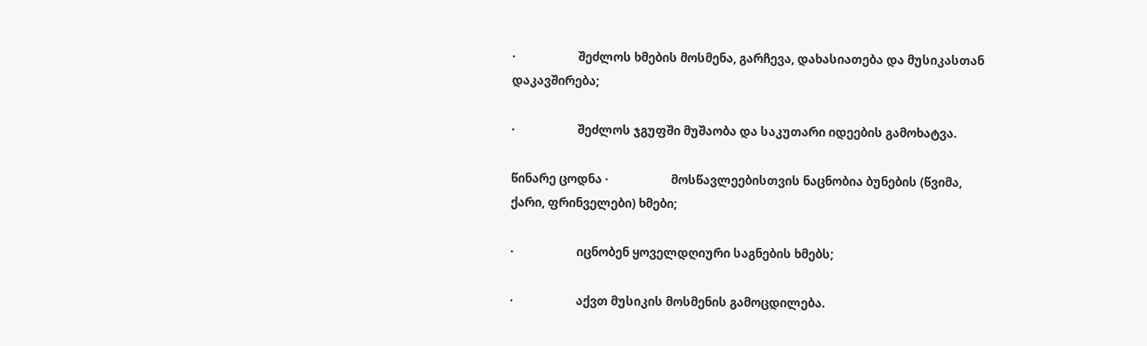·                     შეძლოს ხმების მოსმენა, გარჩევა, დახასიათება და მუსიკასთან დაკავშირება;

·                     შეძლოს ჯგუფში მუშაობა და საკუთარი იდეების გამოხატვა.

წინარე ცოდნა ·                     მოსწავლეებისთვის ნაცნობია ბუნების (წვიმა,  ქარი, ფრინველები) ხმები;

·                     იცნობენ ყოველდღიური საგნების ხმებს;

·                     აქვთ მუსიკის მოსმენის გამოცდილება.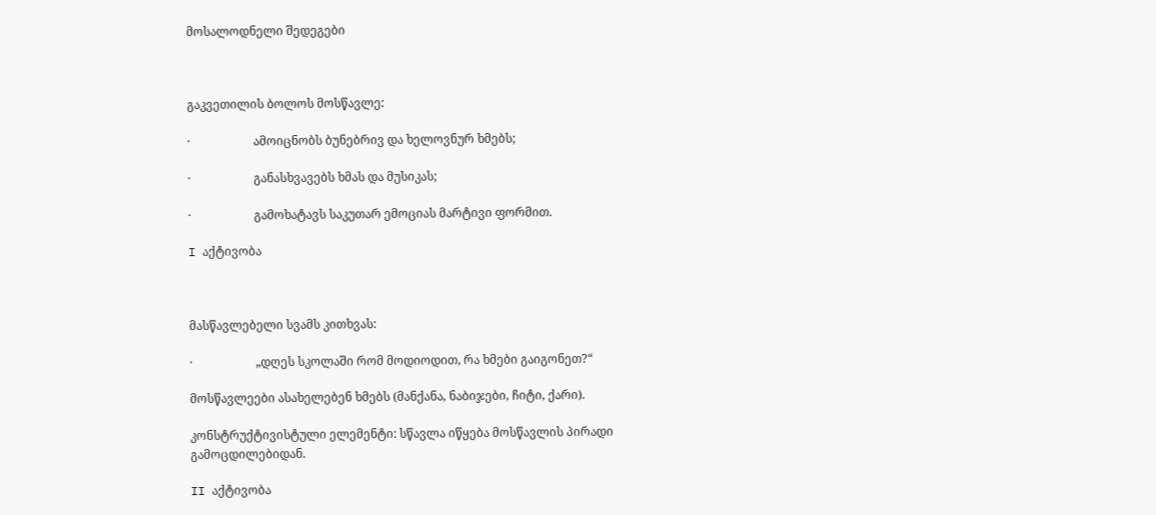მოსალოდნელი შედეგები



გაკვეთილის ბოლოს მოსწავლე:

·                     ამოიცნობს ბუნებრივ და ხელოვნურ ხმებს;

·                     განასხვავებს ხმას და მუსიკას;

·                     გამოხატავს საკუთარ ემოციას მარტივი ფორმით.

I აქტივობა



მასწავლებელი სვამს კითხვას:

·                     „დღეს სკოლაში რომ მოდიოდით, რა ხმები გაიგონეთ?“

მოსწავლეები ასახელებენ ხმებს (მანქანა, ნაბიჯები, ჩიტი, ქარი).

კონსტრუქტივისტული ელემენტი: სწავლა იწყება მოსწავლის პირადი გამოცდილებიდან.

II აქტივობა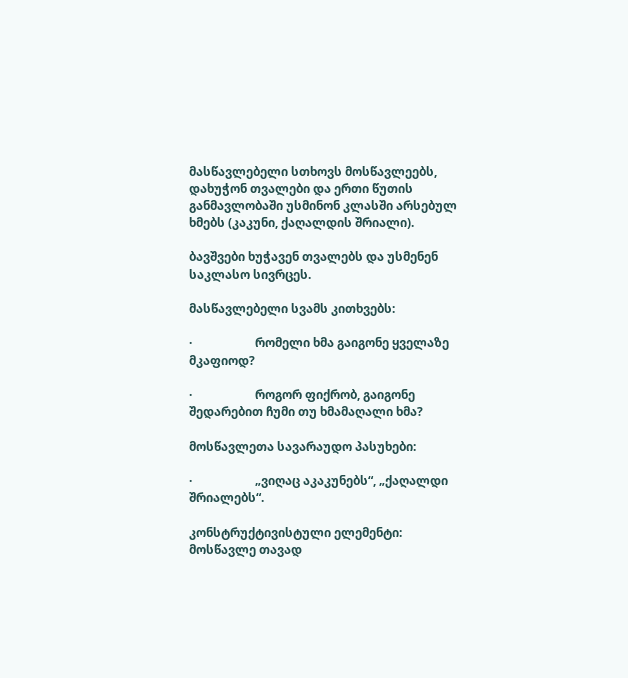მასწავლებელი სთხოვს მოსწავლეებს, დახუჭონ თვალები და ერთი წუთის განმავლობაში უსმინონ კლასში არსებულ ხმებს (კაკუნი, ქაღალდის შრიალი).

ბავშვები ხუჭავენ თვალებს და უსმენენ საკლასო სივრცეს.

მასწავლებელი სვამს კითხვებს:

·                     რომელი ხმა გაიგონე ყველაზე მკაფიოდ?

·                     როგორ ფიქრობ, გაიგონე შედარებით ჩუმი თუ ხმამაღალი ხმა?

მოსწავლეთა სავარაუდო პასუხები:

·                     „ვიღაც აკაკუნებს“, „ქაღალდი შრიალებს“.

კონსტრუქტივისტული ელემენტი: მოსწავლე თავად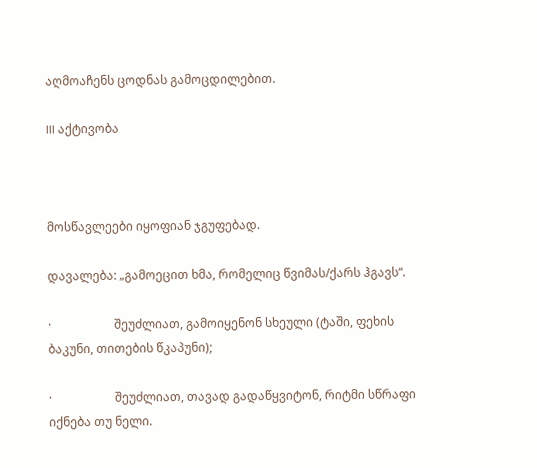აღმოაჩენს ცოდნას გამოცდილებით.

III აქტივობა



მოსწავლეები იყოფიან ჯგუფებად.

დავალება: „გამოეცით ხმა, რომელიც წვიმას/ქარს ჰგავს“.

·                     შეუძლიათ, გამოიყენონ სხეული (ტაში, ფეხის ბაკუნი, თითების წკაპუნი);

·                     შეუძლიათ, თავად გადაწყვიტონ, რიტმი სწრაფი იქნება თუ ნელი.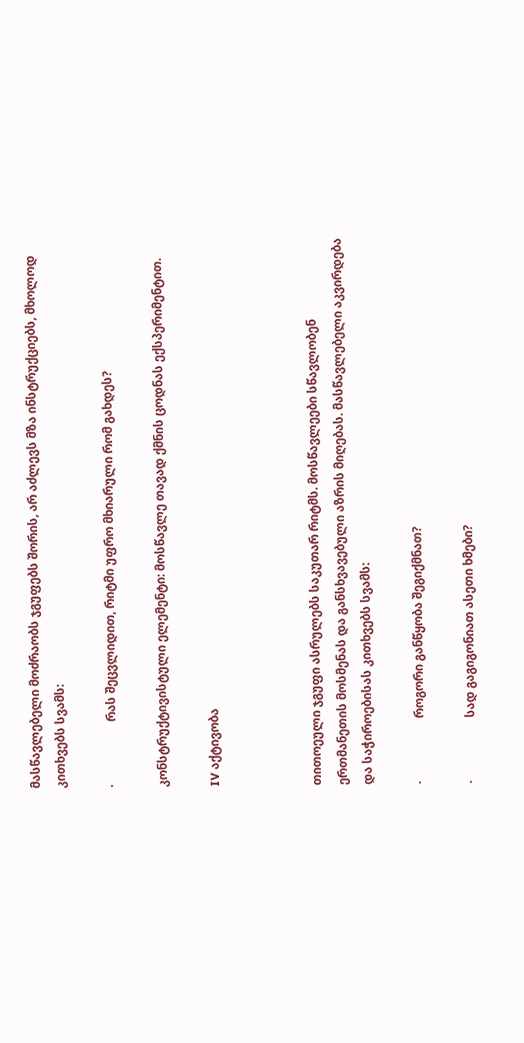მასწავლებელი მოძრაობს ჯგუფებს შორის, არ აძლევს მზა ინსტრუქციებს, მხოლოდ კითხვებს სვამს:

·                     რას შეცვლიდით, რიტმი უფრო მხიარული რომ გახდეს?

კონსტრუქტივისტული ელემენტი: მოსწავლე თავად ქმნის ცოდნას ექსპერიმენტით.

IV აქტივობა



თითოეული ჯგუფი ასრულებს საკუთარ რიტმს. მოსწავლეები სწავლობენ ერთმანეთის მოსმენას და განსხვავებული აზრის მიღებას. მასწავლებელი აკვირდება და საჭიროებისას კითხვებს სვამს:

·                     როგორი განწყობა შეგიქმნათ?

·                     სად გაგიგონიათ ასეთი ხმები?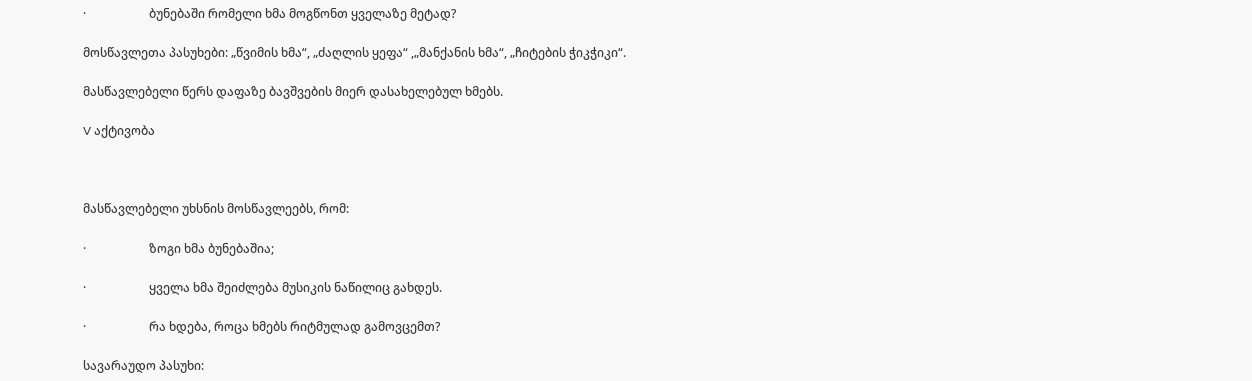·                     ბუნებაში რომელი ხმა მოგწონთ ყველაზე მეტად?

მოსწავლეთა პასუხები: „წვიმის ხმა“, „ძაღლის ყეფა“ ,„მანქანის ხმა“, „ჩიტების ჭიკჭიკი“.

მასწავლებელი წერს დაფაზე ბავშვების მიერ დასახელებულ ხმებს.

V აქტივობა



მასწავლებელი უხსნის მოსწავლეებს, რომ:

·                     ზოგი ხმა ბუნებაშია;

·                     ყველა ხმა შეიძლება მუსიკის ნაწილიც გახდეს.

·                     რა ხდება, როცა ხმებს რიტმულად გამოვცემთ?

სავარაუდო პასუხი: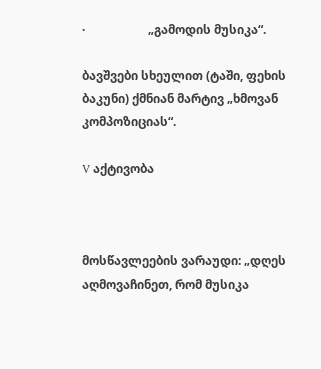·                     „გამოდის მუსიკა“.

ბავშვები სხეულით (ტაში, ფეხის ბაკუნი) ქმნიან მარტივ „ხმოვან კომპოზიციას“.

V აქტივობა



მოსწავლეების ვარაუდი: „დღეს აღმოვაჩინეთ, რომ მუსიკა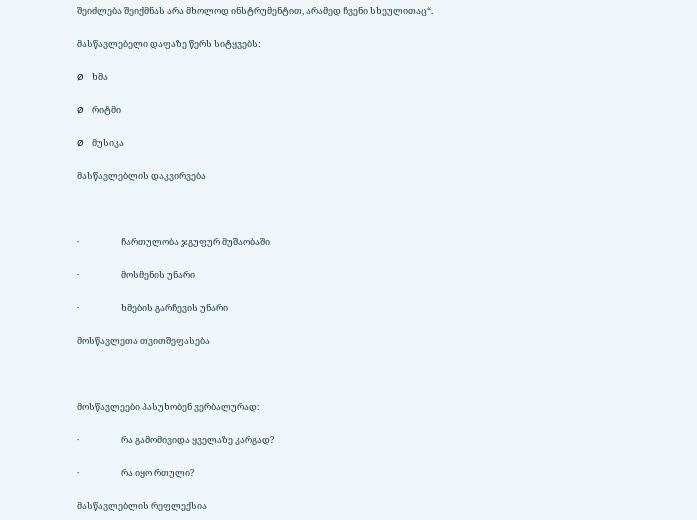შეიძლება შეიქმნას არა მხოლოდ ინსტრუმენტით, არამედ ჩვენი სხეულითაც“.

მასწავლებელი დაფაზე წერს სიტყვებს:

Ø    ხმა

Ø    რიტმი

Ø    მუსიკა

მასწავლებლის დაკვირვება



·                     ჩართულობა ჯგუფურ მუშაობაში

·                     მოსმენის უნარი

·                     ხმების გარჩევის უნარი

მოსწავლეთა თვითშეფასება



მოსწავლეები პასუხობენ ვერბალურად:

·                     რა გამომივიდა ყველაზე კარგად?

·                     რა იყო რთული?

მასწავლებლის რეფლექსია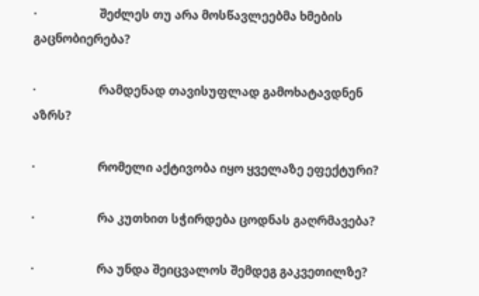·                     შეძლეს თუ არა მოსწავლეებმა ხმების გაცნობიერება?

·                     რამდენად თავისუფლად გამოხატავდნენ აზრს?

·                     რომელი აქტივობა იყო ყველაზე ეფექტური?

·                     რა კუთხით სჭირდება ცოდნას გაღრმავება?

·                     რა უნდა შეიცვალოს შემდეგ გაკვეთილზე?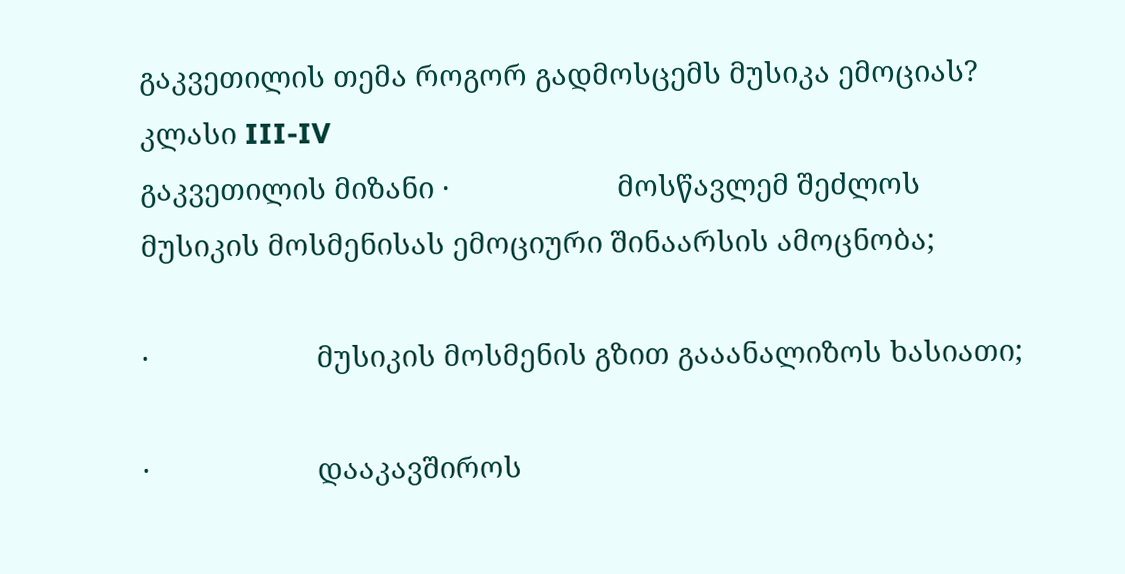გაკვეთილის თემა როგორ გადმოსცემს მუსიკა ემოციას?
კლასი III-IV
გაკვეთილის მიზანი ·                     მოსწავლემ შეძლოს მუსიკის მოსმენისას ემოციური შინაარსის ამოცნობა;

·                     მუსიკის მოსმენის გზით გააანალიზოს ხასიათი;

·                     დააკავშიროს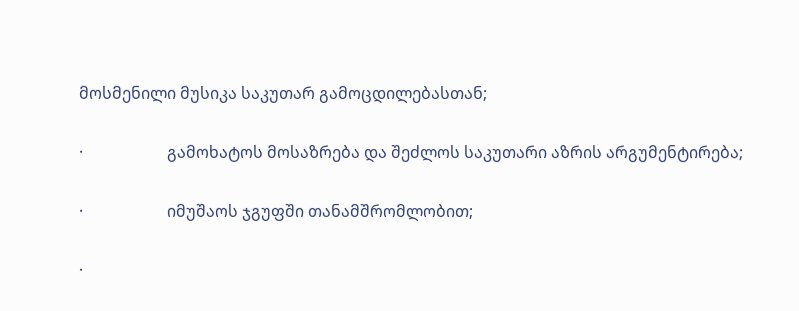მოსმენილი მუსიკა საკუთარ გამოცდილებასთან;

·                     გამოხატოს მოსაზრება და შეძლოს საკუთარი აზრის არგუმენტირება;

·                     იმუშაოს ჯგუფში თანამშრომლობით;

·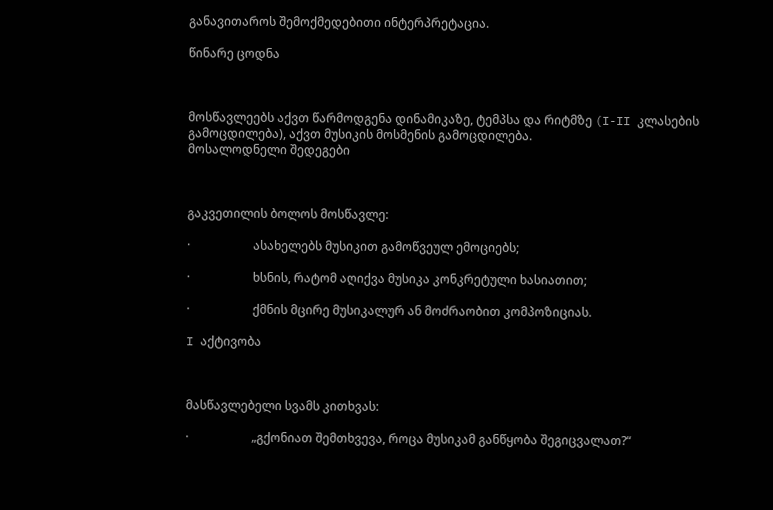განავითაროს შემოქმედებითი ინტერპრეტაცია.

წინარე ცოდნა



მოსწავლეებს აქვთ წარმოდგენა დინამიკაზე, ტემპსა და რიტმზე (I-II კლასების გამოცდილება), აქვთ მუსიკის მოსმენის გამოცდილება.
მოსალოდნელი შედეგები



გაკვეთილის ბოლოს მოსწავლე:

·                     ასახელებს მუსიკით გამოწვეულ ემოციებს;

·                     ხსნის, რატომ აღიქვა მუსიკა კონკრეტული ხასიათით;

·                     ქმნის მცირე მუსიკალურ ან მოძრაობით კომპოზიციას.

I აქტივობა



მასწავლებელი სვამს კითხვას:

·                     „გქონიათ შემთხვევა, როცა მუსიკამ განწყობა შეგიცვალათ?“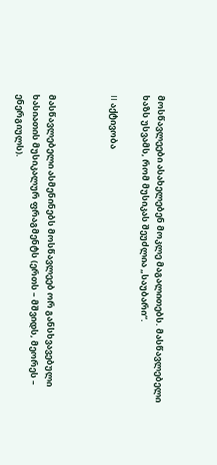მოსწავლეები ასახელებენ მოკლე მაგალითებს. მასწავლებელი ხაზს უსვამს, რომ მუსიკას შეუძლია „საუბარი“.

II აქტივობა



მასწავლებელი ასმენინებს მოსწავლეებ ორ განსხვავებული ხასიათის მუსიკალურ ფრაგმენტს (ერთს – მშვიდს, მეორეს – ენერგიულს).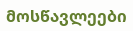მოსწავლეები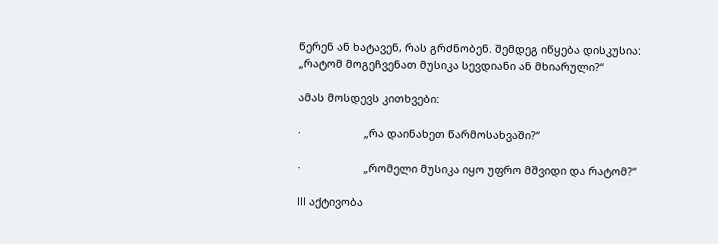წერენ ან ხატავენ, რას გრძნობენ. შემდეგ იწყება დისკუსია: „რატომ მოგეჩვენათ მუსიკა სევდიანი ან მხიარული?“

ამას მოსდევს კითხვები:

·                     „რა დაინახეთ წარმოსახვაში?“

·                     „რომელი მუსიკა იყო უფრო მშვიდი და რატომ?“

III აქტივობა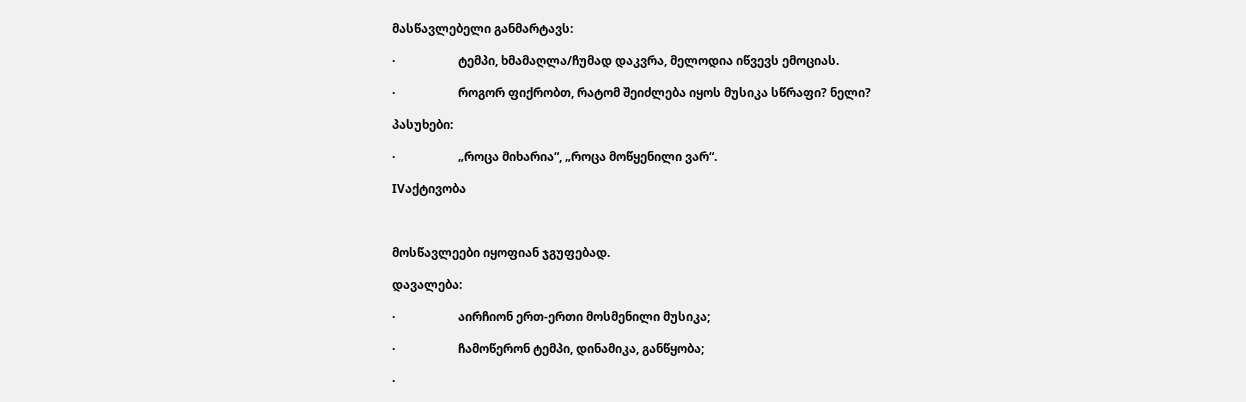მასწავლებელი განმარტავს:

·                     ტემპი, ხმამაღლა/ჩუმად დაკვრა, მელოდია იწვევს ემოციას.

·                     როგორ ფიქრობთ, რატომ შეიძლება იყოს მუსიკა სწრაფი? ნელი?

პასუხები:

·                     „როცა მიხარია“, „როცა მოწყენილი ვარ“.

IVაქტივობა



მოსწავლეები იყოფიან ჯგუფებად.

დავალება:

·                     აირჩიონ ერთ-ერთი მოსმენილი მუსიკა;

·                     ჩამოწერონ ტემპი, დინამიკა, განწყობა;

·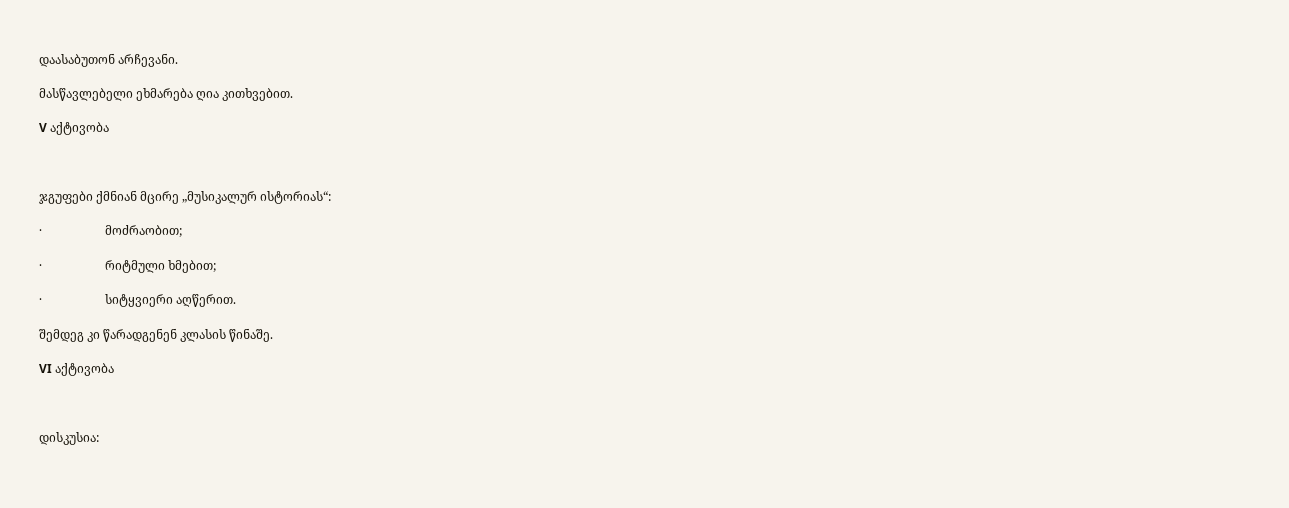დაასაბუთონ არჩევანი.

მასწავლებელი ეხმარება ღია კითხვებით.

V აქტივობა



ჯგუფები ქმნიან მცირე „მუსიკალურ ისტორიას“:

·                     მოძრაობით;

·                     რიტმული ხმებით;

·                     სიტყვიერი აღწერით.

შემდეგ კი წარადგენენ კლასის წინაშე.

VI აქტივობა



დისკუსია: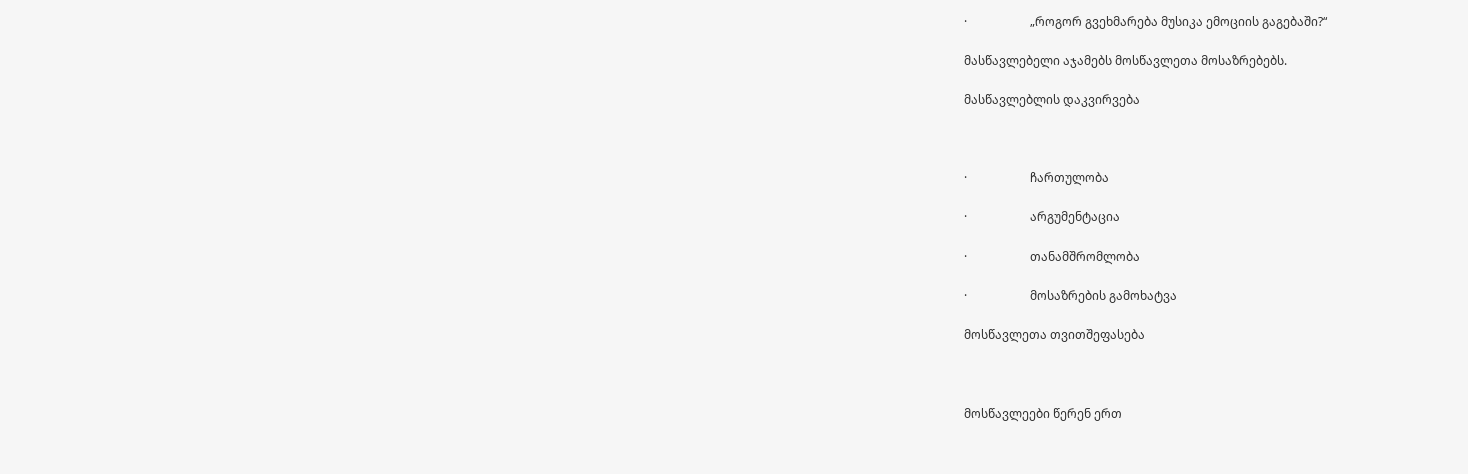·                     „როგორ გვეხმარება მუსიკა ემოციის გაგებაში?“

მასწავლებელი აჯამებს მოსწავლეთა მოსაზრებებს.

მასწავლებლის დაკვირვება



·                     ჩართულობა

·                     არგუმენტაცია

·                     თანამშრომლობა

·                     მოსაზრების გამოხატვა

მოსწავლეთა თვითშეფასება



მოსწავლეები წერენ ერთ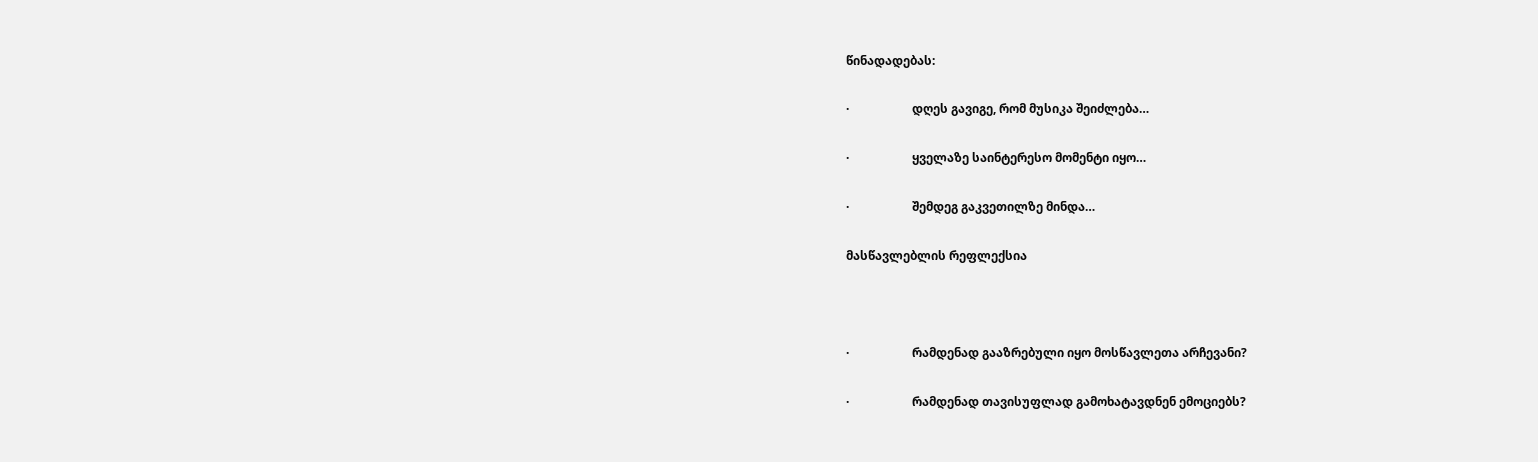წინადადებას:

·                     დღეს გავიგე, რომ მუსიკა შეიძლება…

·                     ყველაზე საინტერესო მომენტი იყო…

·                     შემდეგ გაკვეთილზე მინდა…

მასწავლებლის რეფლექსია



·                     რამდენად გააზრებული იყო მოსწავლეთა არჩევანი?

·                     რამდენად თავისუფლად გამოხატავდნენ ემოციებს?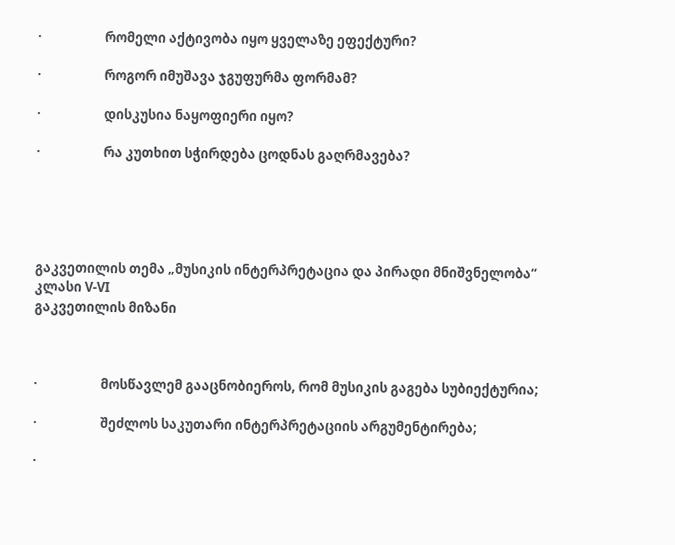·                     რომელი აქტივობა იყო ყველაზე ეფექტური?

·                     როგორ იმუშავა ჯგუფურმა ფორმამ?

·                     დისკუსია ნაყოფიერი იყო?

·                     რა კუთხით სჭირდება ცოდნას გაღრმავება?





გაკვეთილის თემა „მუსიკის ინტერპრეტაცია და პირადი მნიშვნელობა“
კლასი V-VI
გაკვეთილის მიზანი



·                     მოსწავლემ გააცნობიეროს, რომ მუსიკის გაგება სუბიექტურია;

·                     შეძლოს საკუთარი ინტერპრეტაციის არგუმენტირება;

·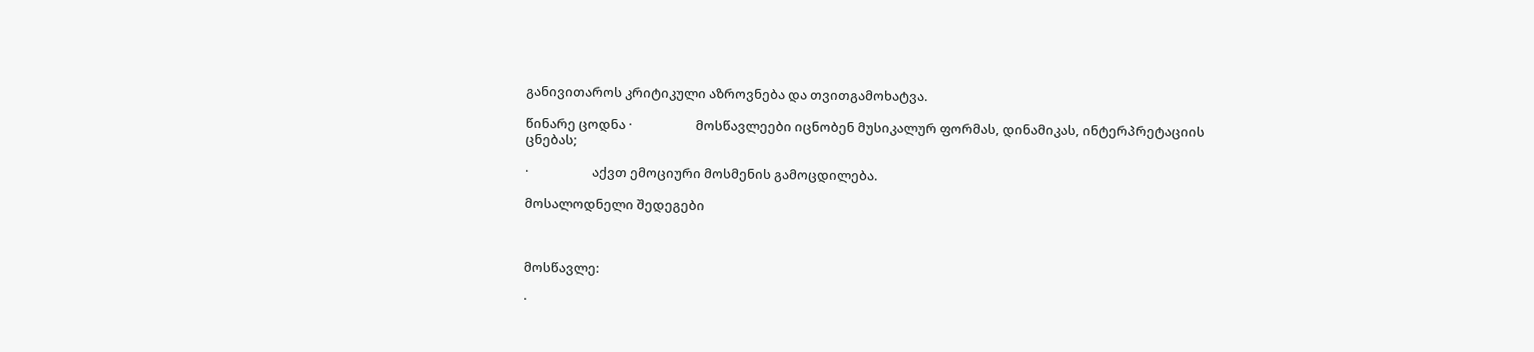განივითაროს კრიტიკული აზროვნება და თვითგამოხატვა.

წინარე ცოდნა ·                     მოსწავლეები იცნობენ მუსიკალურ ფორმას, დინამიკას, ინტერპრეტაციის ცნებას;

·                     აქვთ ემოციური მოსმენის გამოცდილება.

მოსალოდნელი შედეგები



მოსწავლე:

·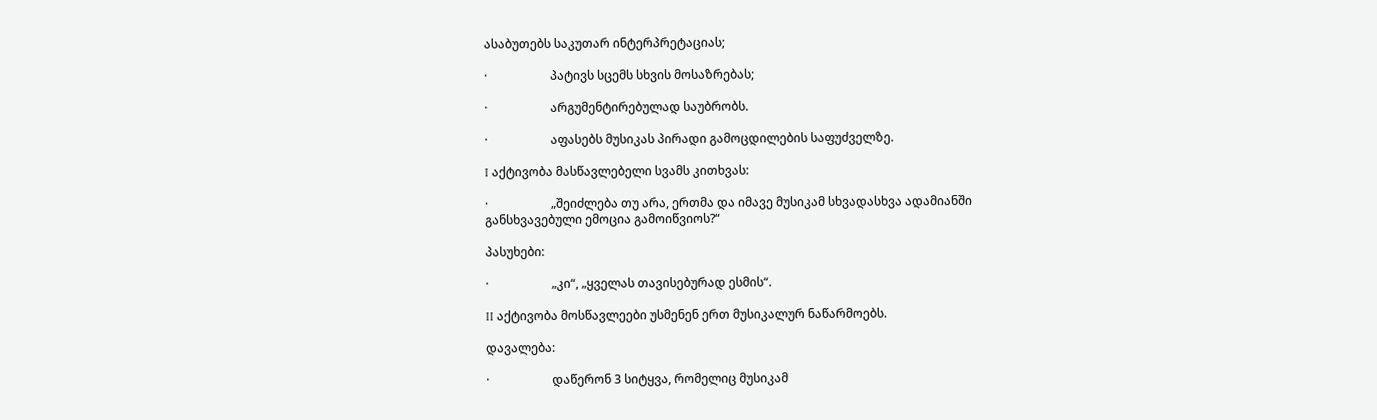ასაბუთებს საკუთარ ინტერპრეტაციას;

·                     პატივს სცემს სხვის მოსაზრებას;

·                     არგუმენტირებულად საუბრობს.

·                     აფასებს მუსიკას პირადი გამოცდილების საფუძველზე.

I აქტივობა მასწავლებელი სვამს კითხვას:

·                     „შეიძლება თუ არა, ერთმა და იმავე მუსიკამ სხვადასხვა ადამიანში განსხვავებული ემოცია გამოიწვიოს?“

პასუხები:

·                     „კი“, „ყველას თავისებურად ესმის“.

II აქტივობა მოსწავლეები უსმენენ ერთ მუსიკალურ ნაწარმოებს.

დავალება:

·                     დაწერონ 3 სიტყვა, რომელიც მუსიკამ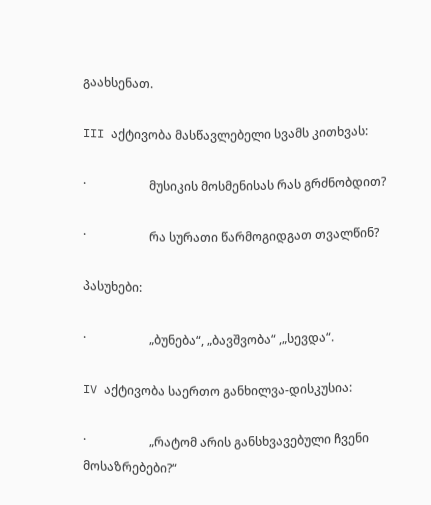გაახსენათ.

III აქტივობა მასწავლებელი სვამს კითხვას:

·                     მუსიკის მოსმენისას რას გრძნობდით?

·                     რა სურათი წარმოგიდგათ თვალწინ?

პასუხები:

·                     „ბუნება“, „ბავშვობა“ ,„სევდა“.

IV აქტივობა საერთო განხილვა-დისკუსია:

·                     „რატომ არის განსხვავებული ჩვენი მოსაზრებები?“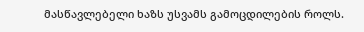მასწავლებელი ხაზს უსვამს გამოცდილების როლს.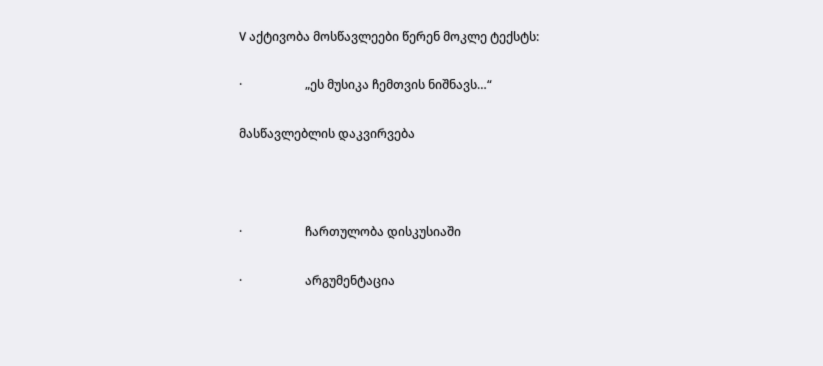V აქტივობა მოსწავლეები წერენ მოკლე ტექსტს:

·                     „ეს მუსიკა ჩემთვის ნიშნავს…“

მასწავლებლის დაკვირვება



·                     ჩართულობა დისკუსიაში

·                     არგუმენტაცია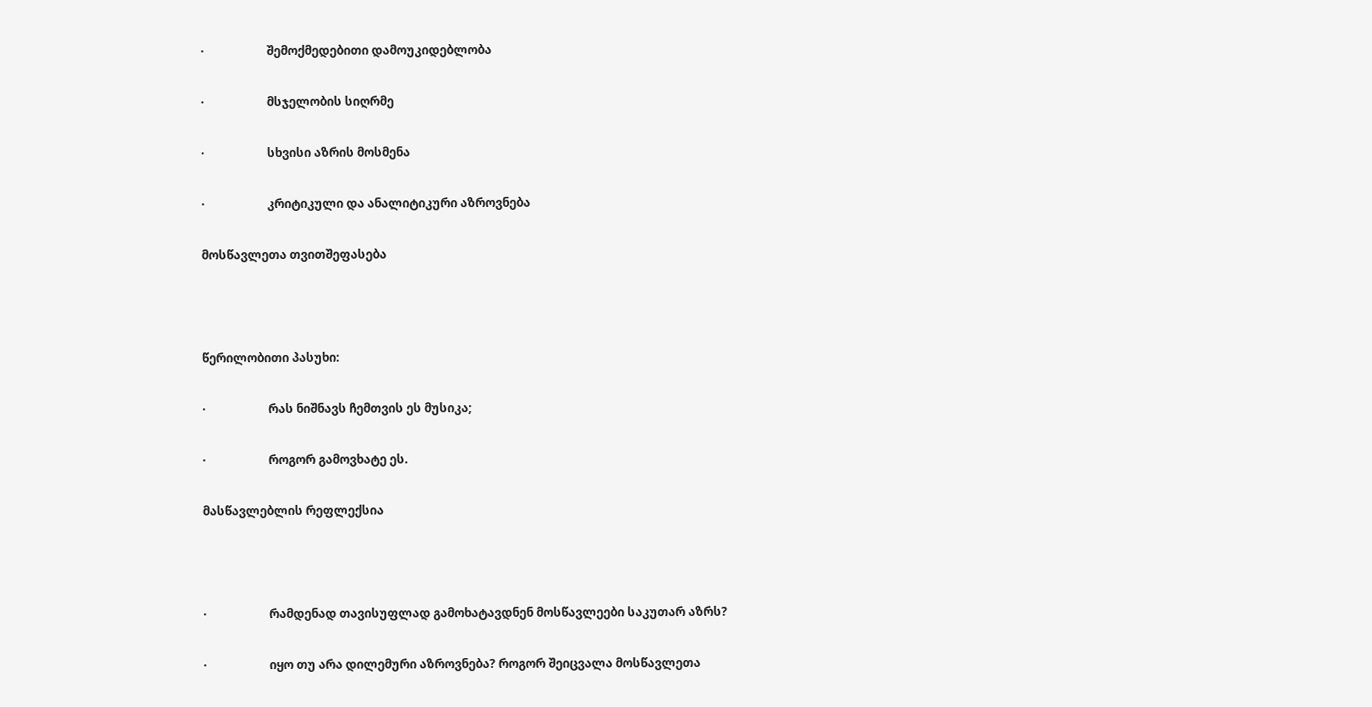·                     შემოქმედებითი დამოუკიდებლობა

·                     მსჯელობის სიღრმე

·                     სხვისი აზრის მოსმენა

·                     კრიტიკული და ანალიტიკური აზროვნება

მოსწავლეთა თვითშეფასება



წერილობითი პასუხი:

·                     რას ნიშნავს ჩემთვის ეს მუსიკა;

·                     როგორ გამოვხატე ეს.

მასწავლებლის რეფლექსია



·                     რამდენად თავისუფლად გამოხატავდნენ მოსწავლეები საკუთარ აზრს?

·                     იყო თუ არა დილემური აზროვნება? როგორ შეიცვალა მოსწავლეთა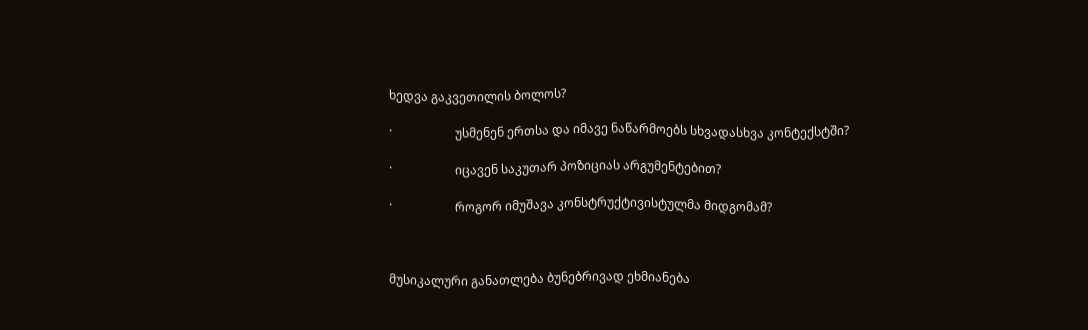ხედვა გაკვეთილის ბოლოს?

·                     უსმენენ ერთსა და იმავე ნაწარმოებს სხვადასხვა კონტექსტში?

·                     იცავენ საკუთარ პოზიციას არგუმენტებით?

·                     როგორ იმუშავა კონსტრუქტივისტულმა მიდგომამ?



მუსიკალური განათლება ბუნებრივად ეხმიანება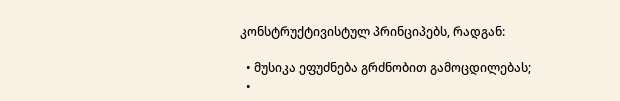კონსტრუქტივისტულ პრინციპებს, რადგან:

  • მუსიკა ეფუძნება გრძნობით გამოცდილებას;
  •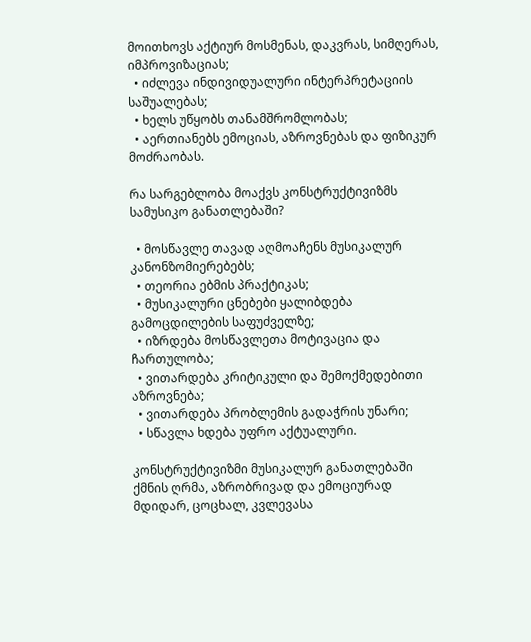მოითხოვს აქტიურ მოსმენას, დაკვრას, სიმღერას, იმპროვიზაციას;
  • იძლევა ინდივიდუალური ინტერპრეტაციის საშუალებას;
  • ხელს უწყობს თანამშრომლობას;
  • აერთიანებს ემოციას, აზროვნებას და ფიზიკურ მოძრაობას.

რა სარგებლობა მოაქვს კონსტრუქტივიზმს სამუსიკო განათლებაში?

  • მოსწავლე თავად აღმოაჩენს მუსიკალურ კანონზომიერებებს;
  • თეორია ებმის პრაქტიკას;
  • მუსიკალური ცნებები ყალიბდება გამოცდილების საფუძველზე;
  • იზრდება მოსწავლეთა მოტივაცია და ჩართულობა;
  • ვითარდება კრიტიკული და შემოქმედებითი აზროვნება;
  • ვითარდება პრობლემის გადაჭრის უნარი;
  • სწავლა ხდება უფრო აქტუალური.

კონსტრუქტივიზმი მუსიკალურ განათლებაში ქმნის ღრმა, აზრობრივად და ემოციურად მდიდარ, ცოცხალ, კვლევასა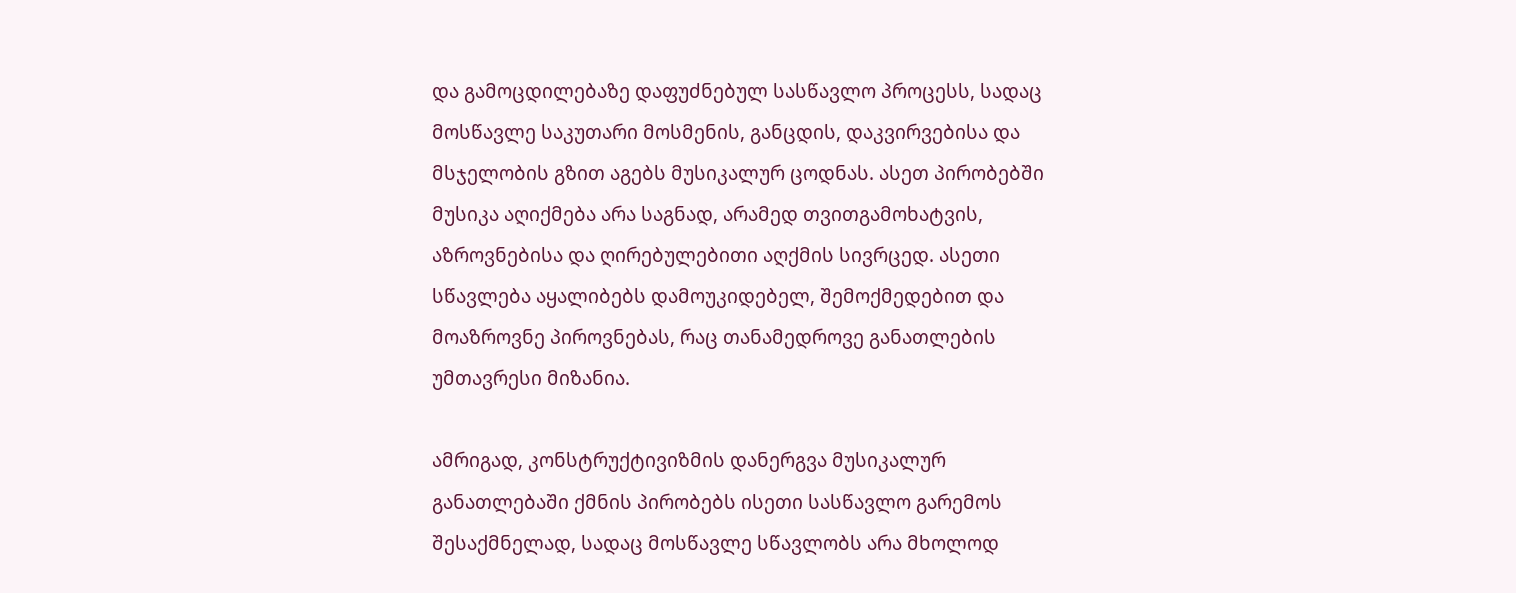და გამოცდილებაზე დაფუძნებულ სასწავლო პროცესს, სადაც მოსწავლე საკუთარი მოსმენის, განცდის, დაკვირვებისა და მსჯელობის გზით აგებს მუსიკალურ ცოდნას. ასეთ პირობებში მუსიკა აღიქმება არა საგნად, არამედ თვითგამოხატვის, აზროვნებისა და ღირებულებითი აღქმის სივრცედ. ასეთი სწავლება აყალიბებს დამოუკიდებელ, შემოქმედებით და მოაზროვნე პიროვნებას, რაც თანამედროვე განათლების უმთავრესი მიზანია.

ამრიგად, კონსტრუქტივიზმის დანერგვა მუსიკალურ განათლებაში ქმნის პირობებს ისეთი სასწავლო გარემოს შესაქმნელად, სადაც მოსწავლე სწავლობს არა მხოლოდ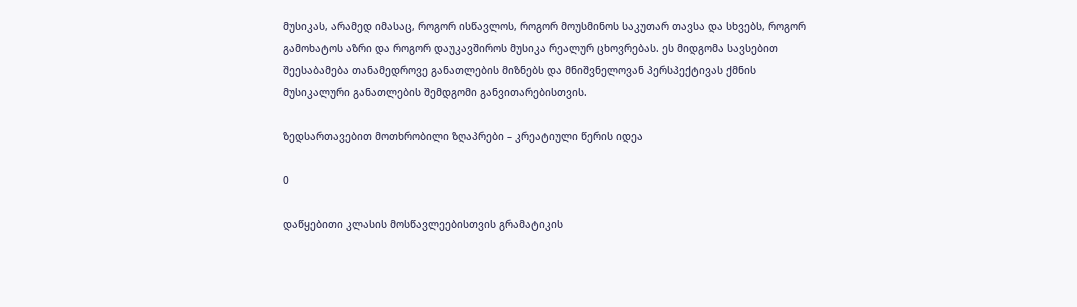მუსიკას, არამედ იმასაც, როგორ ისწავლოს, როგორ მოუსმინოს საკუთარ თავსა და სხვებს, როგორ გამოხატოს აზრი და როგორ დაუკავშიროს მუსიკა რეალურ ცხოვრებას. ეს მიდგომა სავსებით შეესაბამება თანამედროვე განათლების მიზნებს და მნიშვნელოვან პერსპექტივას ქმნის მუსიკალური განათლების შემდგომი განვითარებისთვის.

ზედსართავებით მოთხრობილი ზღაპრები – კრეატიული წერის იდეა

0

დაწყებითი კლასის მოსწავლეებისთვის გრამატიკის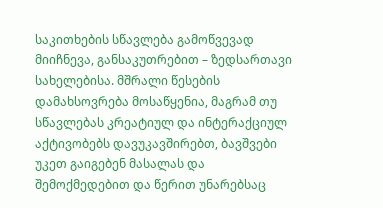საკითხების სწავლება გამოწვევად მიიჩნევა, განსაკუთრებით – ზედსართავი სახელებისა. მშრალი წესების დამახსოვრება მოსაწყენია, მაგრამ თუ სწავლებას კრეატიულ და ინტერაქციულ აქტივობებს დავუკავშირებთ, ბავშვები უკეთ გაიგებენ მასალას და შემოქმედებით და წერით უნარებსაც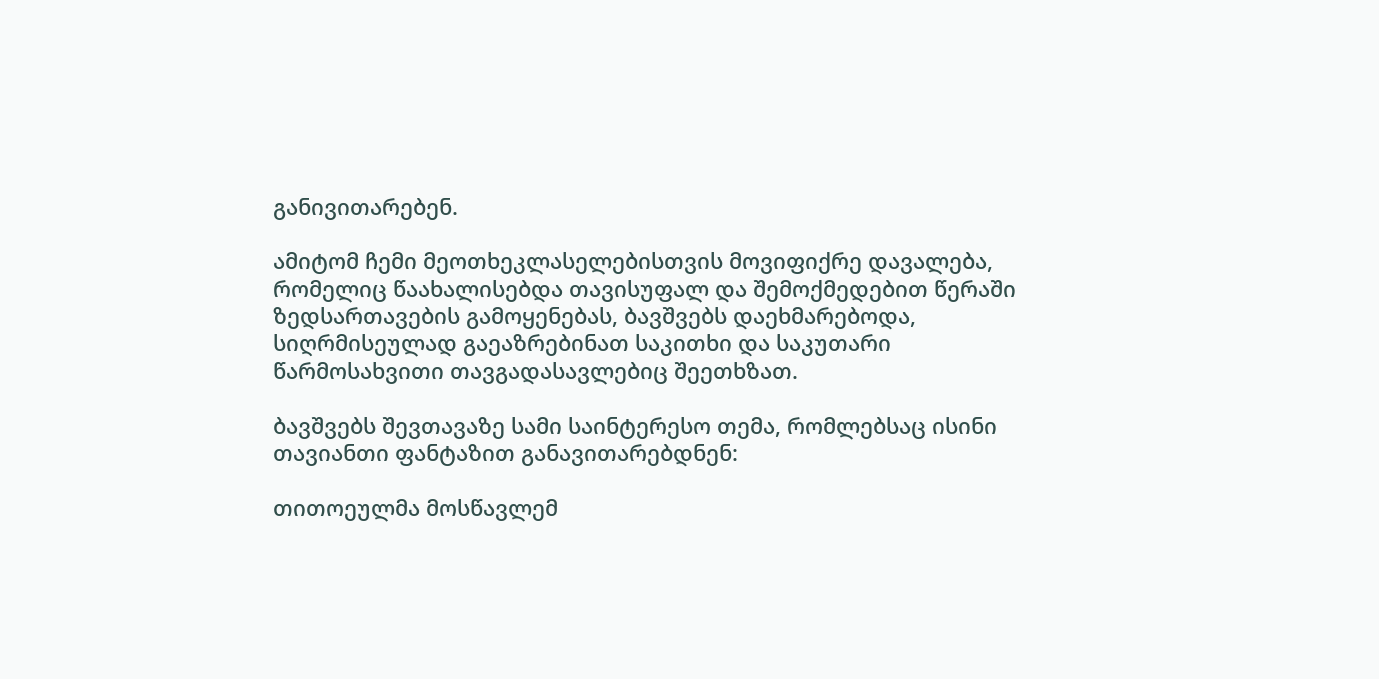განივითარებენ.

ამიტომ ჩემი მეოთხეკლასელებისთვის მოვიფიქრე დავალება, რომელიც წაახალისებდა თავისუფალ და შემოქმედებით წერაში ზედსართავების გამოყენებას, ბავშვებს დაეხმარებოდა, სიღრმისეულად გაეაზრებინათ საკითხი და საკუთარი წარმოსახვითი თავგადასავლებიც შეეთხზათ.

ბავშვებს შევთავაზე სამი საინტერესო თემა, რომლებსაც ისინი თავიანთი ფანტაზით განავითარებდნენ:

თითოეულმა მოსწავლემ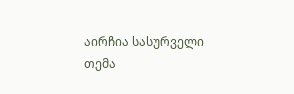აირჩია სასურველი თემა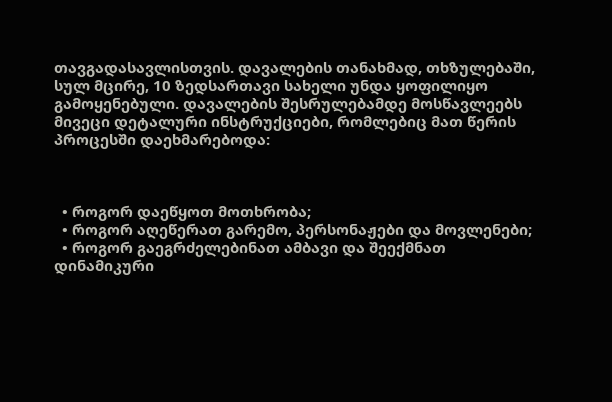თავგადასავლისთვის. დავალების თანახმად, თხზულებაში, სულ მცირე, 10 ზედსართავი სახელი უნდა ყოფილიყო გამოყენებული. დავალების შესრულებამდე მოსწავლეებს მივეცი დეტალური ინსტრუქციები, რომლებიც მათ წერის პროცესში დაეხმარებოდა:



  • როგორ დაეწყოთ მოთხრობა;
  • როგორ აღეწერათ გარემო, პერსონაჟები და მოვლენები;
  • როგორ გაეგრძელებინათ ამბავი და შეექმნათ დინამიკური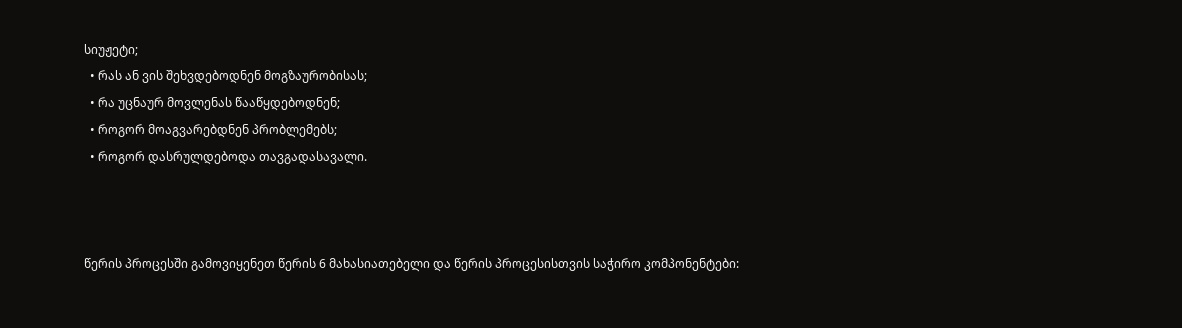სიუჟეტი;
  • რას ან ვის შეხვდებოდნენ მოგზაურობისას;
  • რა უცნაურ მოვლენას წააწყდებოდნენ;
  • როგორ მოაგვარებდნენ პრობლემებს;
  • როგორ დასრულდებოდა თავგადასავალი.



წერის პროცესში გამოვიყენეთ წერის 6 მახასიათებელი და წერის პროცესისთვის საჭირო კომპონენტები: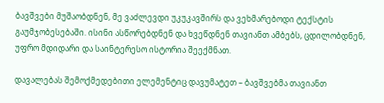ბავშვები მუშაობდნენ, მე ვაძლევდი უკუკავშირს და ვეხმარებოდი ტექსტის გაუმჯობესებაში. ისინი ასწორებდნენ და ხვეწდნენ თავიანთ ამბებს, ცდილობდნენ, უფრო მდიდარი და საინტერესო ისტორია შეექმნათ.

დავალებას შემოქმედებითი ელემენტიც დავუმატეთ – ბავშვებმა თავიანთ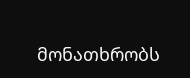მონათხრობს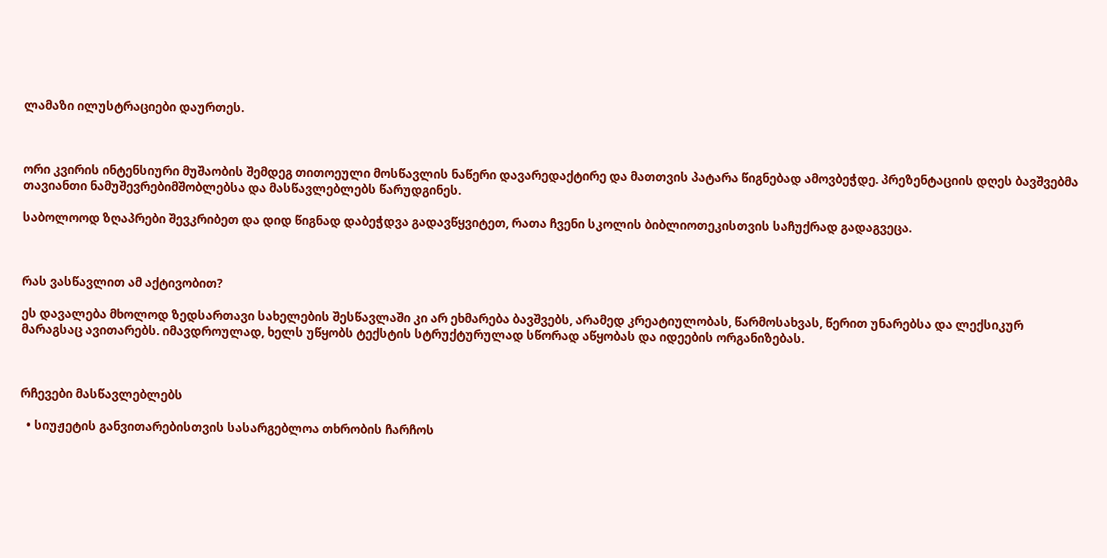ლამაზი ილუსტრაციები დაურთეს.



ორი კვირის ინტენსიური მუშაობის შემდეგ თითოეული მოსწავლის ნაწერი დავარედაქტირე და მათთვის პატარა წიგნებად ამოვბეჭდე. პრეზენტაციის დღეს ბავშვებმა თავიანთი ნამუშევრებიმშობლებსა და მასწავლებლებს წარუდგინეს.

საბოლოოდ ზღაპრები შევკრიბეთ და დიდ წიგნად დაბეჭდვა გადავწყვიტეთ, რათა ჩვენი სკოლის ბიბლიოთეკისთვის საჩუქრად გადაგვეცა.



რას ვასწავლით ამ აქტივობით?

ეს დავალება მხოლოდ ზედსართავი სახელების შესწავლაში კი არ ეხმარება ბავშვებს, არამედ კრეატიულობას, წარმოსახვას, წერით უნარებსა და ლექსიკურ მარაგსაც ავითარებს. იმავდროულად, ხელს უწყობს ტექსტის სტრუქტურულად სწორად აწყობას და იდეების ორგანიზებას.



რჩევები მასწავლებლებს

  • სიუჟეტის განვითარებისთვის სასარგებლოა თხრობის ჩარჩოს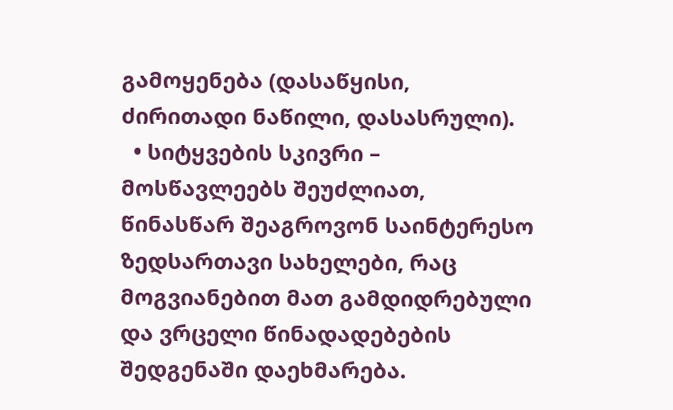გამოყენება (დასაწყისი, ძირითადი ნაწილი, დასასრული).
  • სიტყვების სკივრი – მოსწავლეებს შეუძლიათ, წინასწარ შეაგროვონ საინტერესო ზედსართავი სახელები, რაც მოგვიანებით მათ გამდიდრებული და ვრცელი წინადადებების შედგენაში დაეხმარება.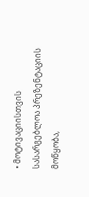• მოტივაციისთვის სასარგებლოა პრეზენტაციის მოწყობა,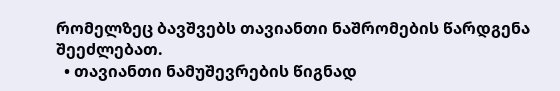რომელზეც ბავშვებს თავიანთი ნაშრომების წარდგენა შეეძლებათ.
  • თავიანთი ნამუშევრების წიგნად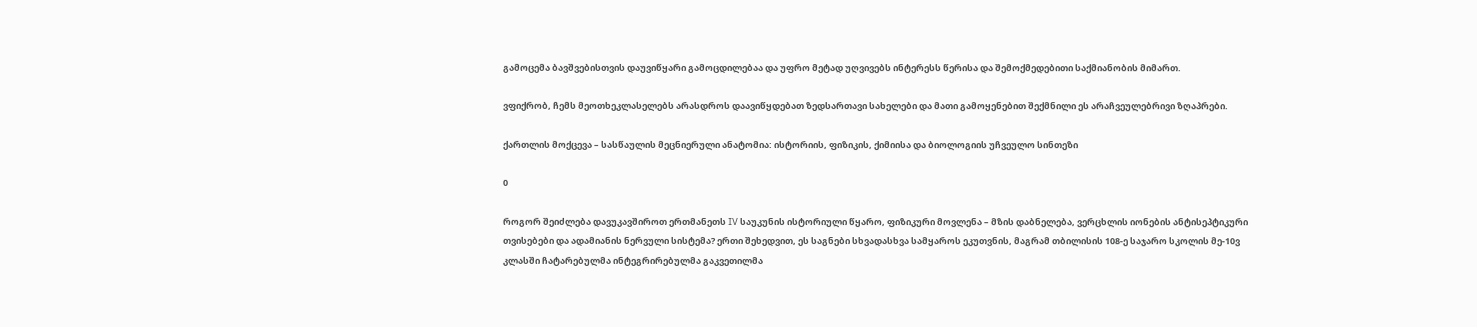გამოცემა ბავშვებისთვის დაუვიწყარი გამოცდილებაა და უფრო მეტად უღვივებს ინტერესს წერისა და შემოქმედებითი საქმიანობის მიმართ.

ვფიქრობ, ჩემს მეოთხეკლასელებს არასდროს დაავიწყდებათ ზედსართავი სახელები და მათი გამოყენებით შექმნილი ეს არაჩვეულებრივი ზღაპრები.

ქართლის მოქცევა – სასწაულის მეცნიერული ანატომია: ისტორიის, ფიზიკის, ქიმიისა და ბიოლოგიის უჩვეულო სინთეზი

0

როგორ შეიძლება დავუკავშიროთ ერთმანეთს IV საუკუნის ისტორიული წყარო, ფიზიკური მოვლენა – მზის დაბნელება, ვერცხლის იონების ანტისეპტიკური თვისებები და ადამიანის ნერვული სისტემა? ერთი შეხედვით, ეს საგნები სხვადასხვა სამყაროს ეკუთვნის, მაგრამ თბილისის 108-ე საჯარო სკოლის მე-10ვ კლასში ჩატარებულმა ინტეგრირებულმა გაკვეთილმა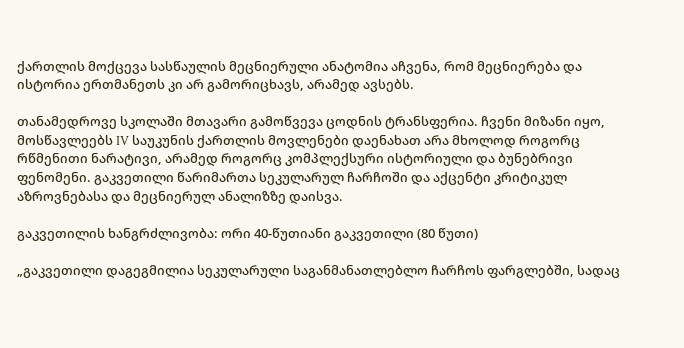ქართლის მოქცევა სასწაულის მეცნიერული ანატომია აჩვენა, რომ მეცნიერება და ისტორია ერთმანეთს კი არ გამორიცხავს, არამედ ავსებს.

თანამედროვე სკოლაში მთავარი გამოწვევა ცოდნის ტრანსფერია. ჩვენი მიზანი იყო, მოსწავლეებს IV საუკუნის ქართლის მოვლენები დაენახათ არა მხოლოდ როგორც რწმენითი ნარატივი, არამედ როგორც კომპლექსური ისტორიული და ბუნებრივი ფენომენი. გაკვეთილი წარიმართა სეკულარულ ჩარჩოში და აქცენტი კრიტიკულ აზროვნებასა და მეცნიერულ ანალიზზე დაისვა.

გაკვეთილის ხანგრძლივობა: ორი 40-წუთიანი გაკვეთილი (80 წუთი)

„გაკვეთილი დაგეგმილია სეკულარული საგანმანათლებლო ჩარჩოს ფარგლებში, სადაც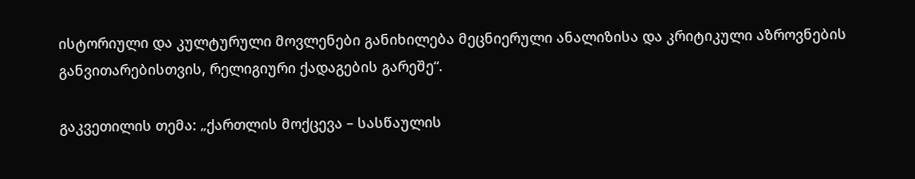ისტორიული და კულტურული მოვლენები განიხილება მეცნიერული ანალიზისა და კრიტიკული აზროვნების განვითარებისთვის, რელიგიური ქადაგების გარეშე“.

გაკვეთილის თემა: „ქართლის მოქცევა – სასწაულის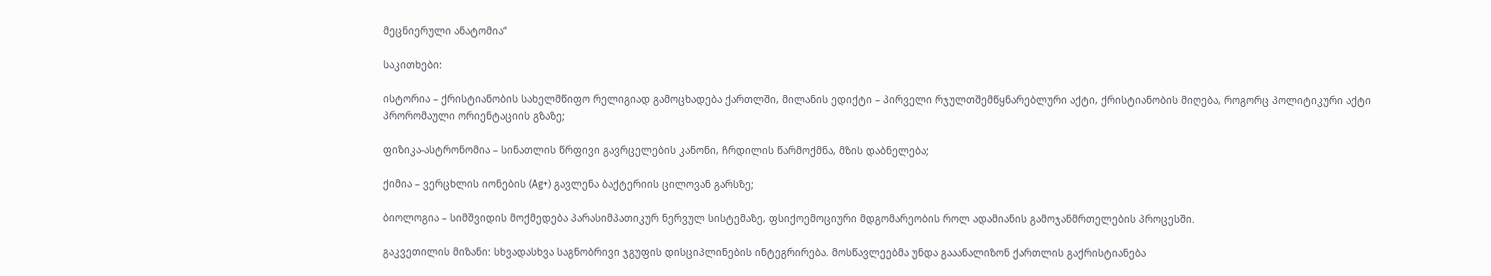მეცნიერული ანატომია“

საკითხები:

ისტორია – ქრისტიანობის სახელმწიფო რელიგიად გამოცხადება ქართლში, მილანის ედიქტი – პირველი რჯულთშემწყნარებლური აქტი, ქრისტიანობის მიღება, როგორც პოლიტიკური აქტი პრორომაული ორიენტაციის გზაზე;

ფიზიკა-ასტრონომია – სინათლის წრფივი გავრცელების კანონი, ჩრდილის წარმოქმნა, მზის დაბნელება;

ქიმია – ვერცხლის იონების (Ag+) გავლენა ბაქტერიის ცილოვან გარსზე;

ბიოლოგია – სიმშვიდის მოქმედება პარასიმპათიკურ ნერვულ სისტემაზე, ფსიქოემოციური მდგომარეობის როლ ადამიანის გამოჯანმრთელების პროცესში.

გაკვეთილის მიზანი: სხვადასხვა საგნობრივი ჯგუფის დისციპლინების ინტეგრირება. მოსწავლეებმა უნდა გააანალიზონ ქართლის გაქრისტიანება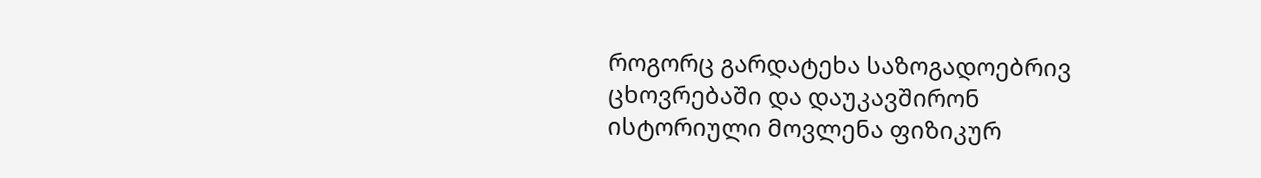როგორც გარდატეხა საზოგადოებრივ ცხოვრებაში და დაუკავშირონ ისტორიული მოვლენა ფიზიკურ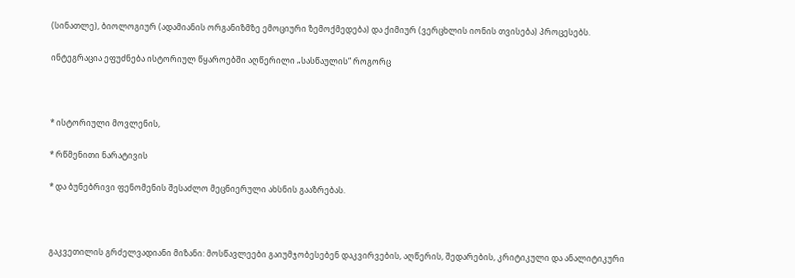(სინათლე), ბიოლოგიურ (ადამიანის ორგანიზმზე ემოციური ზემოქმედება) და ქიმიურ (ვერცხლის იონის თვისება) პროცესებს.

ინტეგრაცია ეფუძნება ისტორიულ წყაროებში აღწერილი „სასწაულის“ როგორც



* ისტორიული მოვლენის,

* რწმენითი ნარატივის

* და ბუნებრივი ფენომენის შესაძლო მეცნიერული ახსნის გააზრებას.



გაკვეთილის გრძელვადიანი მიზანი: მოსწავლეები გაიუმჯობესებენ დაკვირვების, აღწერის, შედარების, კრიტიკული და ანალიტიკური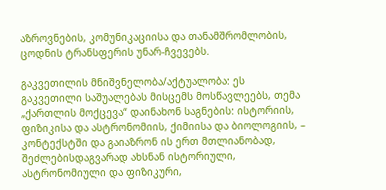აზროვნების, კომუნიკაციისა და თანამშრომლობის, ცოდნის ტრანსფერის უნარ-ჩვევებს.

გაკვეთილის მნიშვნელობა/აქტუალობა: ეს გაკვეთილი საშუალებას მისცემს მოსწავლეებს, თემა „ქართლის მოქცევა“ დაინახონ საგნების: ისტორიის, ფიზიკისა და ასტრონომიის, ქიმიისა და ბიოლოგიის, – კონტექსტში და გაიაზრონ ის ერთ მთლიანობად, შეძლებისდაგვარად ახსნან ისტორიული, ასტრონომიული და ფიზიკური,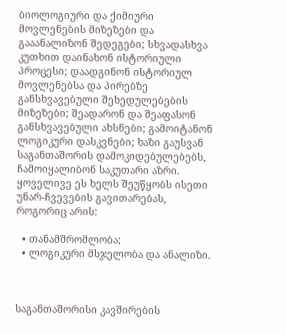ბიოლოგიური და ქიმიური მოვლენების მიზეზები და გააანალიზონ შედეგები; სხვადასხვა კუთხით დაინახონ ისტორიული პროცესი; დაადგინონ ისტორიულ მოვლენებსა და პირებზე განსხვავებული შეხედულებების მიზეზები; შეადარონ და შეაფასონ განსხვავებული ახსნები; გამოიტანონ ლოგიკური დასკვნები; ხაზი გაუსვან საგანთაშორის დამოკიდებულებებს, ჩამოიყალიბონ საკუთარი აზრი. ყოველივე ეს ხელს შეუწყობს ისეთი უნარ-ჩვევების გავითარებას, როგორიც არის:

  • თანამშრომლობა;
  • ლოგიკური მსჯელობა და ანალიზი.



საგანთაშორისი კავშირების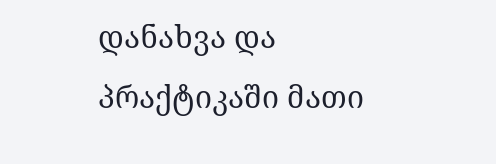დანახვა და პრაქტიკაში მათი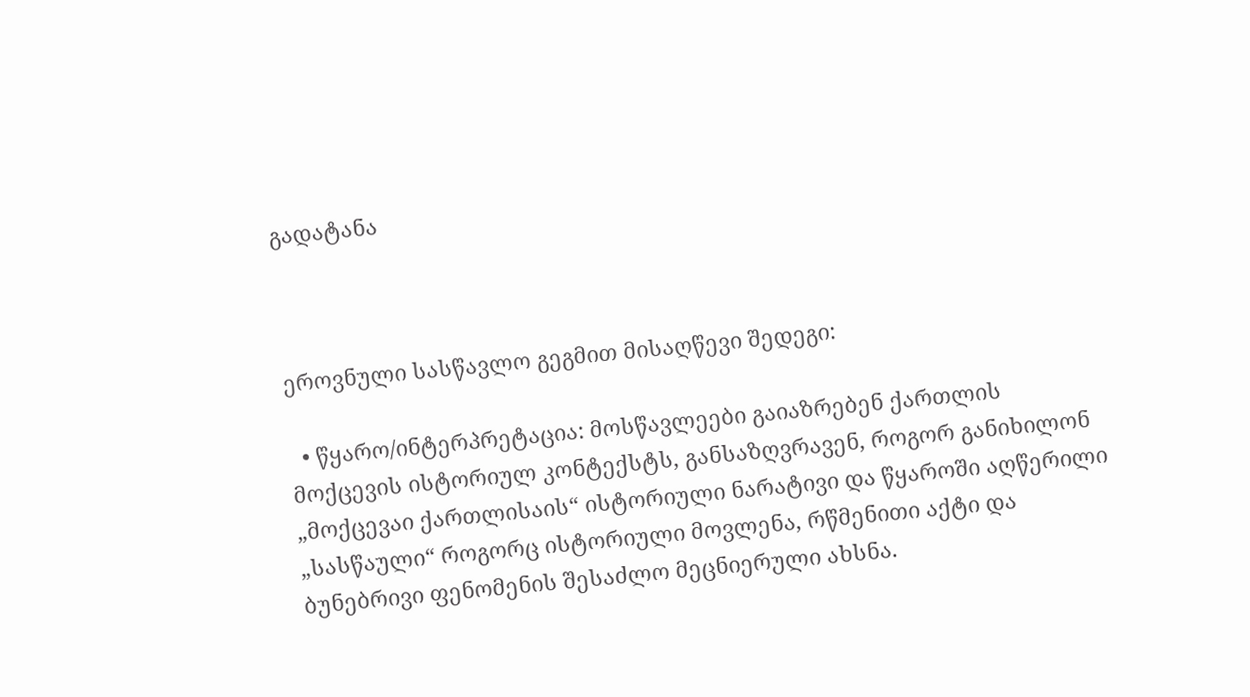გადატანა



ეროვნული სასწავლო გეგმით მისაღწევი შედეგი:

  • წყარო/ინტერპრეტაცია: მოსწავლეები გაიაზრებენ ქართლის მოქცევის ისტორიულ კონტექსტს, განსაზღვრავენ, როგორ განიხილონ „მოქცევაი ქართლისაის“ ისტორიული ნარატივი და წყაროში აღწერილი „სასწაული“ როგორც ისტორიული მოვლენა, რწმენითი აქტი და ბუნებრივი ფენომენის შესაძლო მეცნიერული ახსნა.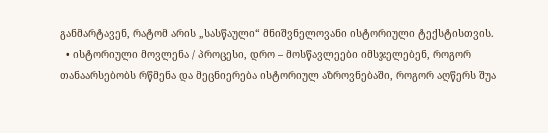განმარტავენ, რატომ არის „სასწაული“ მნიშვნელოვანი ისტორიული ტექსტისთვის.
  • ისტორიული მოვლენა / პროცესი, დრო – მოსწავლეები იმსჯელებენ, როგორ თანაარსებობს რწმენა და მეცნიერება ისტორიულ აზროვნებაში, როგორ აღწერს შუა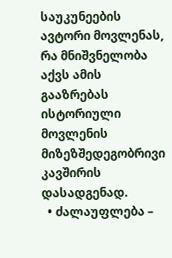საუკუნეების ავტორი მოვლენას, რა მნიშვნელობა აქვს ამის გააზრებას ისტორიული მოვლენის მიზეზშედეგობრივი კავშირის დასადგენად.
  • ძალაუფლება –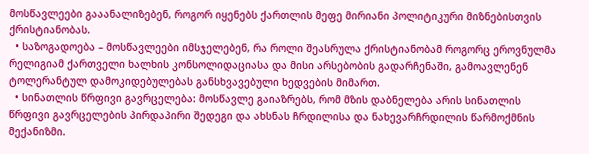მოსწავლეები გააანალიზებენ, როგორ იყენებს ქართლის მეფე მირიანი პოლიტიკური მიზნებისთვის ქრისტიანობას.
  • საზოგადოება – მოსწავლეები იმსჯელებენ, რა როლი შეასრულა ქრისტიანობამ როგორც ეროვნულმა რელიგიამ ქართველი ხალხის კონსოლიდაციასა და მისი არსებობის გადარჩენაში, გამოავლენენ ტოლერანტულ დამოკიდებულებას განსხვავებული ხედვების მიმართ.
  • სინათლის წრფივი გავრცელება: მოსწავლე გაიაზრებს, რომ მზის დაბნელება არის სინათლის წრფივი გავრცელების პირდაპირი შედეგი და ახსნას ჩრდილისა და ნახევარჩრდილის წარმოქმნის მექანიზმი.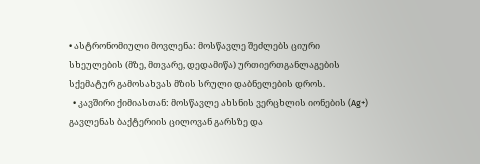• ასტრონომიული მოვლენა: მოსწავლე შეძლებს ციური სხეულების (მზე, მთვარე, დედამიწა) ურთიერთგანლაგების სქემატურ გამოსახვას მზის სრული დაბნელების დროს.
  • კავშირი ქიმიასთან: მოსწავლე ახსნის ვერცხლის იონების (Ag+) გავლენას ბაქტერიის ცილოვან გარსზე და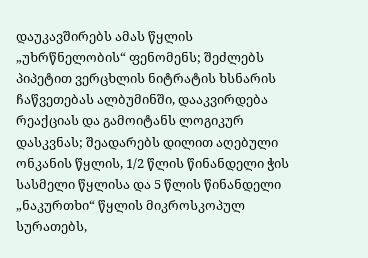დაუკავშირებს ამას წყლის „უხრწნელობის“ ფენომენს; შეძლებს პიპეტით ვერცხლის ნიტრატის ხსნარის ჩაწვეთებას ალბუმინში, დააკვირდება რეაქციას და გამოიტანს ლოგიკურ დასკვნას; შეადარებს დილით აღებული ონკანის წყლის, 1/2 წლის წინანდელი ჭის სასმელი წყლისა და 5 წლის წინანდელი „ნაკურთხი“ წყლის მიკროსკოპულ სურათებს,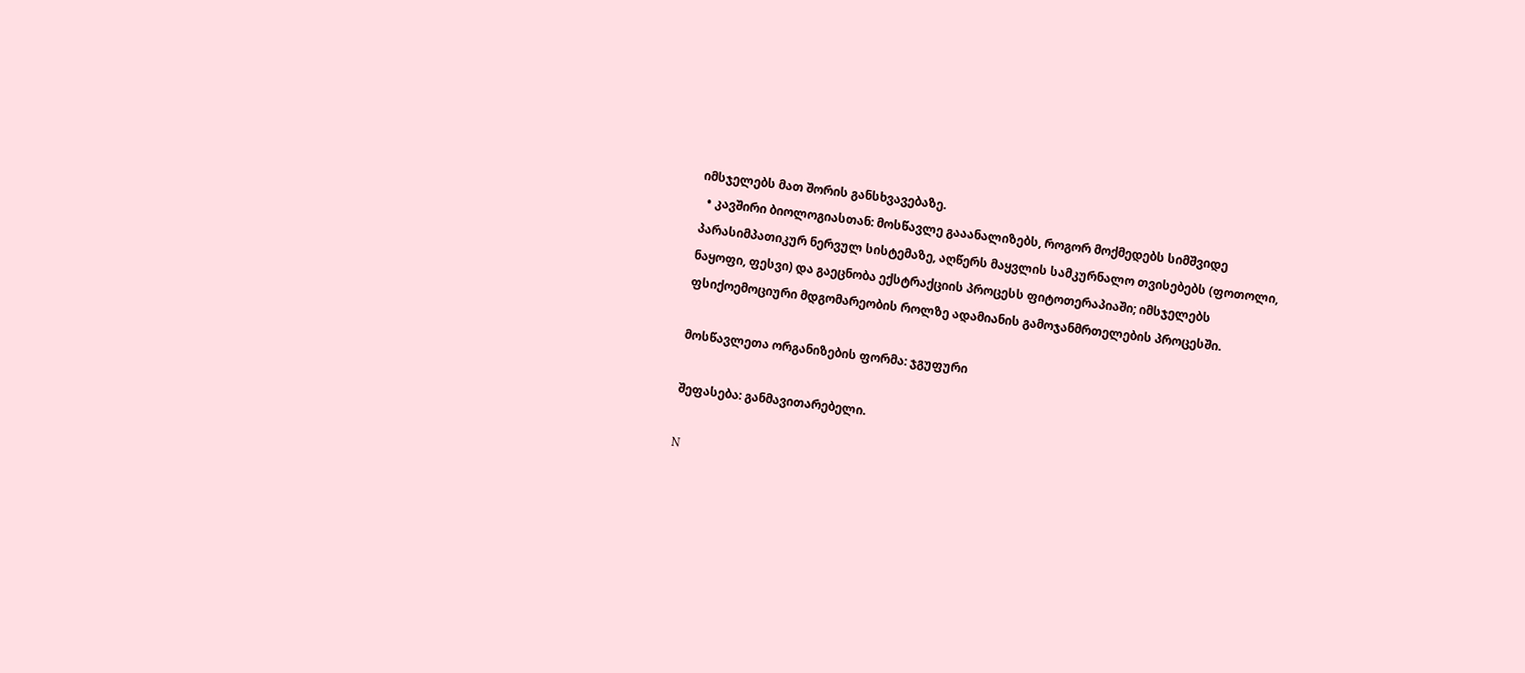იმსჯელებს მათ შორის განსხვავებაზე.
  • კავშირი ბიოლოგიასთან: მოსწავლე გააანალიზებს, როგორ მოქმედებს სიმშვიდე პარასიმპათიკურ ნერვულ სისტემაზე, აღწერს მაყვლის სამკურნალო თვისებებს (ფოთოლი, ნაყოფი, ფესვი) და გაეცნობა ექსტრაქციის პროცესს ფიტოთერაპიაში; იმსჯელებს ფსიქოემოციური მდგომარეობის როლზე ადამიანის გამოჯანმრთელების პროცესში.

მოსწავლეთა ორგანიზების ფორმა: ჯგუფური

შეფასება: განმავითარებელი.

N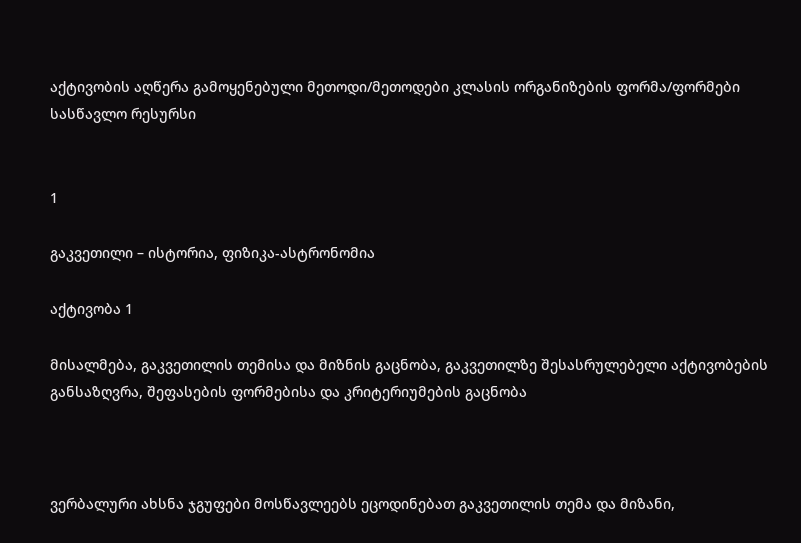აქტივობის აღწერა გამოყენებული მეთოდი/მეთოდები კლასის ორგანიზების ფორმა/ფორმები სასწავლო რესურსი


1

გაკვეთილი – ისტორია, ფიზიკა-ასტრონომია

აქტივობა 1

მისალმება, გაკვეთილის თემისა და მიზნის გაცნობა, გაკვეთილზე შესასრულებელი აქტივობების განსაზღვრა, შეფასების ფორმებისა და კრიტერიუმების გაცნობა



ვერბალური ახსნა ჯგუფები მოსწავლეებს ეცოდინებათ გაკვეთილის თემა და მიზანი,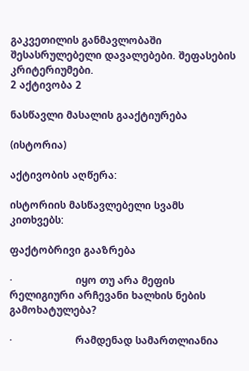გაკვეთილის განმავლობაში შესასრულებელი დავალებები. შეფასების კრიტერიუმები.
2 აქტივობა 2

ნასწავლი მასალის გააქტიურება

(ისტორია)

აქტივობის აღწერა:

ისტორიის მასწავლებელი სვამს კითხვებს:

ფაქტობრივი გააზრება

·                     იყო თუ არა მეფის რელიგიური არჩევანი ხალხის ნების გამოხატულება?

·                     რამდენად სამართლიანია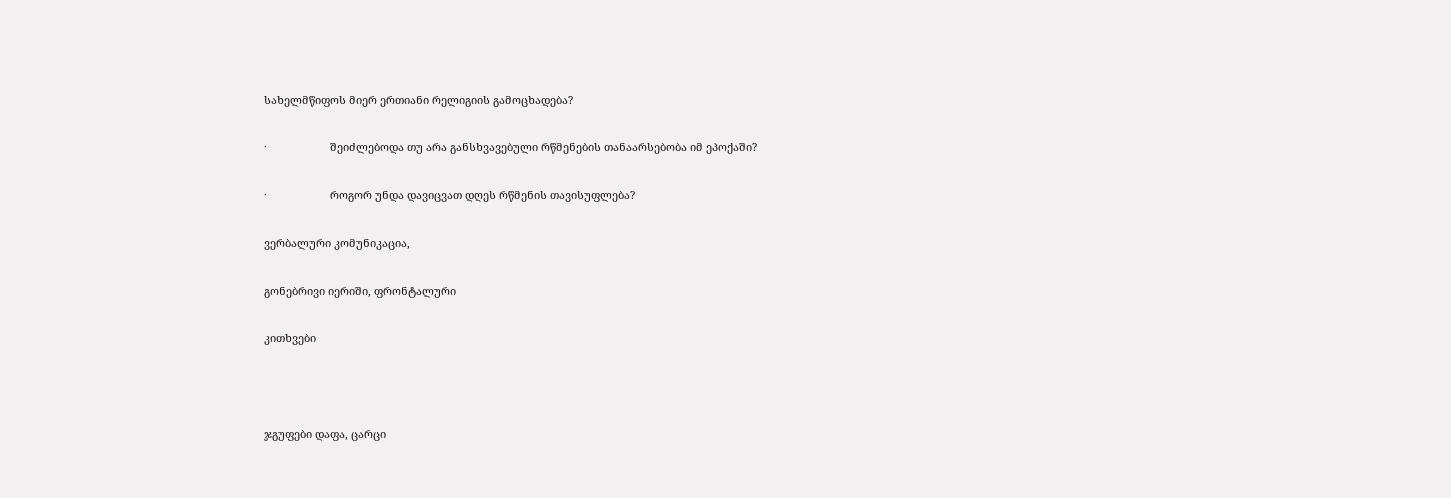სახელმწიფოს მიერ ერთიანი რელიგიის გამოცხადება?

·                     შეიძლებოდა თუ არა განსხვავებული რწმენების თანაარსებობა იმ ეპოქაში?

·                     როგორ უნდა დავიცვათ დღეს რწმენის თავისუფლება?

ვერბალური კომუნიკაცია,

გონებრივი იერიში, ფრონტალური

კითხვები



ჯგუფები დაფა, ცარცი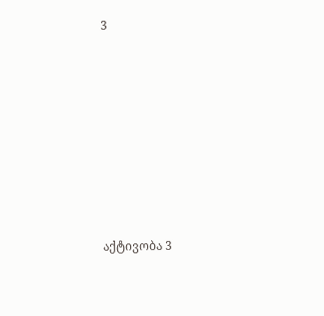3









აქტივობა 3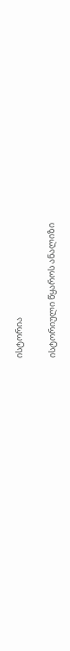ისტორია

ისტორიული წყაროს ანალიზი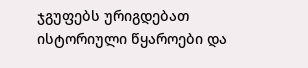ჯგუფებს ურიგდებათ ისტორიული წყაროები და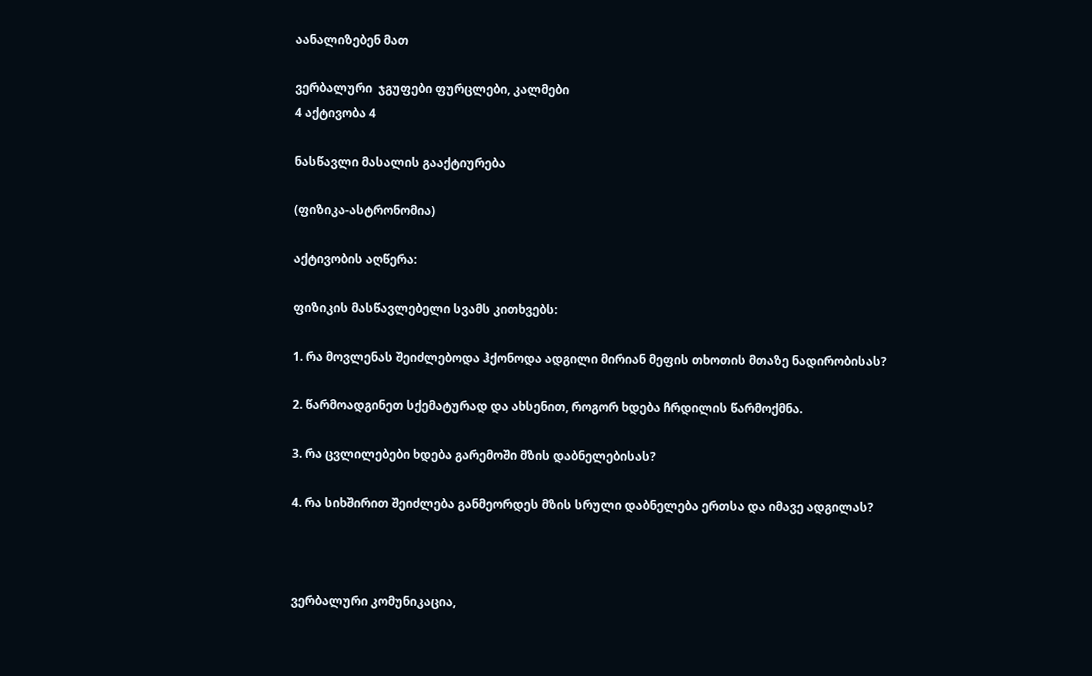აანალიზებენ მათ

ვერბალური  ჯგუფები ფურცლები, კალმები
4 აქტივობა 4

ნასწავლი მასალის გააქტიურება

(ფიზიკა-ასტრონომია)

აქტივობის აღწერა:

ფიზიკის მასწავლებელი სვამს კითხვებს:

1. რა მოვლენას შეიძლებოდა ჰქონოდა ადგილი მირიან მეფის თხოთის მთაზე ნადირობისას?

2. წარმოადგინეთ სქემატურად და ახსენით, როგორ ხდება ჩრდილის წარმოქმნა.

3. რა ცვლილებები ხდება გარემოში მზის დაბნელებისას?

4. რა სიხშირით შეიძლება განმეორდეს მზის სრული დაბნელება ერთსა და იმავე ადგილას?



ვერბალური კომუნიკაცია,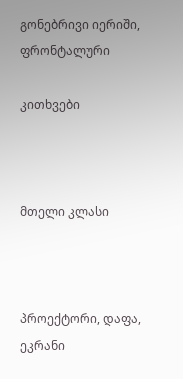გონებრივი იერიში, ფრონტალური

კითხვები



მთელი კლასი



პროექტორი, დაფა, ეკრანი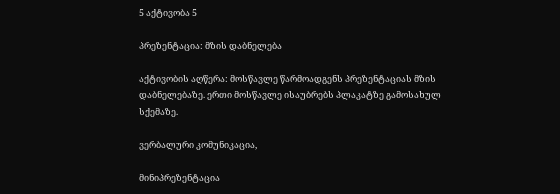5 აქტივობა 5

პრეზენტაცია: მზის დაბნელება

აქტივობის აღწერა: მოსწავლე წარმოადგენს პრეზენტაციას მზის დაბნელებაზე. ერთი მოსწავლე ისაუბრებს პლაკატზე გამოსახულ სქემაზე.

ვერბალური კომუნიკაცია,

მინიპრეზენტაცია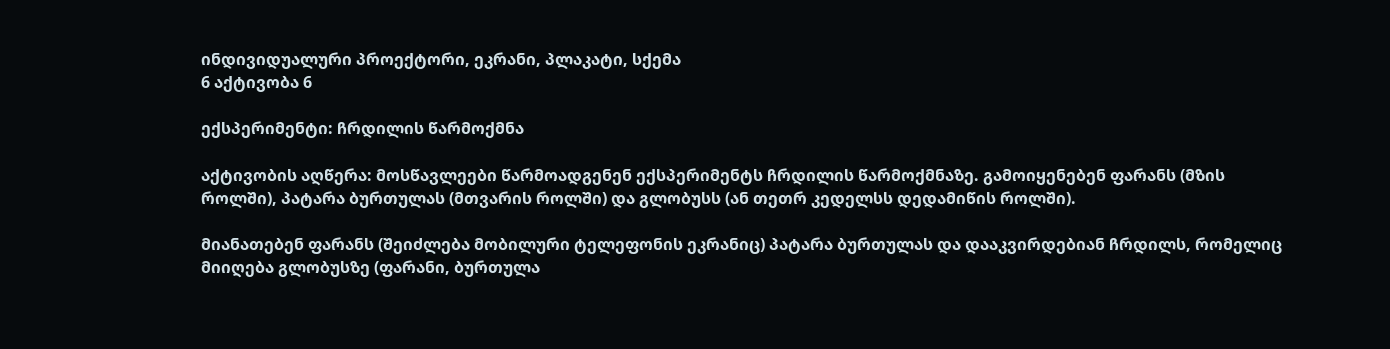ინდივიდუალური პროექტორი, ეკრანი, პლაკატი, სქემა
6 აქტივობა 6

ექსპერიმენტი: ჩრდილის წარმოქმნა

აქტივობის აღწერა: მოსწავლეები წარმოადგენენ ექსპერიმენტს ჩრდილის წარმოქმნაზე. გამოიყენებენ ფარანს (მზის როლში), პატარა ბურთულას (მთვარის როლში) და გლობუსს (ან თეთრ კედელსს დედამიწის როლში).

მიანათებენ ფარანს (შეიძლება მობილური ტელეფონის ეკრანიც) პატარა ბურთულას და დააკვირდებიან ჩრდილს, რომელიც მიიღება გლობუსზე (ფარანი, ბურთულა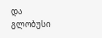და გლობუსი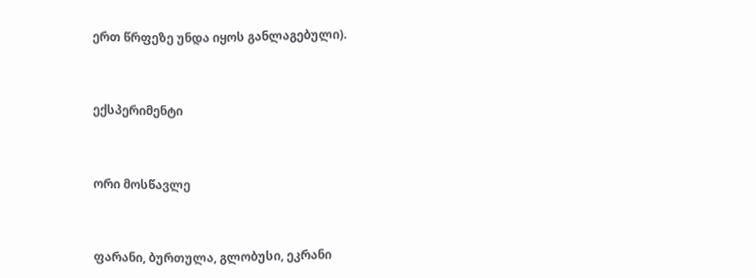ერთ წრფეზე უნდა იყოს განლაგებული).



ექსპერიმენტი



ორი მოსწავლე



ფარანი, ბურთულა, გლობუსი, ეკრანი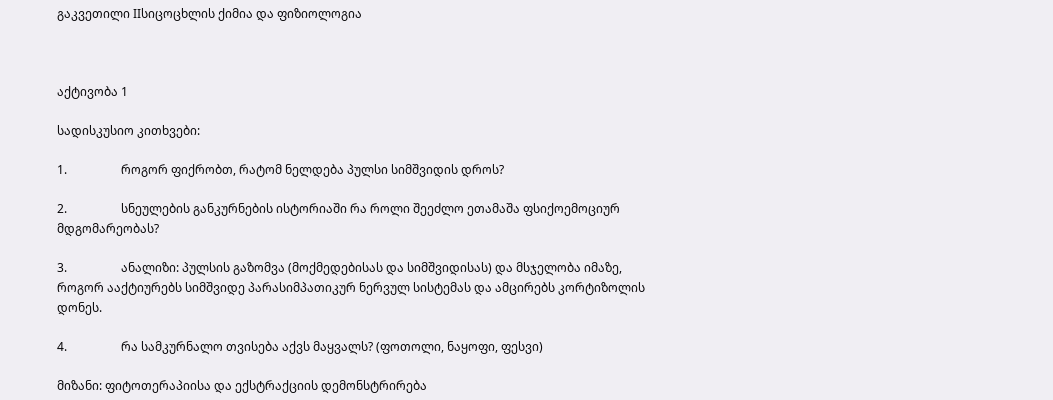გაკვეთილი IIსიცოცხლის ქიმია და ფიზიოლოგია



აქტივობა 1

სადისკუსიო კითხვები:

1.                  როგორ ფიქრობთ, რატომ ნელდება პულსი სიმშვიდის დროს?

2.                  სნეულების განკურნების ისტორიაში რა როლი შეეძლო ეთამაშა ფსიქოემოციურ მდგომარეობას?

3.                  ანალიზი: პულსის გაზომვა (მოქმედებისას და სიმშვიდისას) და მსჯელობა იმაზე, როგორ ააქტიურებს სიმშვიდე პარასიმპათიკურ ნერვულ სისტემას და ამცირებს კორტიზოლის დონეს.

4.                  რა სამკურნალო თვისება აქვს მაყვალს? (ფოთოლი, ნაყოფი, ფესვი)

მიზანი: ფიტოთერაპიისა და ექსტრაქციის დემონსტრირება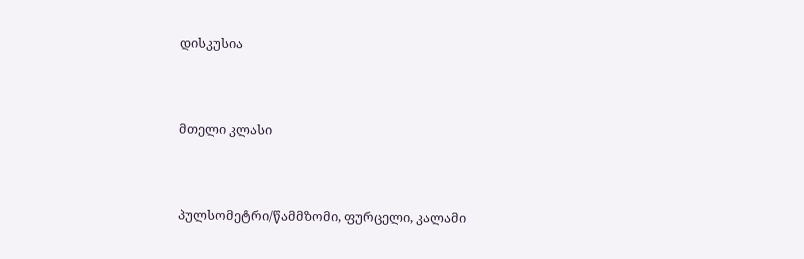დისკუსია



მთელი კლასი



პულსომეტრი/წამმზომი, ფურცელი, კალამი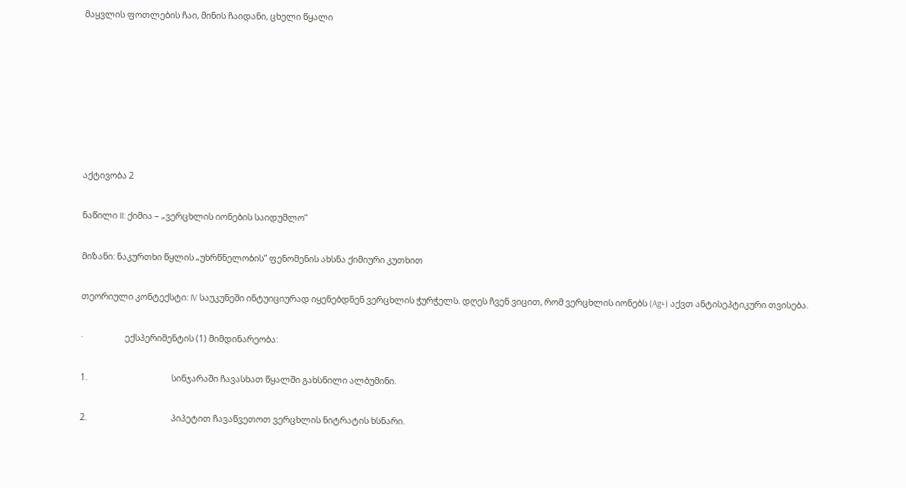მაყვლის ფოთლების ჩაი, მინის ჩაიდანი, ცხელი წყალი







აქტივობა 2

ნაწილი II: ქიმია – „ვერცხლის იონების საიდუმლო“

მიზანი: ნაკურთხი წყლის „უხრწნელობის“ ფენომენის ახსნა ქიმიური კუთხით

თეორიული კონტექსტი: IV საუკუნეში ინტუიციურად იყენებდნენ ვერცხლის ჭურჭელს. დღეს ჩვენ ვიცით, რომ ვერცხლის იონებს (Ag+) აქვთ ანტისეპტიკური თვისება.

·                     ექსპერიმენტის (1) მიმდინარეობა:

1.                                          სინჯარაში ჩავასხათ წყალში გახსნილი ალბუმინი.

2.                                          პიპეტით ჩავაწვეთოთ ვერცხლის ნიტრატის ხსნარი.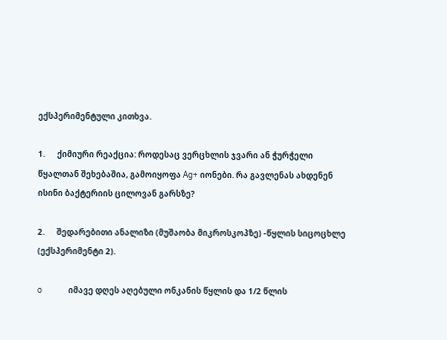ექსპერიმენტული კითხვა.

1.      ქიმიური რეაქცია: როდესაც ვერცხლის ჯვარი ან ჭურჭელი წყალთან შეხებაშია, გამოიყოფა Ag+ იონები. რა გავლენას ახდენენ ისინი ბაქტერიის ცილოვან გარსზე?

2.      შედარებითი ანალიზი (მუშაობა მიკროსკოპზე) -წყლის სიცოცხლე (ექსპერიმენტი 2).

o             იმავე დღეს აღებული ონკანის წყლის და 1/2 წლის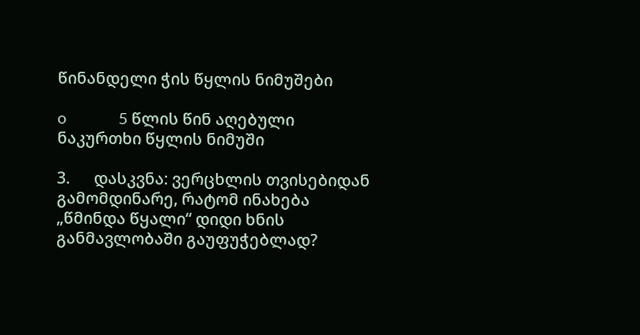წინანდელი ჭის წყლის ნიმუშები

o             5 წლის წინ აღებული ნაკურთხი წყლის ნიმუში

3.      დასკვნა: ვერცხლის თვისებიდან გამომდინარე, რატომ ინახება „წმინდა წყალი“ დიდი ხნის განმავლობაში გაუფუჭებლად?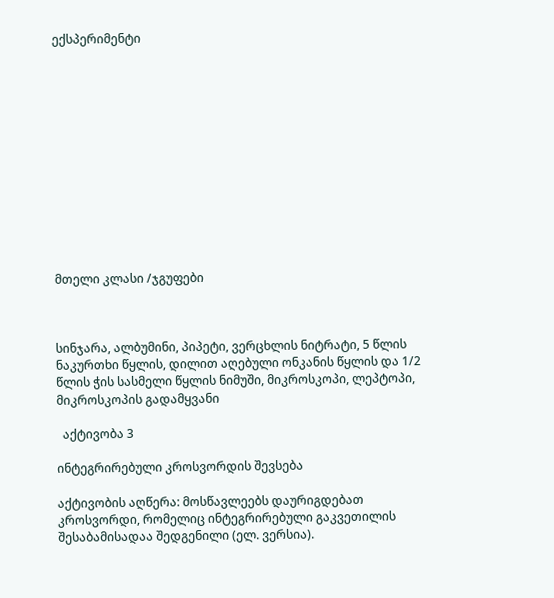ექსპერიმენტი













მთელი კლასი /ჯგუფები



სინჯარა, ალბუმინი, პიპეტი, ვერცხლის ნიტრატი, 5 წლის ნაკურთხი წყლის, დილით აღებული ონკანის წყლის და 1/2 წლის ჭის სასმელი წყლის ნიმუში, მიკროსკოპი, ლეპტოპი, მიკროსკოპის გადამყვანი

  აქტივობა 3

ინტეგრირებული კროსვორდის შევსება

აქტივობის აღწერა: მოსწავლეებს დაურიგდებათ კროსვორდი, რომელიც ინტეგრირებული გაკვეთილის შესაბამისადაა შედგენილი (ელ. ვერსია).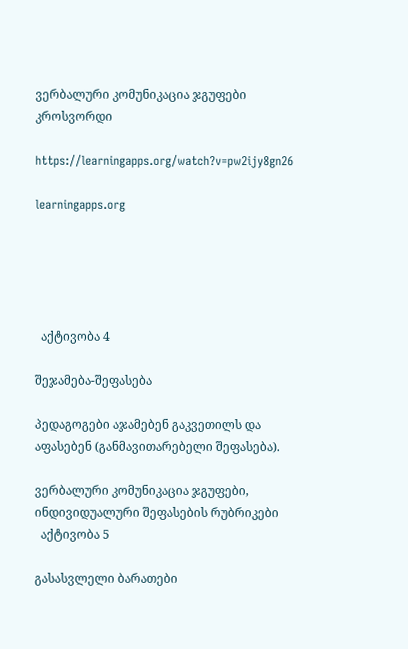ვერბალური კომუნიკაცია ჯგუფები კროსვორდი

https://learningapps.org/watch?v=pw2ijy8gn26

learningapps.org





  აქტივობა 4

შეჯამება-შეფასება

პედაგოგები აჯამებენ გაკვეთილს და აფასებენ (განმავითარებელი შეფასება).

ვერბალური კომუნიკაცია ჯგუფები, ინდივიდუალური შეფასების რუბრიკები
  აქტივობა 5

გასასვლელი ბარათები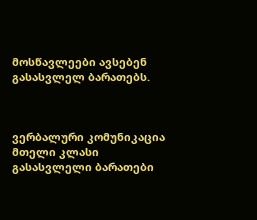მოსწავლეები ავსებენ გასასვლელ ბარათებს.



ვერბალური კომუნიკაცია მთელი კლასი გასასვლელი ბარათები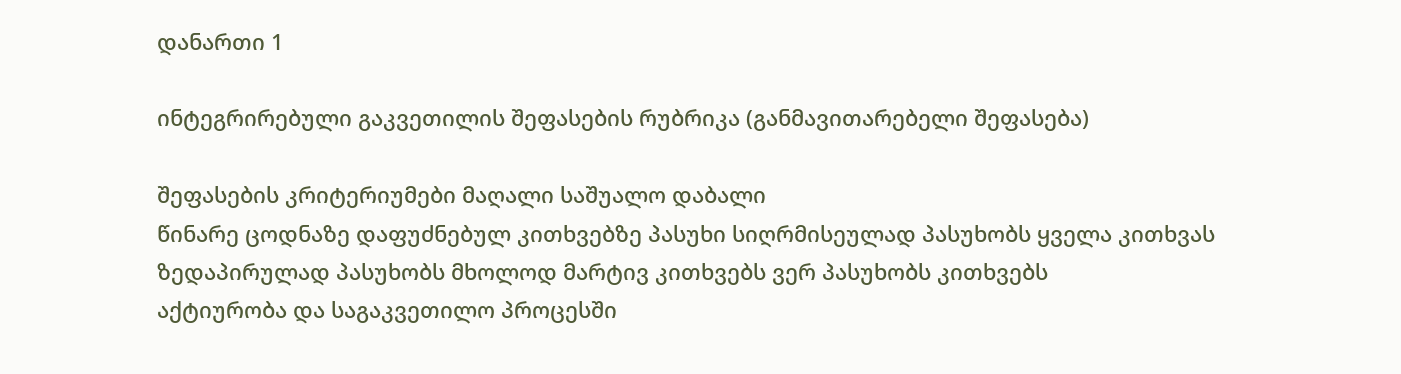დანართი 1

ინტეგრირებული გაკვეთილის შეფასების რუბრიკა (განმავითარებელი შეფასება)

შეფასების კრიტერიუმები მაღალი საშუალო დაბალი
წინარე ცოდნაზე დაფუძნებულ კითხვებზე პასუხი სიღრმისეულად პასუხობს ყველა კითხვას ზედაპირულად პასუხობს მხოლოდ მარტივ კითხვებს ვერ პასუხობს კითხვებს
აქტიურობა და საგაკვეთილო პროცესში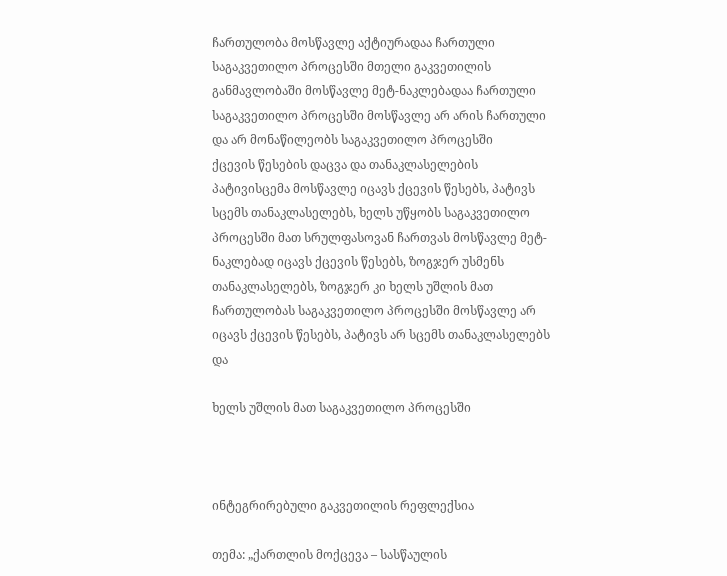ჩართულობა მოსწავლე აქტიურადაა ჩართული საგაკვეთილო პროცესში მთელი გაკვეთილის განმავლობაში მოსწავლე მეტ-ნაკლებადაა ჩართული საგაკვეთილო პროცესში მოსწავლე არ არის ჩართული და არ მონაწილეობს საგაკვეთილო პროცესში
ქცევის წესების დაცვა და თანაკლასელების პატივისცემა მოსწავლე იცავს ქცევის წესებს, პატივს სცემს თანაკლასელებს, ხელს უწყობს საგაკვეთილო პროცესში მათ სრულფასოვან ჩართვას მოსწავლე მეტ-ნაკლებად იცავს ქცევის წესებს, ზოგჯერ უსმენს თანაკლასელებს, ზოგჯერ კი ხელს უშლის მათ ჩართულობას საგაკვეთილო პროცესში მოსწავლე არ იცავს ქცევის წესებს, პატივს არ სცემს თანაკლასელებს და

ხელს უშლის მათ საგაკვეთილო პროცესში



ინტეგრირებული გაკვეთილის რეფლექსია

თემა: „ქართლის მოქცევა – სასწაულის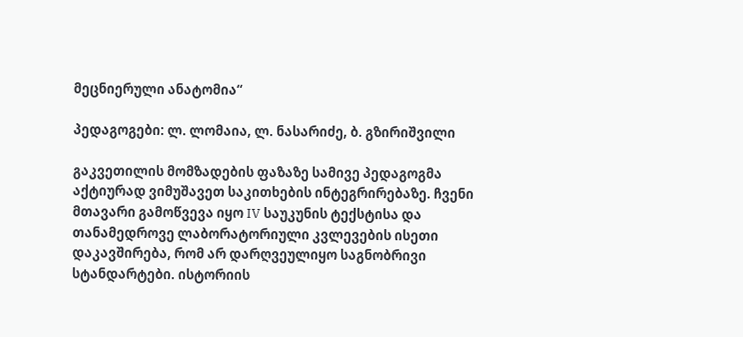მეცნიერული ანატომია“

პედაგოგები: ლ. ლომაია, ლ. ნასარიძე, ბ. გზირიშვილი

გაკვეთილის მომზადების ფაზაზე სამივე პედაგოგმა აქტიურად ვიმუშავეთ საკითხების ინტეგრირებაზე. ჩვენი მთავარი გამოწვევა იყო IV საუკუნის ტექსტისა და თანამედროვე ლაბორატორიული კვლევების ისეთი დაკავშირება, რომ არ დარღვეულიყო საგნობრივი სტანდარტები. ისტორიის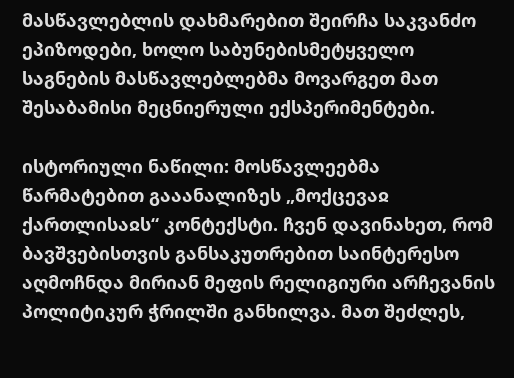მასწავლებლის დახმარებით შეირჩა საკვანძო ეპიზოდები, ხოლო საბუნებისმეტყველო საგნების მასწავლებლებმა მოვარგეთ მათ შესაბამისი მეცნიერული ექსპერიმენტები.

ისტორიული ნაწილი: მოსწავლეებმა წარმატებით გააანალიზეს „მოქცევაჲ ქართლისაჲს“ კონტექსტი. ჩვენ დავინახეთ, რომ ბავშვებისთვის განსაკუთრებით საინტერესო აღმოჩნდა მირიან მეფის რელიგიური არჩევანის პოლიტიკურ ჭრილში განხილვა. მათ შეძლეს,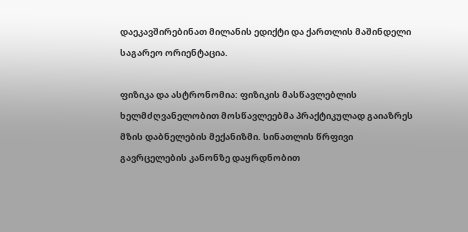დაეკავშირებინათ მილანის ედიქტი და ქართლის მაშინდელი საგარეო ორიენტაცია.

ფიზიკა და ასტრონომია: ფიზიკის მასწავლებლის ხელმძღვანელობით მოსწავლეებმა პრაქტიკულად გაიაზრეს მზის დაბნელების მექანიზმი. სინათლის წრფივი გავრცელების კანონზე დაყრდნობით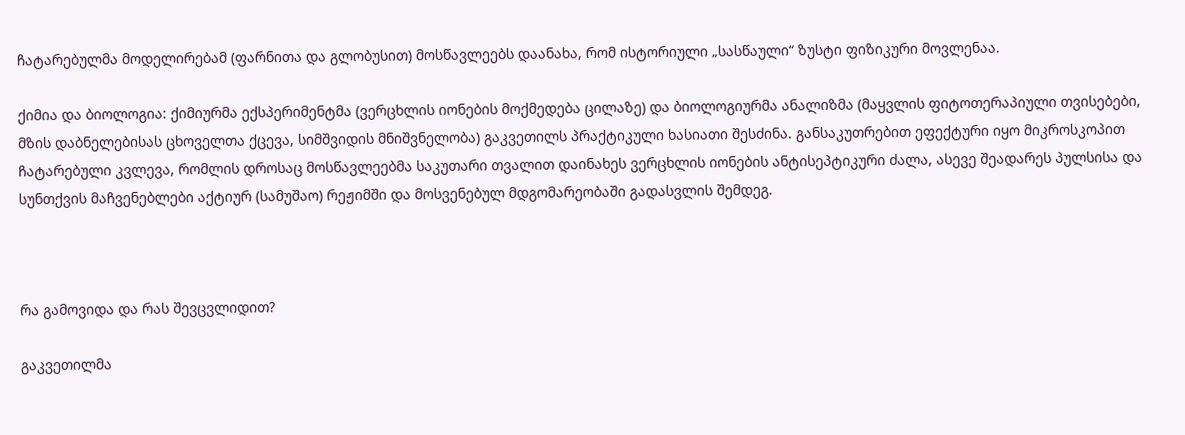ჩატარებულმა მოდელირებამ (ფარნითა და გლობუსით) მოსწავლეებს დაანახა, რომ ისტორიული „სასწაული“ ზუსტი ფიზიკური მოვლენაა.

ქიმია და ბიოლოგია: ქიმიურმა ექსპერიმენტმა (ვერცხლის იონების მოქმედება ცილაზე) და ბიოლოგიურმა ანალიზმა (მაყვლის ფიტოთერაპიული თვისებები, მზის დაბნელებისას ცხოველთა ქცევა, სიმშვიდის მნიშვნელობა) გაკვეთილს პრაქტიკული ხასიათი შესძინა. განსაკუთრებით ეფექტური იყო მიკროსკოპით ჩატარებული კვლევა, რომლის დროსაც მოსწავლეებმა საკუთარი თვალით დაინახეს ვერცხლის იონების ანტისეპტიკური ძალა, ასევე შეადარეს პულსისა და სუნთქვის მაჩვენებლები აქტიურ (სამუშაო) რეჟიმში და მოსვენებულ მდგომარეობაში გადასვლის შემდეგ.



რა გამოვიდა და რას შევცვლიდით?

გაკვეთილმა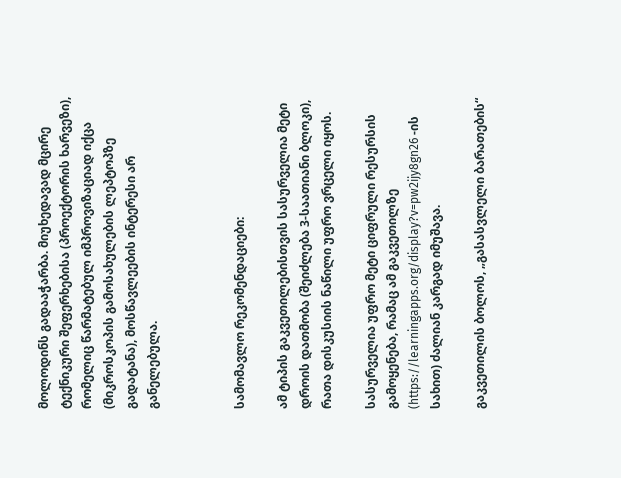მოლოდინს გადააჭარბა. მიუხედავად მცირე ტექნიკური შეფერხებისა (პროექტორის ხარვეზი), რომელიც წარმატებულ იმპროვიზაციად იქცა (მიკროსკოპის გამოსახულების ლეპტოპზე გადატანა), მოსწავლეების ინტერესი არ განელებულა.



სამომავლო რეკომენდაციები:

ამ ტიპის გაკვეთილებისთვის სასურველია მეტი დროის დათმობა (შეიძლება 3-საათიანი ბლოკი), რათა დისკუსიის ნაწილი უფრო ვრცელი იყოს.

სასურველია უფრო მეტი ციფრული რესურსის გამოყენება, რამაც ამ გაკვეთილზე (https://learningapps.org/display?v=pw2ijy8gn26 -ის სახით) ძალიან კარგად იმუშავა.

გაკვეთილის ბოლოს, „გასასვლელი ბარათების“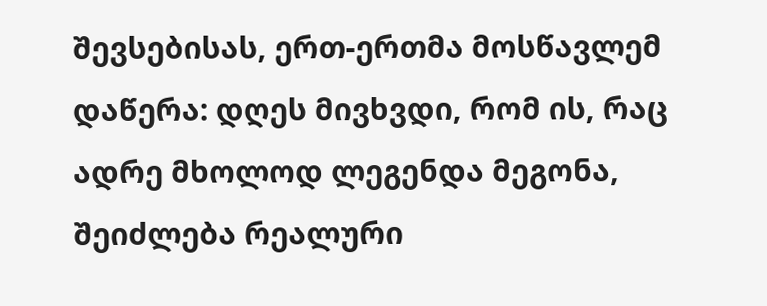შევსებისას, ერთ-ერთმა მოსწავლემ დაწერა: დღეს მივხვდი, რომ ის, რაც ადრე მხოლოდ ლეგენდა მეგონა, შეიძლება რეალური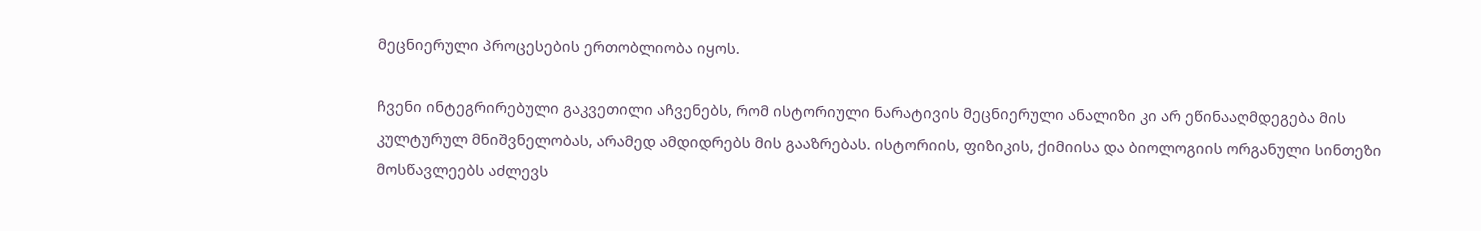მეცნიერული პროცესების ერთობლიობა იყოს.

ჩვენი ინტეგრირებული გაკვეთილი აჩვენებს, რომ ისტორიული ნარატივის მეცნიერული ანალიზი კი არ ეწინააღმდეგება მის კულტურულ მნიშვნელობას, არამედ ამდიდრებს მის გააზრებას. ისტორიის, ფიზიკის, ქიმიისა და ბიოლოგიის ორგანული სინთეზი მოსწავლეებს აძლევს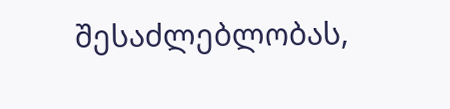შესაძლებლობას,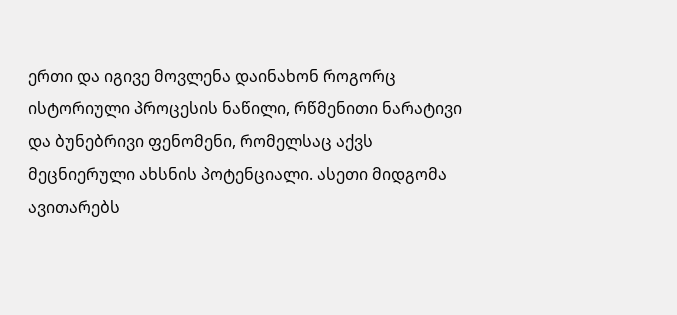ერთი და იგივე მოვლენა დაინახონ როგორც ისტორიული პროცესის ნაწილი, რწმენითი ნარატივი და ბუნებრივი ფენომენი, რომელსაც აქვს მეცნიერული ახსნის პოტენციალი. ასეთი მიდგომა ავითარებს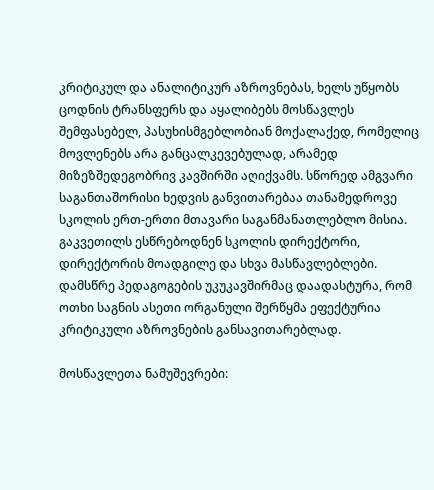კრიტიკულ და ანალიტიკურ აზროვნებას, ხელს უწყობს ცოდნის ტრანსფერს და აყალიბებს მოსწავლეს შემფასებელ, პასუხისმგებლობიან მოქალაქედ, რომელიც მოვლენებს არა განცალკევებულად, არამედ მიზეზშედეგობრივ კავშირში აღიქვამს. სწორედ ამგვარი საგანთაშორისი ხედვის განვითარებაა თანამედროვე სკოლის ერთ-ერთი მთავარი საგანმანათლებლო მისია. გაკვეთილს ესწრებოდნენ სკოლის დირექტორი, დირექტორის მოადგილე და სხვა მასწავლებლები. დამსწრე პედაგოგების უკუკავშირმაც დაადასტურა, რომ ოთხი საგნის ასეთი ორგანული შერწყმა ეფექტურია კრიტიკული აზროვნების განსავითარებლად.

მოსწავლეთა ნამუშევრები: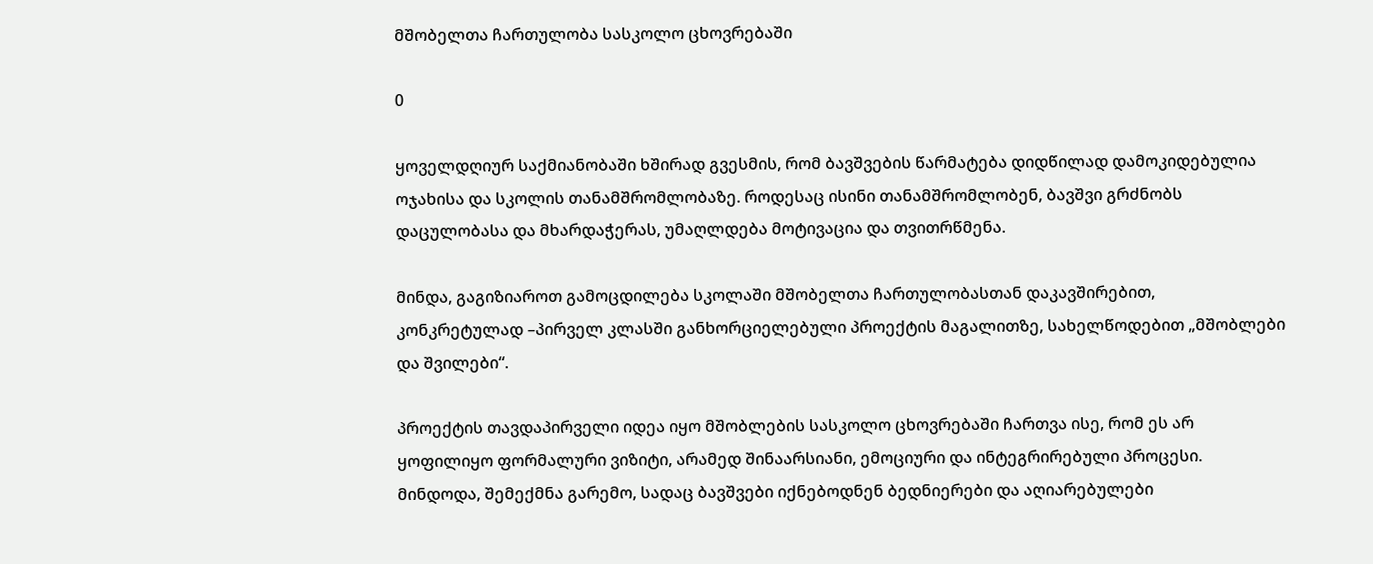მშობელთა ჩართულობა სასკოლო ცხოვრებაში

0

ყოველდღიურ საქმიანობაში ხშირად გვესმის, რომ ბავშვების წარმატება დიდწილად დამოკიდებულია ოჯახისა და სკოლის თანამშრომლობაზე. როდესაც ისინი თანამშრომლობენ, ბავშვი გრძნობს დაცულობასა და მხარდაჭერას, უმაღლდება მოტივაცია და თვითრწმენა.

მინდა, გაგიზიაროთ გამოცდილება სკოლაში მშობელთა ჩართულობასთან დაკავშირებით, კონკრეტულად –პირველ კლასში განხორციელებული პროექტის მაგალითზე, სახელწოდებით „მშობლები და შვილები“.

პროექტის თავდაპირველი იდეა იყო მშობლების სასკოლო ცხოვრებაში ჩართვა ისე, რომ ეს არ ყოფილიყო ფორმალური ვიზიტი, არამედ შინაარსიანი, ემოციური და ინტეგრირებული პროცესი. მინდოდა, შემექმნა გარემო, სადაც ბავშვები იქნებოდნენ ბედნიერები და აღიარებულები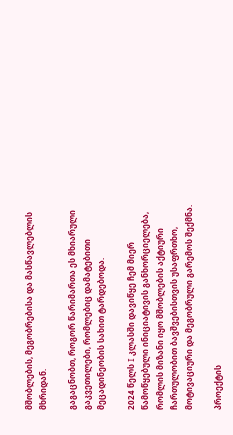მშობლების, მეგობრებისა და მასწავლებლის მხრიდან.

გაგაცნობთ, როგორ წარიმართა ეს მხიარული გაკვეთილები, რომლებიც დამატებითი მეცადინეობის სახით ტარდებოდა.

2024 წელს I კლასში დავიწყე ჩემ მიერ წამოწყებული ინიციატივის განხორციელება, რომლის მიზანი იყო მშობლების აქტიური ჩართულობით ბავშვებისთვის უსაფრთხო, მოტივაციური და მეგობრული გარემოს შექმნა.

პროექტის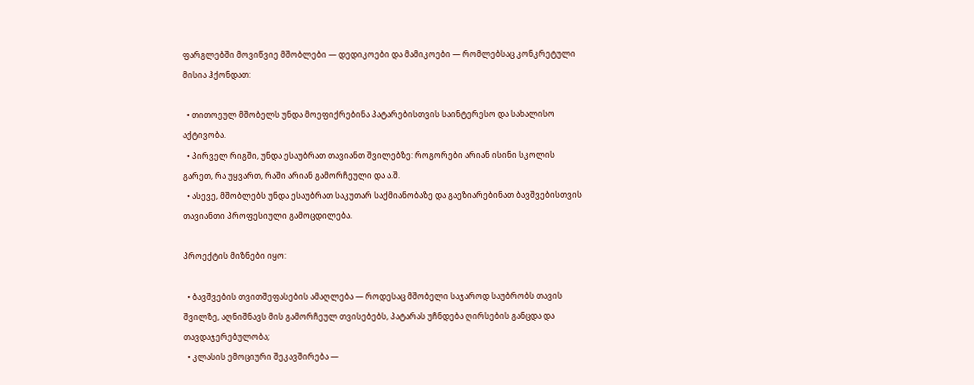ფარგლებში მოვიწვიე მშობლები — დედიკოები და მამიკოები — რომლებსაც კონკრეტული მისია ჰქონდათ:

  • თითოეულ მშობელს უნდა მოეფიქრებინა პატარებისთვის საინტერესო და სახალისო აქტივობა.
  • პირველ რიგში, უნდა ესაუბრათ თავიანთ შვილებზე: როგორები არიან ისინი სკოლის გარეთ, რა უყვართ, რაში არიან გამორჩეული და ა.შ.
  • ასევე, მშობლებს უნდა ესაუბრათ საკუთარ საქმიანობაზე და გაეზიარებინათ ბავშვებისთვის თავიანთი პროფესიული გამოცდილება.

პროექტის მიზნები იყო:

  • ბავშვების თვითშეფასების ამაღლება — როდესაც მშობელი საჯაროდ საუბრობს თავის შვილზე, აღნიშნავს მის გამორჩეულ თვისებებს, პატარას უჩნდება ღირსების განცდა და თავდაჯერებულობა;
  • კლასის ემოციური შეკავშირება —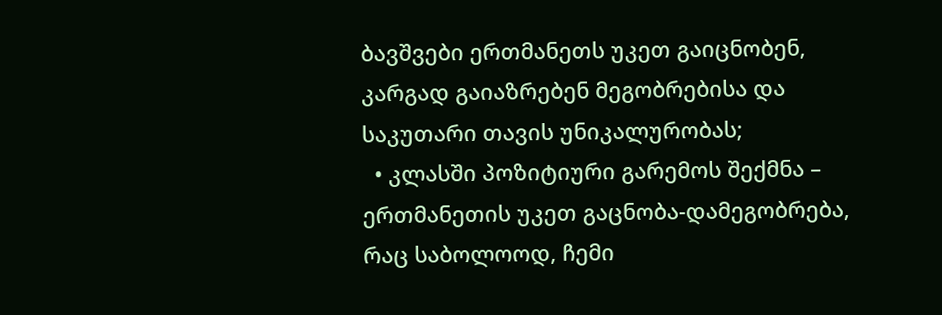ბავშვები ერთმანეთს უკეთ გაიცნობენ, კარგად გაიაზრებენ მეგობრებისა და საკუთარი თავის უნიკალურობას;
  • კლასში პოზიტიური გარემოს შექმნა – ერთმანეთის უკეთ გაცნობა-დამეგობრება, რაც საბოლოოდ, ჩემი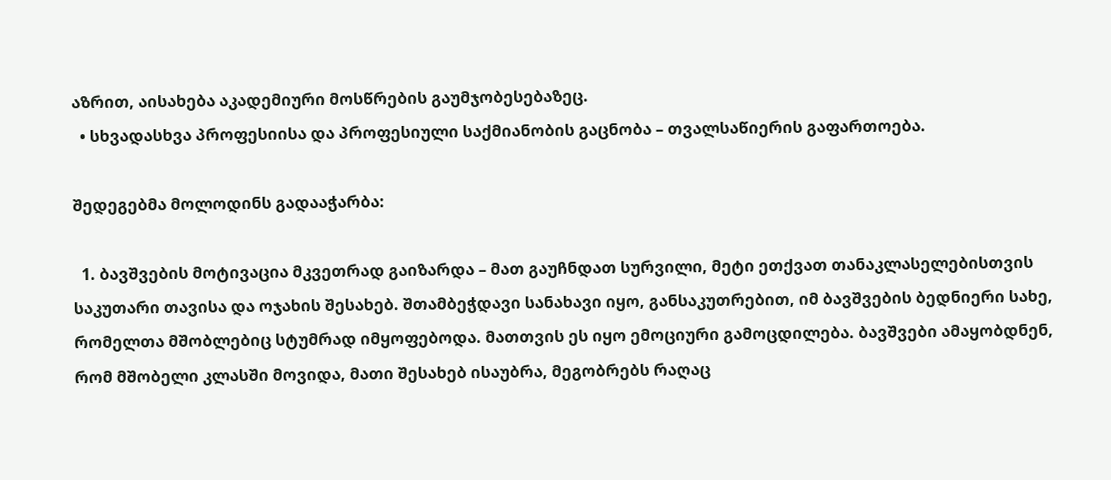აზრით, აისახება აკადემიური მოსწრების გაუმჯობესებაზეც.
  • სხვადასხვა პროფესიისა და პროფესიული საქმიანობის გაცნობა – თვალსაწიერის გაფართოება.

შედეგებმა მოლოდინს გადააჭარბა:

  1. ბავშვების მოტივაცია მკვეთრად გაიზარდა – მათ გაუჩნდათ სურვილი, მეტი ეთქვათ თანაკლასელებისთვის საკუთარი თავისა და ოჯახის შესახებ. შთამბეჭდავი სანახავი იყო, განსაკუთრებით, იმ ბავშვების ბედნიერი სახე, რომელთა მშობლებიც სტუმრად იმყოფებოდა. მათთვის ეს იყო ემოციური გამოცდილება. ბავშვები ამაყობდნენ, რომ მშობელი კლასში მოვიდა, მათი შესახებ ისაუბრა, მეგობრებს რაღაც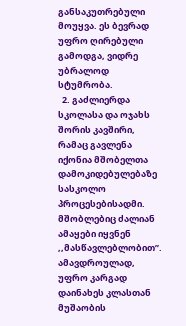განსაკუთრებული მოუყვა. ეს ბევრად უფრო ღირებული გამოდგა, ვიდრე უბრალოდ სტუმრობა.
  2. გაძლიერდა სკოლასა და ოჯახს შორის კავშირი, რამაც გავლენა იქონია მშობელთა დამოკიდებულებაზე სასკოლო პროცესებისადმი. მშობლებიც ძალიან ამაყები იყვნენ ,,მასწავლებლობით’’. ამავდროულად, უფრო კარგად დაინახეს კლასთან მუშაობის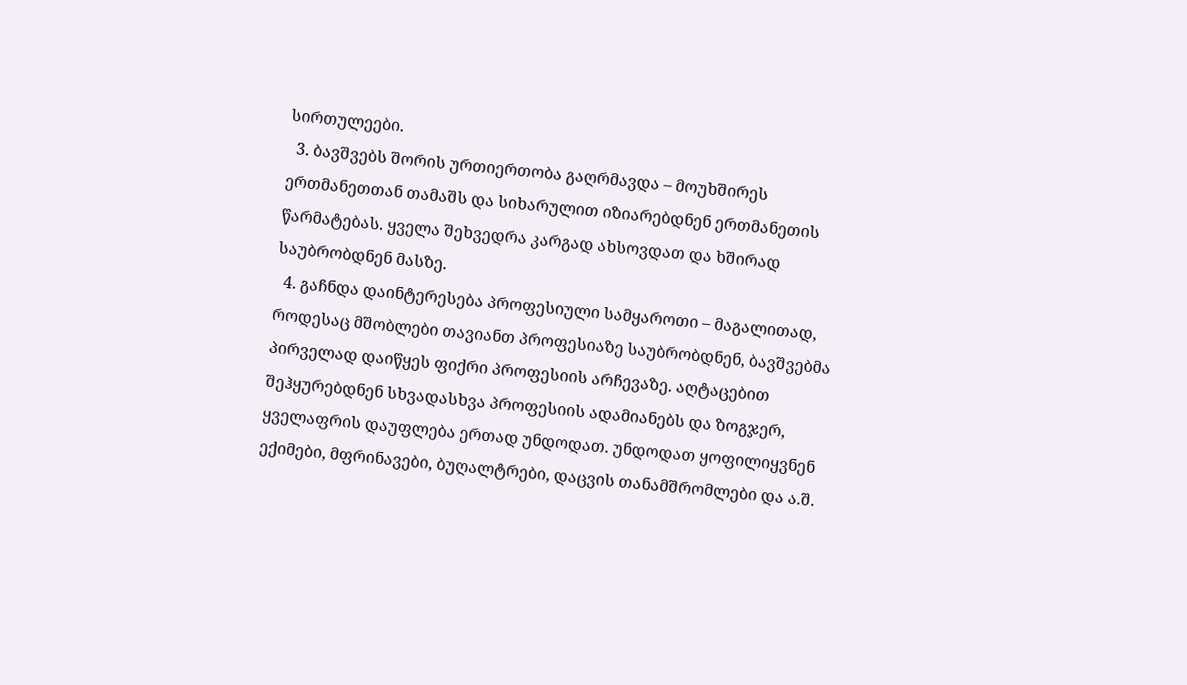სირთულეები.
  3. ბავშვებს შორის ურთიერთობა გაღრმავდა – მოუხშირეს ერთმანეთთან თამაშს და სიხარულით იზიარებდნენ ერთმანეთის წარმატებას. ყველა შეხვედრა კარგად ახსოვდათ და ხშირად საუბრობდნენ მასზე.
  4. გაჩნდა დაინტერესება პროფესიული სამყაროთი – მაგალითად, როდესაც მშობლები თავიანთ პროფესიაზე საუბრობდნენ, ბავშვებმა პირველად დაიწყეს ფიქრი პროფესიის არჩევაზე. აღტაცებით შეჰყურებდნენ სხვადასხვა პროფესიის ადამიანებს და ზოგჯერ, ყველაფრის დაუფლება ერთად უნდოდათ. უნდოდათ ყოფილიყვნენ ექიმები, მფრინავები, ბუღალტრები, დაცვის თანამშრომლები და ა.შ.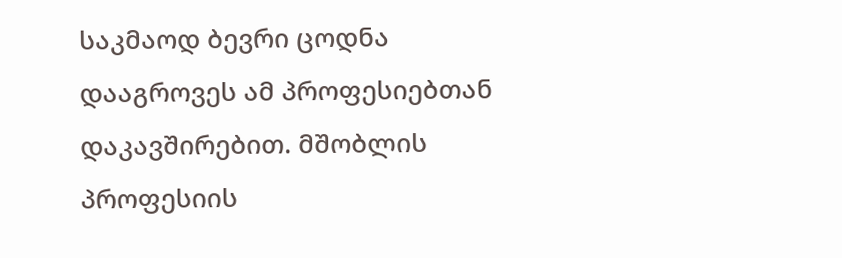საკმაოდ ბევრი ცოდნა დააგროვეს ამ პროფესიებთან დაკავშირებით. მშობლის პროფესიის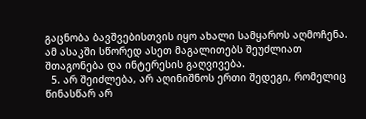გაცნობა ბავშვებისთვის იყო ახალი სამყაროს აღმოჩენა. ამ ასაკში სწორედ ასეთ მაგალითებს შეუძლიათ შთაგონება და ინტერესის გაღვივება.
  5. არ შეიძლება, არ აღინიშნოს ერთი შედეგი, რომელიც წინასწარ არ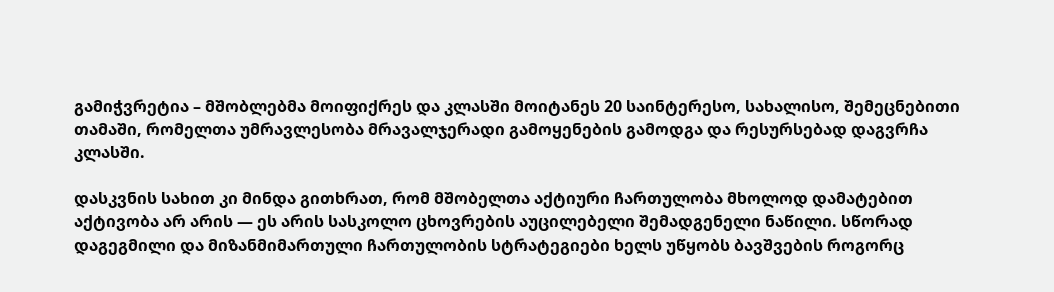გამიჭვრეტია – მშობლებმა მოიფიქრეს და კლასში მოიტანეს 20 საინტერესო, სახალისო, შემეცნებითი თამაში, რომელთა უმრავლესობა მრავალჯერადი გამოყენების გამოდგა და რესურსებად დაგვრჩა კლასში.

დასკვნის სახით კი მინდა გითხრათ, რომ მშობელთა აქტიური ჩართულობა მხოლოდ დამატებით აქტივობა არ არის — ეს არის სასკოლო ცხოვრების აუცილებელი შემადგენელი ნაწილი. სწორად დაგეგმილი და მიზანმიმართული ჩართულობის სტრატეგიები ხელს უწყობს ბავშვების როგორც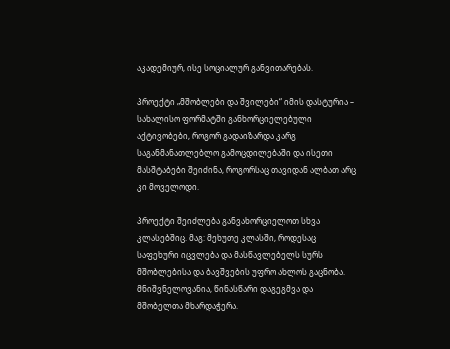აკადემიურ, ისე სოციალურ განვითარებას.

პროექტი „მშობლები და შვილები“ იმის დასტურია – სახალისო ფორმატში განხორციელებული აქტივობები, როგორ გადაიზარდა კარგ საგანმანათლებლო გამოცდილებაში და ისეთი მასშტაბები შეიძინა, როგორსაც თავიდან ალბათ არც კი მოველოდი.

პროექტი შეიძლება განვახორციელოთ სხვა კლასებშიც. მაგ: მეხუთე კლასში, როდესაც საფეხური იცვლება და მასწავლებელს სურს მშობლებისა და ბავშვების უფრო ახლოს გაცნობა. მნიშვნელოვანია, წინასწარი დაგეგმვა და მშობელთა მხარდაჭერა.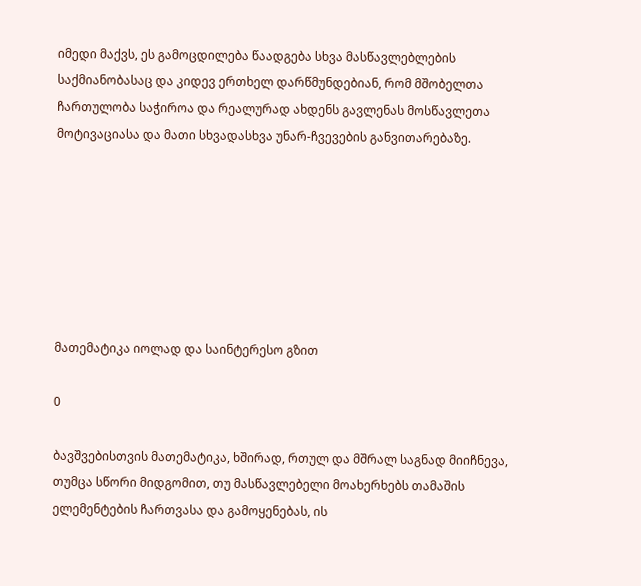იმედი მაქვს, ეს გამოცდილება წაადგება სხვა მასწავლებლების საქმიანობასაც და კიდევ ერთხელ დარწმუნდებიან, რომ მშობელთა ჩართულობა საჭიროა და რეალურად ახდენს გავლენას მოსწავლეთა მოტივაციასა და მათი სხვადასხვა უნარ-ჩვევების განვითარებაზე.







მათემატიკა იოლად და საინტერესო გზით

0

ბავშვებისთვის მათემატიკა, ხშირად, რთულ და მშრალ საგნად მიიჩნევა, თუმცა სწორი მიდგომით, თუ მასწავლებელი მოახერხებს თამაშის ელემენტების ჩართვასა და გამოყენებას, ის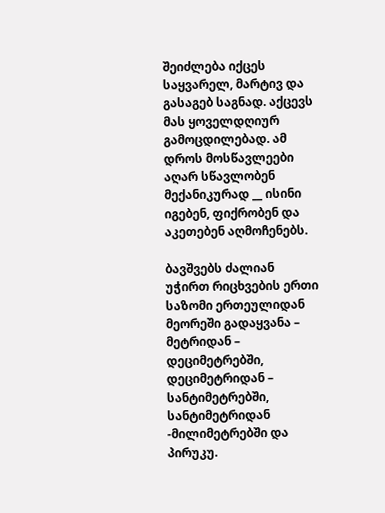შეიძლება იქცეს საყვარელ, მარტივ და გასაგებ საგნად. აქცევს მას ყოველდღიურ გამოცდილებად. ამ დროს მოსწავლეები აღარ სწავლობენ მექანიკურად __ ისინი იგებენ, ფიქრობენ და აკეთებენ აღმოჩენებს.

ბავშვებს ძალიან უჭირთ რიცხვების ერთი საზომი ერთეულიდან მეორეში გადაყვანა – მეტრიდან – დეციმეტრებში, დეციმეტრიდან – სანტიმეტრებში, სანტიმეტრიდან -მილიმეტრებში და პირუკუ.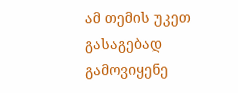ამ თემის უკეთ გასაგებად გამოვიყენე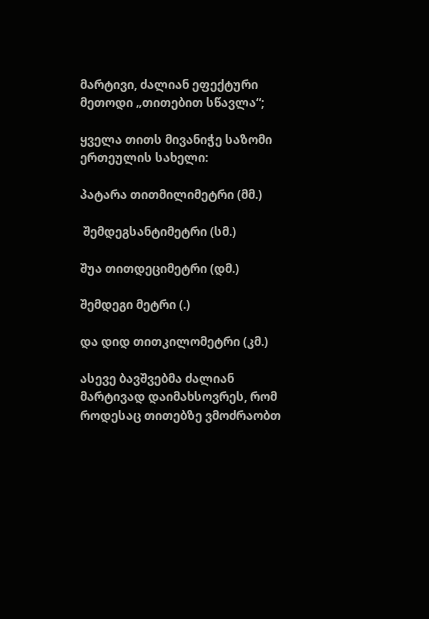მარტივი, ძალიან ეფექტური მეთოდი „თითებით სწავლა“;

ყველა თითს მივანიჭე საზომი ერთეულის სახელი:

პატარა თითმილიმეტრი (მმ.)

 შემდეგსანტიმეტრი (სმ.)

შუა თითდეციმეტრი (დმ.)

შემდეგი მეტრი (.)

და დიდ თითკილომეტრი (კმ.)

ასევე ბავშვებმა ძალიან მარტივად დაიმახსოვრეს, რომ როდესაც თითებზე ვმოძრაობთ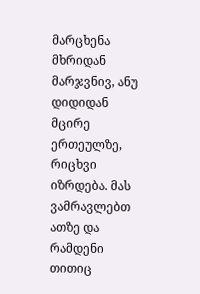მარცხენა მხრიდან მარჯვნივ, ანუ დიდიდან მცირე ერთეულზე, რიცხვი იზრდება. მას ვამრავლებთ ათზე და რამდენი თითიც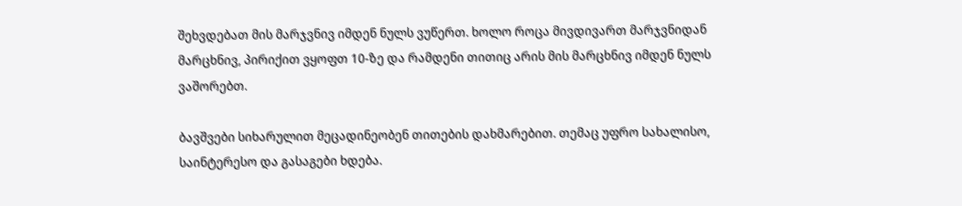შეხვდებათ მის მარჯვნივ იმდენ ნულს ვუწერთ. ხოლო როცა მივდივართ მარჯვნიდან მარცხნივ, პირიქით ვყოფთ 10-ზე და რამდენი თითიც არის მის მარცხნივ იმდენ ნულს ვაშორებთ.

ბავშვები სიხარულით მეცადინეობენ თითების დახმარებით. თემაც უფრო სახალისო, საინტერესო და გასაგები ხდება.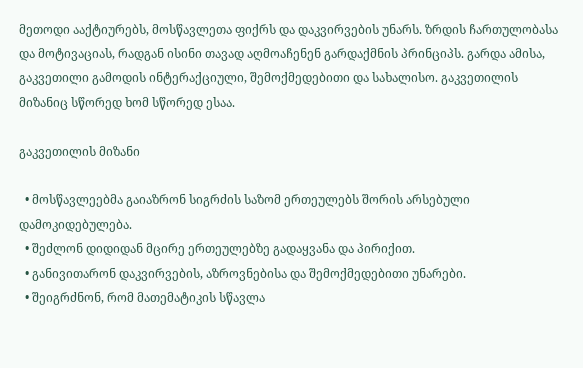მეთოდი ააქტიურებს, მოსწავლეთა ფიქრს და დაკვირვების უნარს. ზრდის ჩართულობასა და მოტივაციას, რადგან ისინი თავად აღმოაჩენენ გარდაქმნის პრინციპს. გარდა ამისა, გაკვეთილი გამოდის ინტერაქციული, შემოქმედებითი და სახალისო. გაკვეთილის მიზანიც სწორედ ხომ სწორედ ესაა.

გაკვეთილის მიზანი

  • მოსწავლეებმა გაიაზრონ სიგრძის საზომ ერთეულებს შორის არსებული დამოკიდებულება.
  • შეძლონ დიდიდან მცირე ერთეულებზე გადაყვანა და პირიქით.
  • განივითარონ დაკვირვების, აზროვნებისა და შემოქმედებითი უნარები.
  • შეიგრძნონ, რომ მათემატიკის სწავლა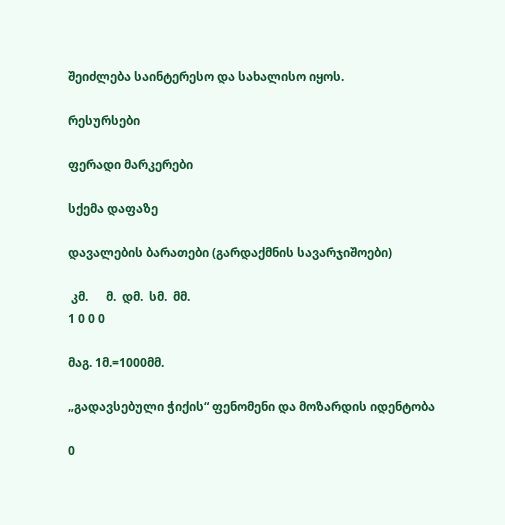შეიძლება საინტერესო და სახალისო იყოს.

რესურსები

ფერადი მარკერები

სქემა დაფაზე

დავალების ბარათები (გარდაქმნის სავარჯიშოები)

 კმ.      მ.  დმ.  სმ.  მმ.
1 0 0 0

მაგ. 1მ.=1000მმ.

„გადავსებული ჭიქის“ ფენომენი და მოზარდის იდენტობა

0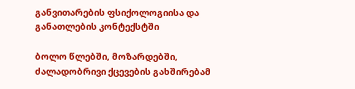განვითარების ფსიქოლოგიისა და განათლების კონტექსტში

ბოლო წლებში, მოზარდებში, ძალადობრივი ქცევების გახშირებამ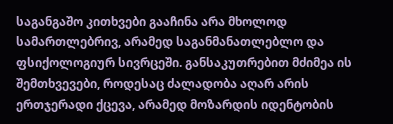საგანგაშო კითხვები გააჩინა არა მხოლოდ სამართლებრივ, არამედ საგანმანათლებლო და ფსიქოლოგიურ სივრცეში. განსაკუთრებით მძიმეა ის შემთხვევები, როდესაც ძალადობა აღარ არის ერთჯერადი ქცევა, არამედ მოზარდის იდენტობის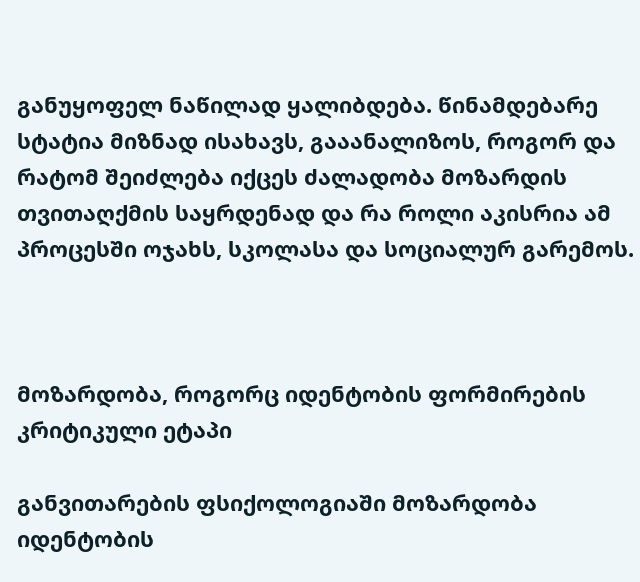განუყოფელ ნაწილად ყალიბდება. წინამდებარე სტატია მიზნად ისახავს, გააანალიზოს, როგორ და რატომ შეიძლება იქცეს ძალადობა მოზარდის თვითაღქმის საყრდენად და რა როლი აკისრია ამ პროცესში ოჯახს, სკოლასა და სოციალურ გარემოს.



მოზარდობა, როგორც იდენტობის ფორმირების კრიტიკული ეტაპი

განვითარების ფსიქოლოგიაში მოზარდობა იდენტობის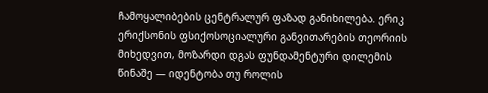ჩამოყალიბების ცენტრალურ ფაზად განიხილება. ერიკ ერიქსონის ფსიქოსოციალური განვითარების თეორიის მიხედვით, მოზარდი დგას ფუნდამენტური დილემის წინაშე — იდენტობა თუ როლის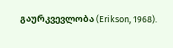გაურკვევლობა (Erikson, 1968).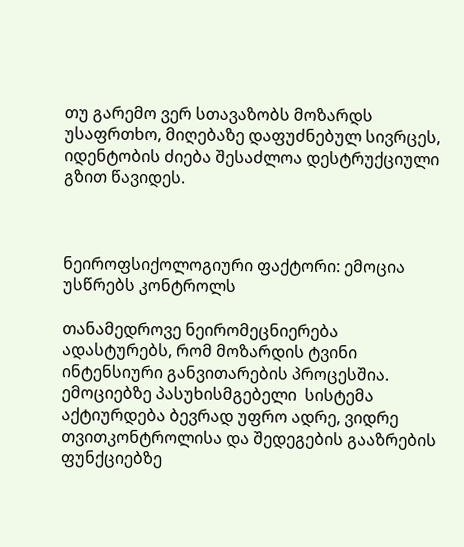თუ გარემო ვერ სთავაზობს მოზარდს უსაფრთხო, მიღებაზე დაფუძნებულ სივრცეს, იდენტობის ძიება შესაძლოა დესტრუქციული გზით წავიდეს.



ნეიროფსიქოლოგიური ფაქტორი: ემოცია უსწრებს კონტროლს

თანამედროვე ნეირომეცნიერება ადასტურებს, რომ მოზარდის ტვინი ინტენსიური განვითარების პროცესშია. ემოციებზე პასუხისმგებელი  სისტემა აქტიურდება ბევრად უფრო ადრე, ვიდრე თვითკონტროლისა და შედეგების გააზრების ფუნქციებზე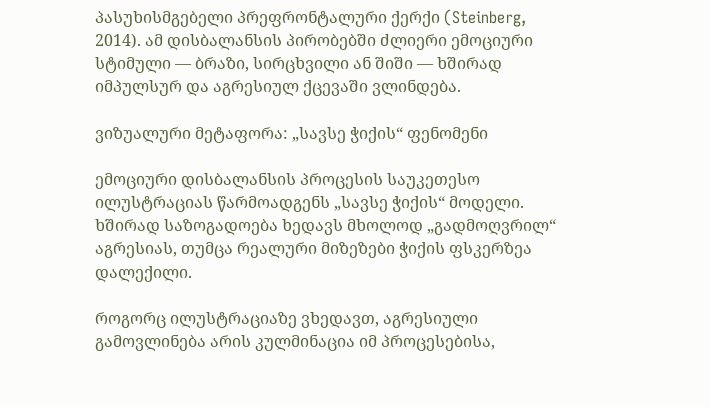პასუხისმგებელი პრეფრონტალური ქერქი (Steinberg, 2014). ამ დისბალანსის პირობებში ძლიერი ემოციური სტიმული — ბრაზი, სირცხვილი ან შიში — ხშირად იმპულსურ და აგრესიულ ქცევაში ვლინდება.

ვიზუალური მეტაფორა: „სავსე ჭიქის“ ფენომენი

ემოციური დისბალანსის პროცესის საუკეთესო ილუსტრაციას წარმოადგენს „სავსე ჭიქის“ მოდელი. ხშირად საზოგადოება ხედავს მხოლოდ „გადმოღვრილ“ აგრესიას, თუმცა რეალური მიზეზები ჭიქის ფსკერზეა დალექილი.

როგორც ილუსტრაციაზე ვხედავთ, აგრესიული გამოვლინება არის კულმინაცია იმ პროცესებისა,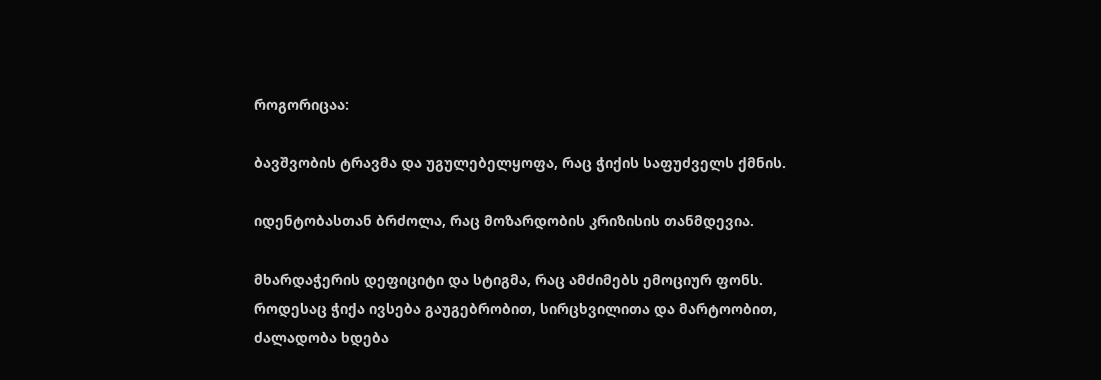როგორიცაა:

ბავშვობის ტრავმა და უგულებელყოფა, რაც ჭიქის საფუძველს ქმნის.

იდენტობასთან ბრძოლა, რაც მოზარდობის კრიზისის თანმდევია.

მხარდაჭერის დეფიციტი და სტიგმა, რაც ამძიმებს ემოციურ ფონს. როდესაც ჭიქა ივსება გაუგებრობით, სირცხვილითა და მარტოობით, ძალადობა ხდება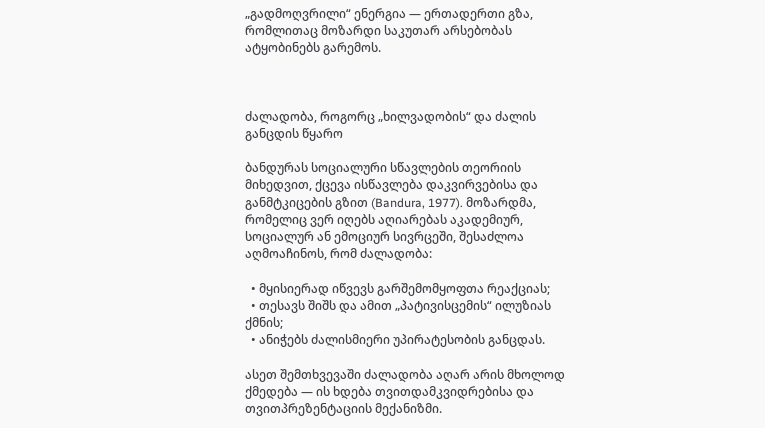„გადმოღვრილი“ ენერგია — ერთადერთი გზა, რომლითაც მოზარდი საკუთარ არსებობას ატყობინებს გარემოს.



ძალადობა, როგორც „ხილვადობის“ და ძალის განცდის წყარო

ბანდურას სოციალური სწავლების თეორიის მიხედვით, ქცევა ისწავლება დაკვირვებისა და განმტკიცების გზით (Bandura, 1977). მოზარდმა, რომელიც ვერ იღებს აღიარებას აკადემიურ, სოციალურ ან ემოციურ სივრცეში, შესაძლოა აღმოაჩინოს, რომ ძალადობა:

  • მყისიერად იწვევს გარშემომყოფთა რეაქციას;
  • თესავს შიშს და ამით „პატივისცემის“ ილუზიას ქმნის;
  • ანიჭებს ძალისმიერი უპირატესობის განცდას.

ასეთ შემთხვევაში ძალადობა აღარ არის მხოლოდ ქმედება — ის ხდება თვითდამკვიდრებისა და თვითპრეზენტაციის მექანიზმი.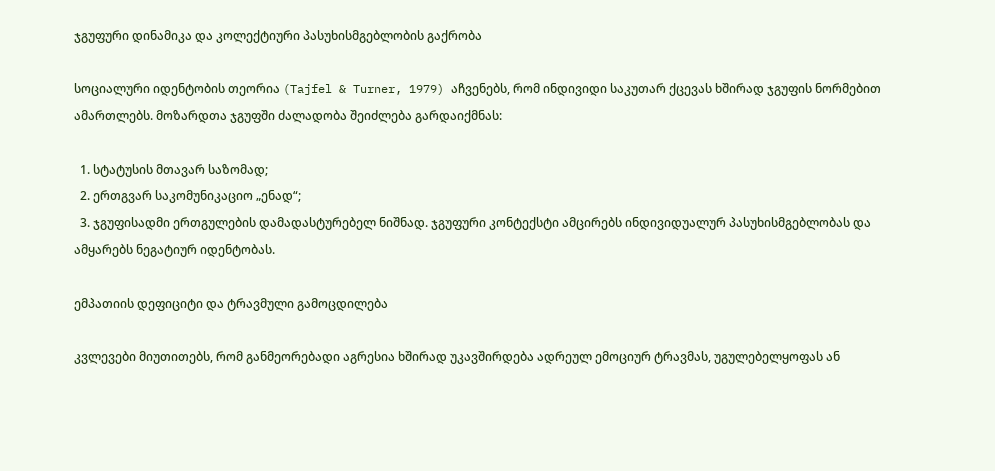ჯგუფური დინამიკა და კოლექტიური პასუხისმგებლობის გაქრობა

სოციალური იდენტობის თეორია (Tajfel & Turner, 1979) აჩვენებს, რომ ინდივიდი საკუთარ ქცევას ხშირად ჯგუფის ნორმებით ამართლებს. მოზარდთა ჯგუფში ძალადობა შეიძლება გარდაიქმნას:

  1. სტატუსის მთავარ საზომად;
  2. ერთგვარ საკომუნიკაციო „ენად“;
  3. ჯგუფისადმი ერთგულების დამადასტურებელ ნიშნად. ჯგუფური კონტექსტი ამცირებს ინდივიდუალურ პასუხისმგებლობას და ამყარებს ნეგატიურ იდენტობას.

ემპათიის დეფიციტი და ტრავმული გამოცდილება

კვლევები მიუთითებს, რომ განმეორებადი აგრესია ხშირად უკავშირდება ადრეულ ემოციურ ტრავმას, უგულებელყოფას ან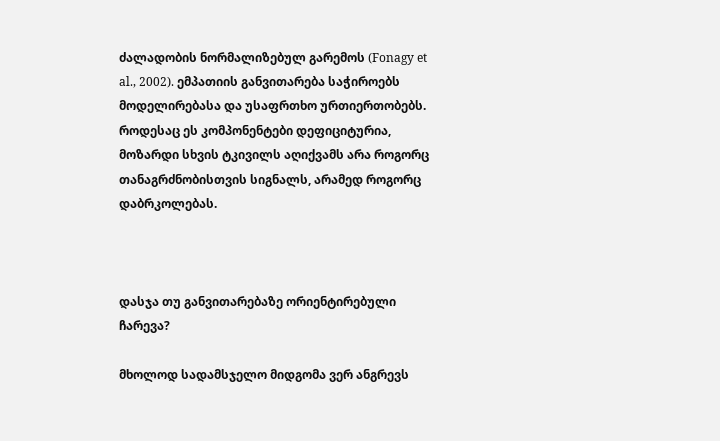ძალადობის ნორმალიზებულ გარემოს (Fonagy et al., 2002). ემპათიის განვითარება საჭიროებს მოდელირებასა და უსაფრთხო ურთიერთობებს. როდესაც ეს კომპონენტები დეფიციტურია, მოზარდი სხვის ტკივილს აღიქვამს არა როგორც თანაგრძნობისთვის სიგნალს, არამედ როგორც დაბრკოლებას.



დასჯა თუ განვითარებაზე ორიენტირებული ჩარევა?

მხოლოდ სადამსჯელო მიდგომა ვერ ანგრევს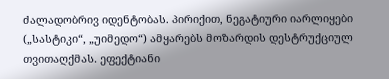ძალადობრივ იდენტობას. პირიქით, ნეგატიური იარლიყები („სასტიკი“, „უიმედო“) ამყარებს მოზარდის დესტრუქციულ თვითაღქმას. ეფექტიანი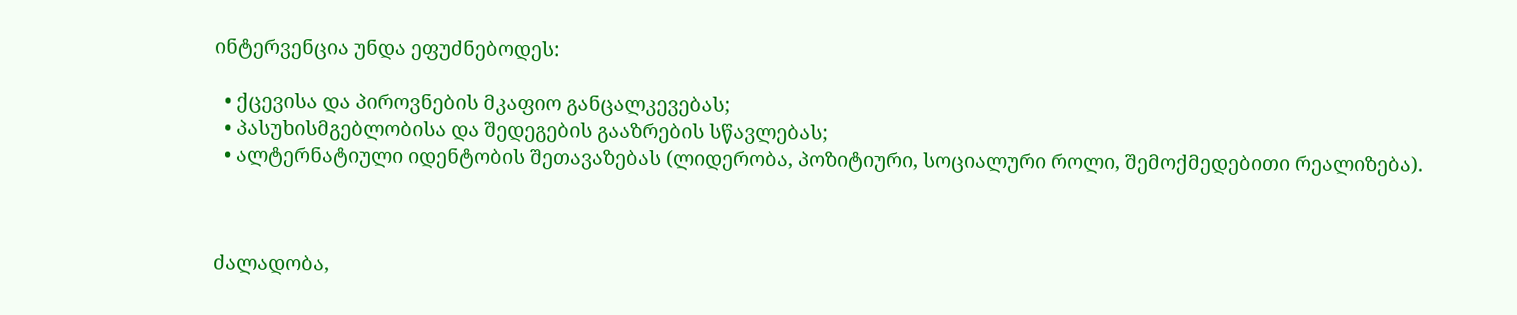ინტერვენცია უნდა ეფუძნებოდეს:

  • ქცევისა და პიროვნების მკაფიო განცალკევებას;
  • პასუხისმგებლობისა და შედეგების გააზრების სწავლებას;
  • ალტერნატიული იდენტობის შეთავაზებას (ლიდერობა, პოზიტიური, სოციალური როლი, შემოქმედებითი რეალიზება).



ძალადობა,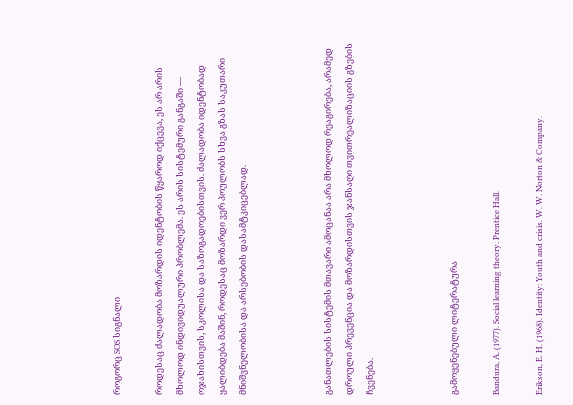როგორც SOS სიგნალი

როდესაც ძალადობა მოზარდის იდენტობის წყაროდ იქცევა, ეს არ არის მხოლოდ ინდივიდუალური პრობლემა. ეს არის სისტემური განგაში — ოჯახისთვის, სკოლისა და საზოგადოებისთვის. ძალადობა იდენტობად ყალიბდება მაშინ, როდესაც მოზარდი ვერ პოულობს სხვა გზას საკუთარი მნიშვნელობისა და არსებობის დასამტკიცებლად.



განათლების სისტემის მთავარი ამოცანაა არა მხოლოდ რეაგირება, არამედ დროული პრევენცია და მოზარდისთვის ჯანსაღი თვითრეალიზაციის გზების ჩვენება.



გამოყენებული ლიტერატურა

Bandura, A. (1977). Social learning theory. Prentice Hall.

Erikson, E. H. (1968). Identity: Youth and crisis. W. W. Norton & Company.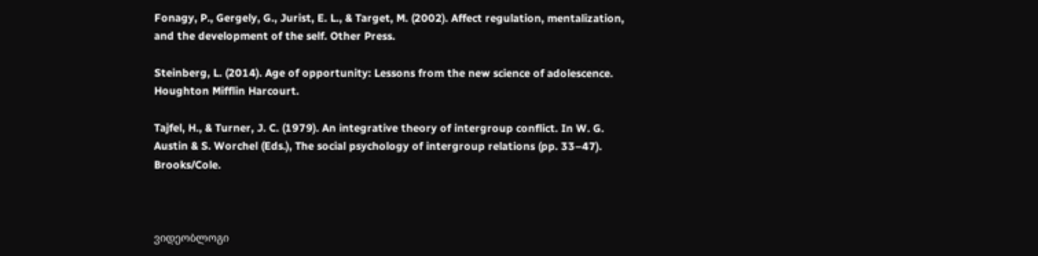Fonagy, P., Gergely, G., Jurist, E. L., & Target, M. (2002). Affect regulation, mentalization, and the development of the self. Other Press.

Steinberg, L. (2014). Age of opportunity: Lessons from the new science of adolescence. Houghton Mifflin Harcourt.

Tajfel, H., & Turner, J. C. (1979). An integrative theory of intergroup conflict. In W. G. Austin & S. Worchel (Eds.), The social psychology of intergroup relations (pp. 33–47). Brooks/Cole.



ვიდეობლოგი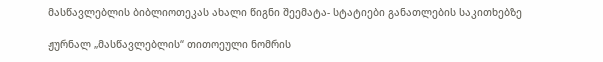მასწავლებლის ბიბლიოთეკას ახალი წიგნი შეემატა- სტატიები განათლების საკითხებზე

ჟურნალ „მასწავლებლის“ თითოეული ნომრის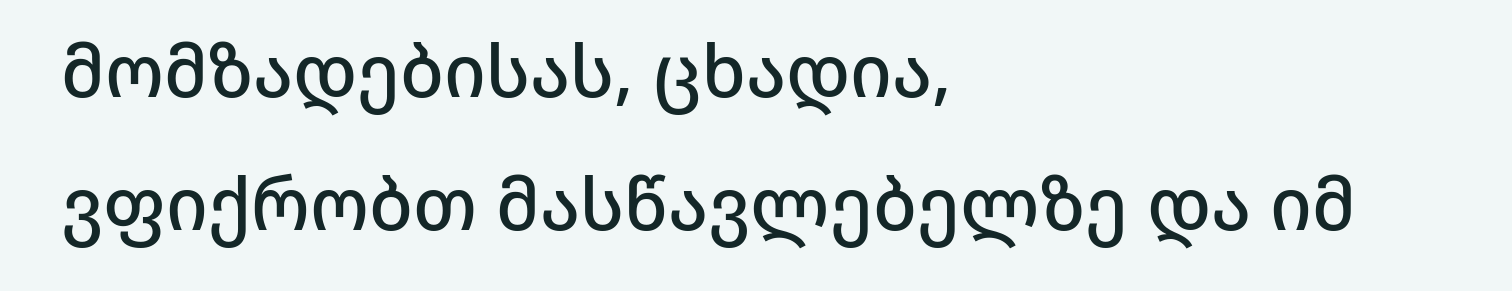მომზადებისას, ცხადია, ვფიქრობთ მასწავლებელზე და იმ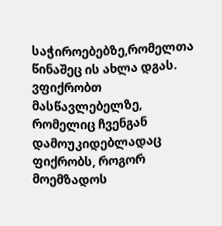საჭიროებებზე,რომელთა წინაშეც ის ახლა დგას. ვფიქრობთ მასწავლებელზე, რომელიც ჩვენგან დამოუკიდებლადაც ფიქრობს, როგორ მოემზადოს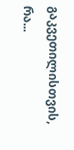გაკვეთილისთვის, რა...